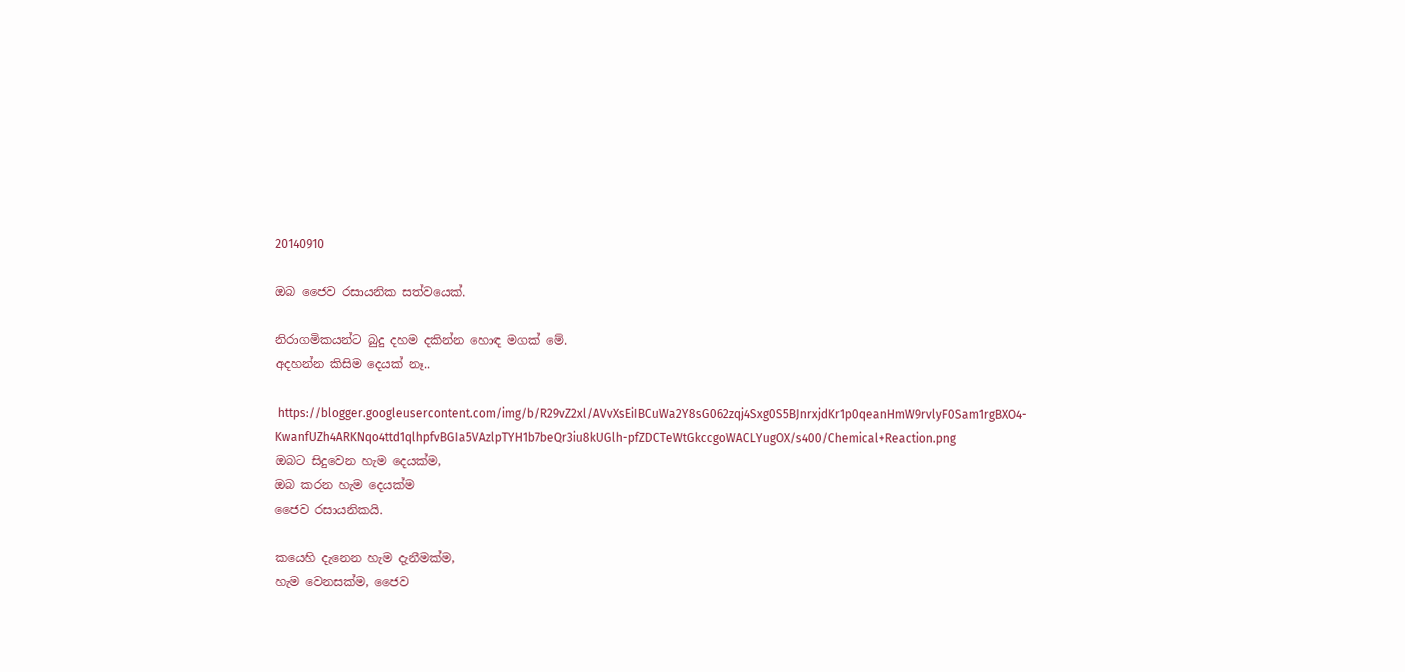20140910

ඔබ ජෛව රසායනික සත්වයෙක්.

නිරාගමිකයන්ට බුදු දහම දකින්න හොඳ මගක් මේ.
අදහන්න කිසිම දෙයක් නෑ..

 https://blogger.googleusercontent.com/img/b/R29vZ2xl/AVvXsEiIBCuWa2Y8sG062zqj4Sxg0S5BJnrxjdKr1p0qeanHmW9rvlyF0Sam1rgBXO4-KwanfUZh4ARKNqo4ttd1qlhpfvBGIa5VAzlpTYH1b7beQr3iu8kUGlh-pfZDCTeWtGkccgoWACLYugOX/s400/Chemical+Reaction.png
ඔබට සිදුවෙන හැම දෙයක්ම,
ඔබ කරන හැම දෙයක්ම
ජෛව රසායනිකයි.

කයෙහි දැනෙන හැම දැනීමක්ම,
හැම වෙනසක්ම, ජෛව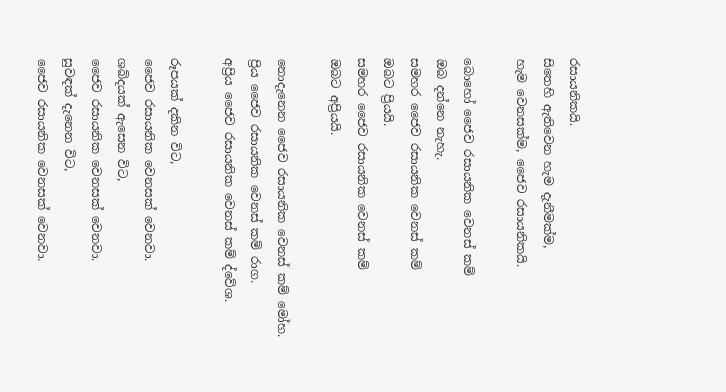රසායනිකයි.
සිතෙහි ඇතිවෙන හැම දැනීමක්ම,
හැම වෙනසක්ම, ජෛව රසායනිකයි.

බොහෝ ජෛව රසායනික වෙනස් කම්
ඔබ දන්නෙ නැහැ.
සමහර ජෛව රසායනික වෙනස් කම්
ඔබට ප්‍රියයි.
සමහර ජෛව රසායනික වෙනස් කම්
ඔබට අප්‍රියයි.

නොදැනෙන ජෛව රසායනික වෙනස් කම් මෝහ.
ප්‍රිය ජෛව රසායනික වෙනස් කම් රාග.
අප්‍රිය ජෛව රසායනික වෙනස් කම් ද්වේශ.

රූපයක් දකින විට,
ජෛව රසායනික වෙනසක් වෙනවා.
ශබ්දයක් ඇසෙන විට,
ජෛව රසායනික වෙනසක් වෙනවා.
සුවඳක් දැනෙන විට,
ජෛව රසායනික වෙනසක් වෙනවා.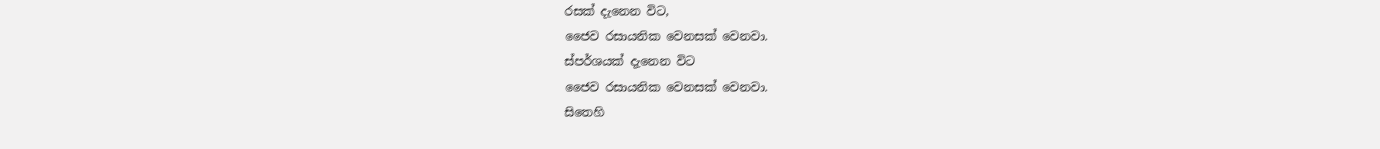රසක් දැනෙන විට,
ජෛව රසායනික වෙනසක් වෙනවා.
ස්පර්ශයක් දැනෙන විට
ජෛව රසායනික වෙනසක් වෙනවා.
සිතෙහි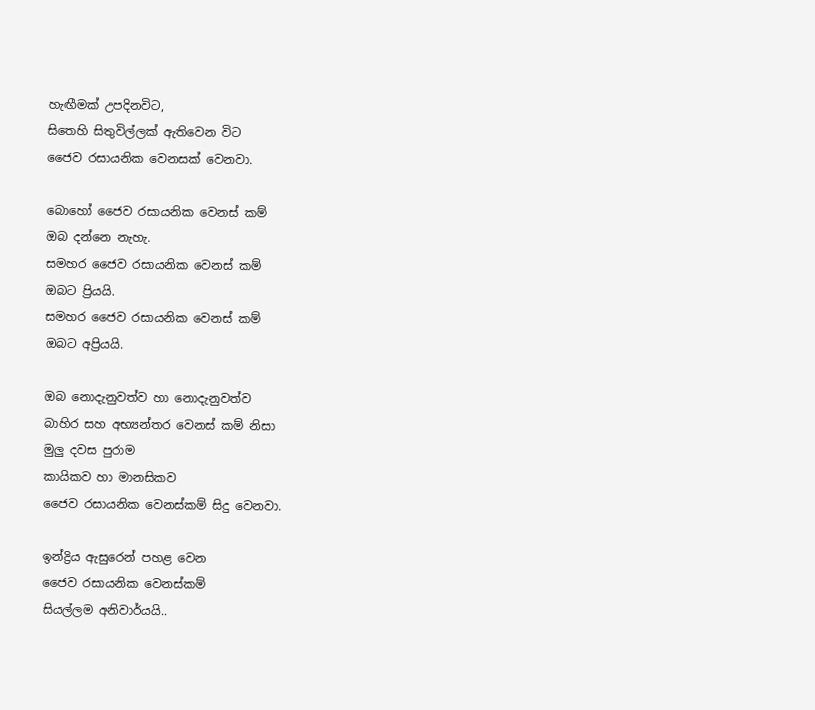හැඟීමක් උපදිනවිට,
සිතෙහි සිතුවිල්ලක් ඇතිවෙන විට
ජෛව රසායනික වෙනසක් වෙනවා.

බොහෝ ජෛව රසායනික වෙනස් කම්
ඔබ දන්නෙ නැහැ.
සමහර ජෛව රසායනික වෙනස් කම්
ඔබට ප්‍රියයි.
සමහර ජෛව රසායනික වෙනස් කම්
ඔබට අප්‍රියයි.

ඔබ නොදැනුවත්ව හා නොදැනුවත්ව
බාහිර සහ අභ්‍යන්තර වෙනස් කම් නිසා
මුලු දවස පුරාම
කායිකව හා මානසිකව
ජෛව රසායනික වෙනස්කම් සිදු වෙනවා.

ඉන්ද්‍රිය ඇසුරෙන් පහළ වෙන
ජෛව රසායනික වෙනස්කම්
සියල්ලම අනිවාර්යයි..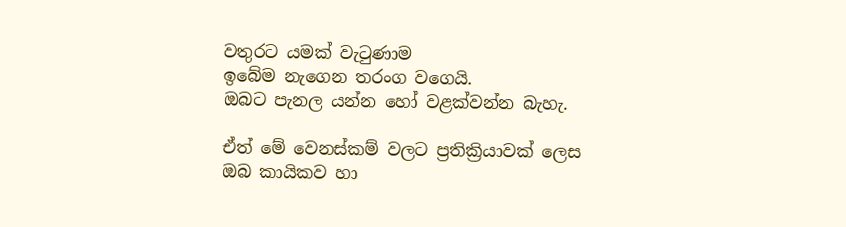වතුරට යමක් වැටුණාම
ඉබේම නැගෙන තරංග වගෙයි.
ඔබට පැනල යන්න හෝ වළක්වන්න බැහැ.

ඒත් මේ වෙනස්කම් වලට ප්‍රතික්‍රියාවක් ලෙස
ඔබ කායිකව හා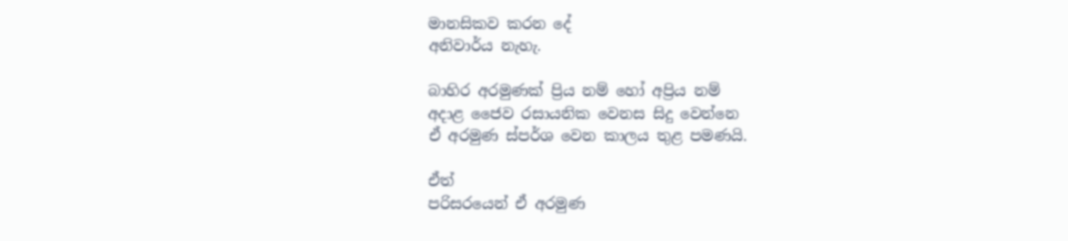මානසිකව කරන දේ
අනිවාර්ය නැහැ.

බාහිර අරමුණක් ප්‍රිය නම් හෝ අප්‍රිය නම්
අදාළ ජෛව රසායනික වෙනස සිදු වෙන්නෙ
ඒ අරමුණ ස්පර්ශ වෙන කාලය තුළ පමණයි.

ඒත්
පරිසරයෙන් ඒ අරමුණ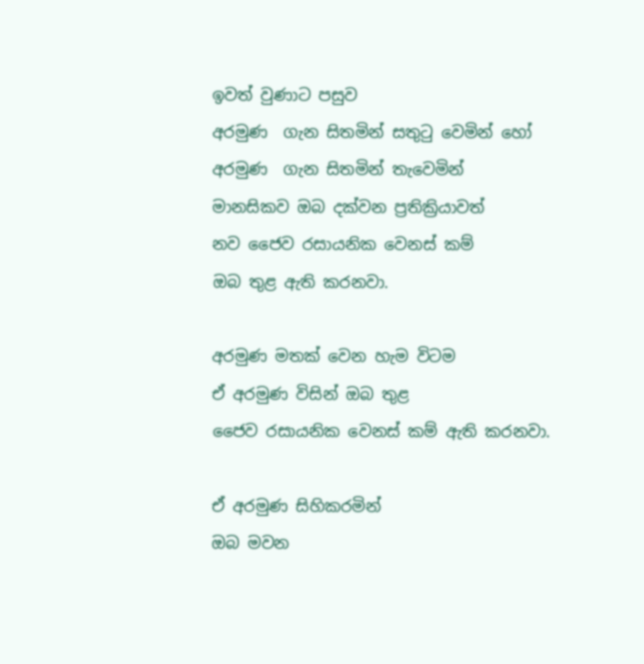ඉවත් වුණාට පසුව
අරමුණ  ගැන සිතමින් සතුටු වෙමින් හෝ
අරමුණ  ගැන සිතමින් තැවෙමින්
මානසිකව ඔබ දක්වන ප්‍රතික්‍රියාවත්
නව ජෛව රසායනික වෙනස් කම්
ඔබ තුළ ඇති කරනවා.

අරමුණ මතක් වෙන හැම විටම
ඒ අරමුණ විසින් ඔබ තුළ
ජෛව රසායනික වෙනස් කම් ඇති කරනවා.

ඒ අරමුණ සිහිකරමින්
ඔබ මවන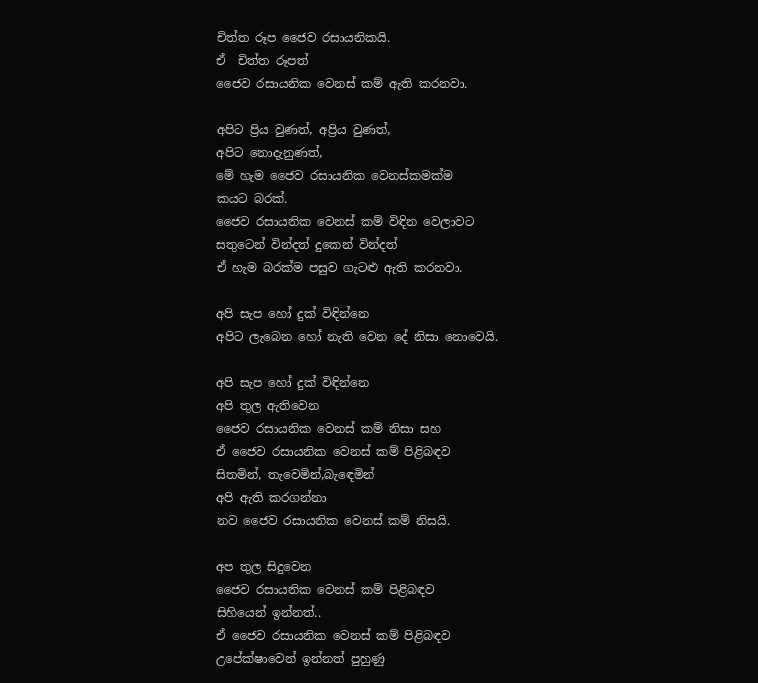චිත්ත රූප ජෛව රසායනිකයි.
ඒ  චිත්ත රූපත්
ජෛව රසායනික වෙනස් කම් ඇති කරනවා.

අපිට ප්‍රිය වුණත්, අප්‍රිය වුණත්,
අපිට නොදැනුණත්,
මේ හැම ජෛව රසායනික වෙනස්කමක්ම
කයට බරක්.
ජෛව රසායනික වෙනස් කම් විඳින වෙලාවට
සතුටෙන් වින්දත් දුකෙන් වින්දත්
ඒ හැම බරක්ම පසුව ගැටළු ඇති කරනවා.

අපි සැප හෝ දුක් විඳින්නෙ
අපිට ලැබෙන හෝ නැති වෙන දේ නිසා නොවෙයි.

අපි සැප හෝ දුක් විඳින්නෙ
අපි තුල ඇතිවෙන
ජෛව රසායනික වෙනස් කම් නිසා සහ
ඒ ජෛව රසායනික වෙනස් කම් පිළිබඳව
සිතමින්, තැවෙමින්,බැඳෙමින්
අපි ඇති කරගන්නා
නව ජෛව රසායනික වෙනස් කම් නිසයි.

අප තුල සිදුවෙන
ජෛව රසායනික වෙනස් කම් පිළිබඳව
සිහියෙන් ඉන්නත්..
ඒ ජෛව රසායනික වෙනස් කම් පිළිබඳව
උපේක්ෂාවෙන් ඉන්නත් පුහුණු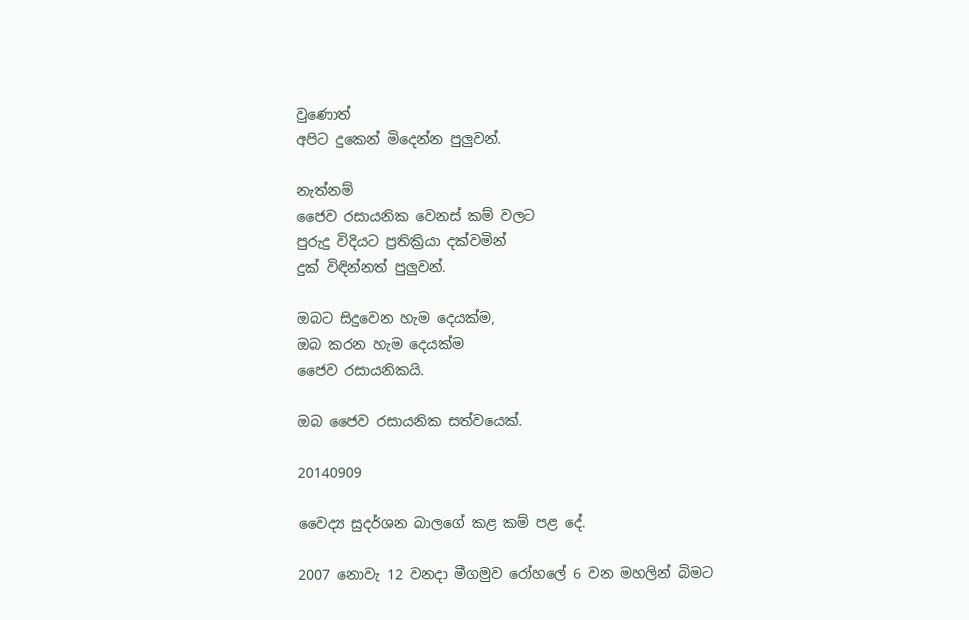වුණොත්
අපිට දුකෙන් මිදෙන්න පුලුවන්.

නැත්නම්
ජෛව රසායනික වෙනස් කම් වලට
පුරුදු විදියට ප්‍රතික්‍රියා දක්වමින්
දුක් විඳින්නත් පුලුවන්.

ඔබට සිදුවෙන හැම දෙයක්ම,
ඔබ කරන හැම දෙයක්ම
ජෛව රසායනිකයි.

ඔබ ජෛව රසායනික සත්වයෙක්.

20140909

වෛද්‍ය සුදර්ශන බාලගේ කළ කම් පළ දේ.

2007 නොවැ 12 වනදා මීගමුව රෝහලේ 6 වන මහලින් බිමට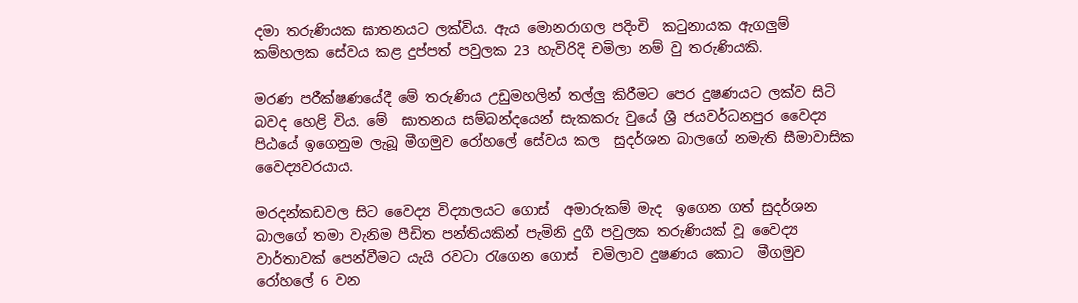දමා තරුණියක ඝාතනයට ලක්විය. ඇය මොනරාගල පදිංචි  කටුනායක ඇගලුම් කම්හලක සේවය කළ දුප්පත් පවුලක 23 හැවිරිදි චමිලා නම් වු තරුණියකි.

මරණ පරීක්ෂණයේදී මේ තරුණිය උඩුමහලින් තල්ලු කිරීමට පෙර දුෂණයට ලක්ව සිටි බවද හෙළි විය. මේ  ඝාතනය සම්බන්දයෙන් සැකකරු වුයේ ශ්‍රී ජයවර්ධනපුර වෛද්‍ය පිඨයේ ඉගෙනුම ලැබූ මීගමුව රෝහලේ සේවය කල  සුදර්ශන බාලගේ නමැති සීමාවාසික වෛද්‍යවරයාය.

මරදන්කඩවල සිට වෛද්‍ය විද්‍යාලයට ගොස්  අමාරුකම් මැද  ඉගෙන ගත් සුදර්ශන බාලගේ තමා වැනිම පීඩිත පන්තියකින් පැමිනි දුගී පවුලක තරුණියක් වූ වෛද්‍ය වාර්තාවක් පෙන්වීමට යැයි රවටා රැගෙන ගොස්  චමිලාව දුෂණය කොට  මීගමුව රෝහලේ 6 වන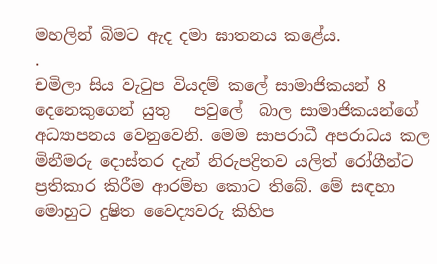මහලින් බිමට ඇද දමා ඝාතනය කළේය.
.
චමිලා සිය වැටුප වියදම් කලේ සාමාජිකයන් 8 දෙනෙකුගෙන් යුතු   පවුලේ  බාල සාමාජිකයන්ගේ අධ්‍යාපනය වෙනුවෙනි. මෙම සාපරාධී අපරාධය කල මිනීමරු දොස්තර දැන් නිරුපද්‍රිතව යලිත් රෝගීන්ට ප්‍රතිකාර කිරීම ආරම්භ කොට තිබේ. මේ සඳහා මොහුට දුෂිත වෛද්‍යවරු කිහිප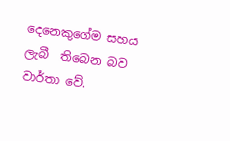දෙනෙකුගේම සහය ලැබී  තිබෙන බව වාර්තා වේ.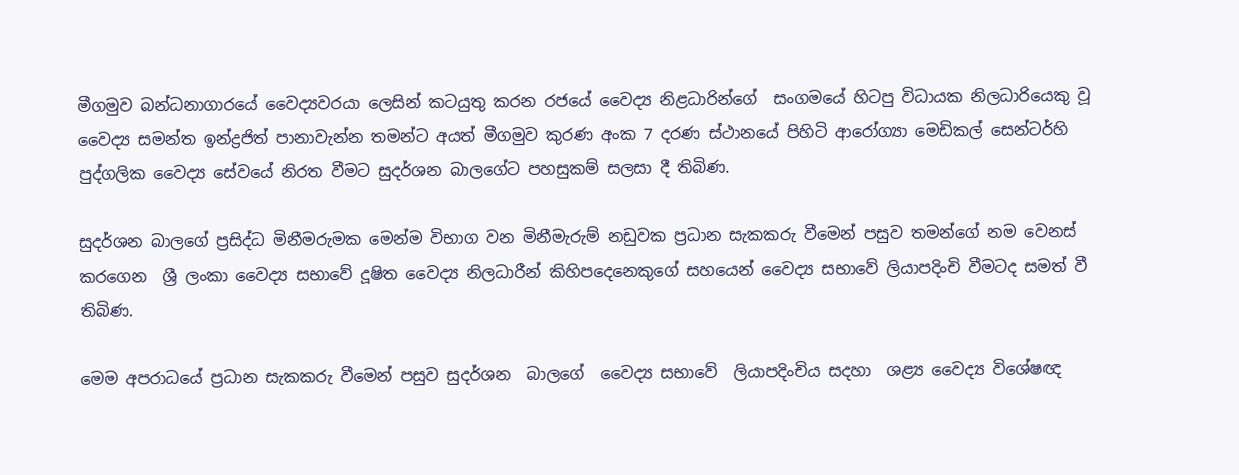මීගමුව බන්ධනාගාරයේ වෛද්‍යවරයා ලෙසින් කටයුතු කරන රජයේ වෛද්‍ය නිළධාරින්ගේ  සංගමයේ හිටපු විධායක නිලධාරියෙකු වූ වෛද්‍ය සමන්ත ඉන්ද්‍රජිත් පානාවැන්න තමන්ට අයත් මීගමුව කුරණ අංක 7 දරණ ස්ථානයේ පිහිටි ආරෝග්‍යා මෙඩිකල් සෙන්ටර්හි පුද්ගලික වෛද්‍ය සේවයේ නිරත වීමට සුදර්ශන බාලගේට පහසුකම් සලසා දී තිබිණ.

සුදර්ශන බාලගේ ප්‍රසිද්ධ මිනීමරුමක මෙන්ම විභාග වන මිනීමැරුම් නඩුවක ප්‍රධාන සැකකරු වීමෙන් පසුව තමන්ගේ නම වෙනස් කරගෙන  ශ්‍රී ලංකා වෛද්‍ය සභාවේ දූෂිත වෛද්‍ය නිලධාරීන් කිහිපදෙනෙකුගේ සහයෙන් වෛද්‍ය සභාවේ ලියාපදිංචි වීමටද සමත් වී තිබිණ.

මෙම අපරාධයේ ප්‍රධාන සැකකරු වීමෙන් පසුව සුදර්ශන  බාලගේ  වෛද්‍ය සභාවේ  ලියාපදිංචිය සදහා  ශළ්‍ය වෛද්‍ය විශේෂඥ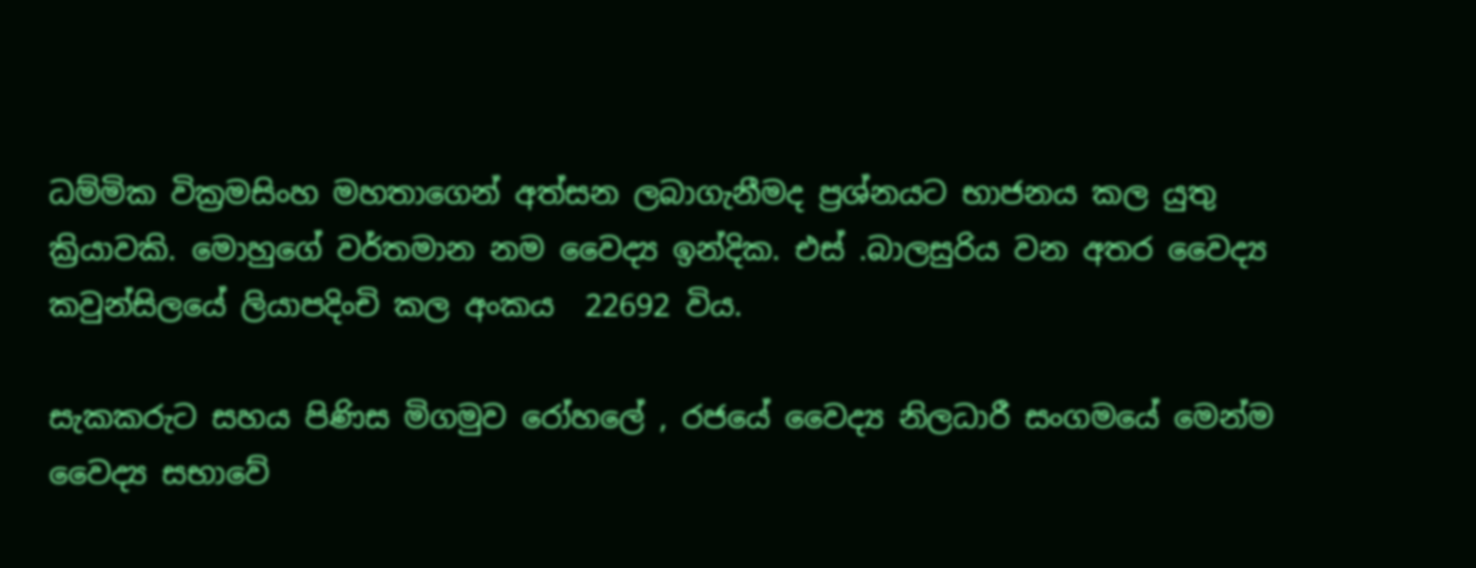ධම්මික වික්‍රමසිංහ මහතාගෙන් අත්සන ලබාගැනීමද ප්‍රශ්නයට භාජනය කල යුතු ක්‍රියාවකි. මොහුගේ වර්තමාන නම වෛද්‍ය ඉන්දික. එස් .බාලසුරිය වන අතර වෛද්‍ය කවුන්සිලයේ ලියාපදිංචි කල අංකය  22692 විය.

සැකකරුට සහය පිණිස මිගමුව රෝහලේ , රජයේ වෛද්‍ය නිලධාරී සංගමයේ මෙන්ම
වෛද්‍ය සභාවේ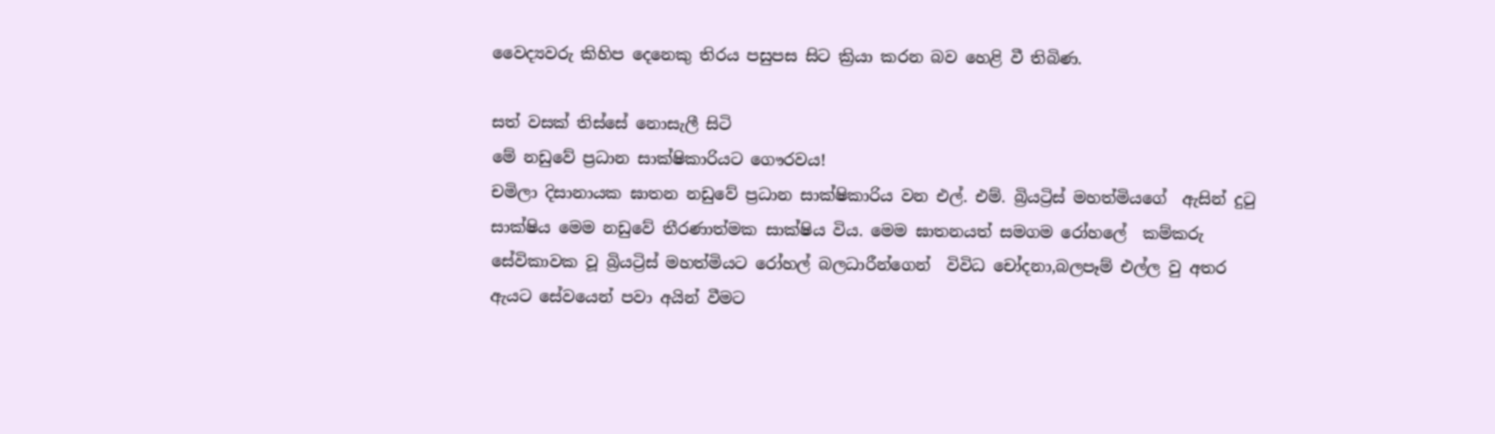වෛද්‍යවරු කිහිප දෙනෙකු තිරය පසුපස සිට ක්‍රියා කරන බව හෙළි වී තිබිණ.

සත් වසක් තිස්සේ නොසැලී සිටි
මේ නඩුවේ ප්‍රධාන සාක්ෂිකාරියට ගෞරවය!
චමිලා දිසානායක ඝාතන නඩුවේ ප්‍රධාන සාක්ෂිකාරිය වන එල්. එම්. බ්‍රියට්‍රිස් මහත්මියගේ  ඇසින් දුටු සාක්ෂිය මෙම නඩුවේ තීරණාත්මක සාක්ෂිය විය. මෙම ඝාතනයත් සමගම රෝහලේ  කම්කරු සේවිකාවක වූ බ්‍රියට්‍රිස් මහත්මියට රෝහල් බලධාරීන්ගෙන්  විවිධ චෝදනා,බලපෑම් එල්ල වු අතර ඇයට සේවයෙන් පවා අයින් වීමට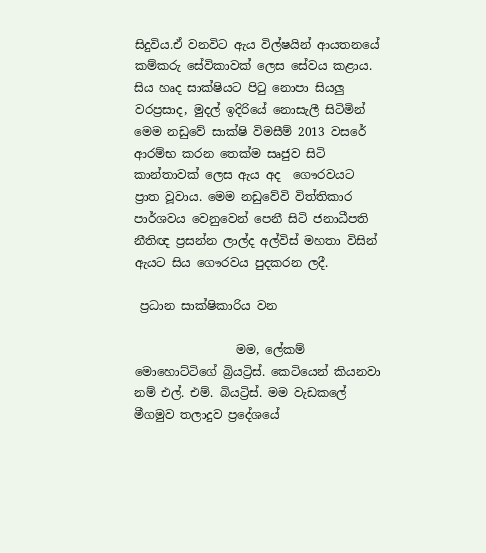සිදුවිය.ඒ වනවිට ඇය විල්ෂයින් ආයතනයේ  කම්කරු සේවිකාවක් ලෙස සේවය කළාය.  සිය හෘද සාක්ෂියට පිටු නොපා සියලු වරප්‍රසාද, මුදල් ඉදිරියේ නොසැලී සිටිමින් මෙම නඩුවේ සාක්ෂි විමසීම් 2013 වසරේ ආරම්භ කරන තෙක්ම සෘජුව සිටි කාන්තාවක් ලෙස ඇය අද  ගෞරවයට ප්‍රාත වූවාය. මෙම නඩුවේවි විත්තිකාර පාර්ශවය වෙනුවෙන් පෙනී සිටි ජනාධීපති නීතිඥ ප්‍රසන්න ලාල්ද අල්විස් මහතා විසින් ඇයට සිය ගෞරවය පුදකරන ලදී.

 ප්‍රධාන සාක්ෂිකාරිය වන

                 මම, ලේකම් මොහොට්ටිගේ බ්‍රියට්‍රිස්. කෙටියෙන් කියනවා නම් එල්. එම්. බියට්‍රිස්. මම වැඩකලේ මීගමුව තලාදුව ප්‍රදේශයේ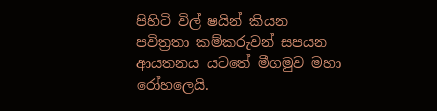පිහිටි විල් ෂයින් කියන පවිත්‍රතා කම්කරුවන් සපයන ආයතනය යටතේ මීගමුව මහා රෝහලෙයි.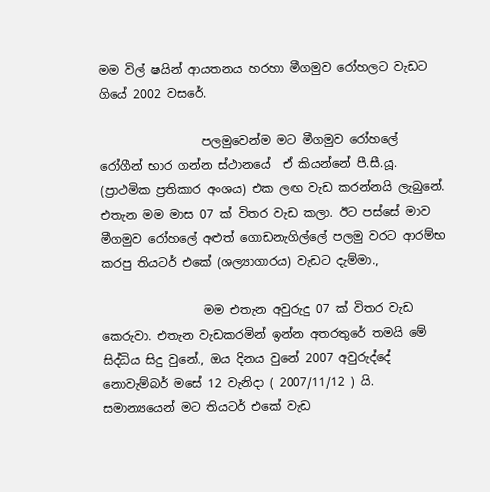මම විල් ෂයින් ආයතනය හරහා මීගමුව රෝහලට වැඩට ගියේ 2002 වසරේ.

                 පලමුවෙන්ම මට මීගමුව රෝහලේ රෝගීන් භාර ගන්න ස්ථානයේ  ඒ කියන්නේ පී.සී.යූ. (ප්‍රාථමික ප්‍රතිකාර අංශය) එක ලඟ වැඩ කරන්නයි ලැබුනේ. එතැන මම මාස 07 ක් විතර වැඩ කලා. ඊට පස්සේ මාව මීගමුව රෝහලේ අළුත් ගොඩනැගිල්ලේ පලමු වරට ආරම්භ කරපු තියටර් එකේ (ශල්‍යාගාරය) වැඩට දැම්මා.,

                 මම එතැන අවුරුදු 07 ක් විතර වැඩ කෙරුවා. එතැන වැඩකරමින් ඉන්න අතරතුරේ තමයි මේ සිද්ධිය සිදු වුනේ., ඔය දිනය වුනේ 2007 අවුරුද්දේ නොවැම්බර් මසේ 12 වැනිදා ( 2007/11/12 ) යි. සමාන්‍යයෙන් මට තියටර් එකේ වැඩ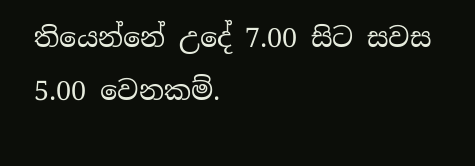තියෙන්නේ උදේ 7.00 සිට සවස 5.00 වෙනකම්.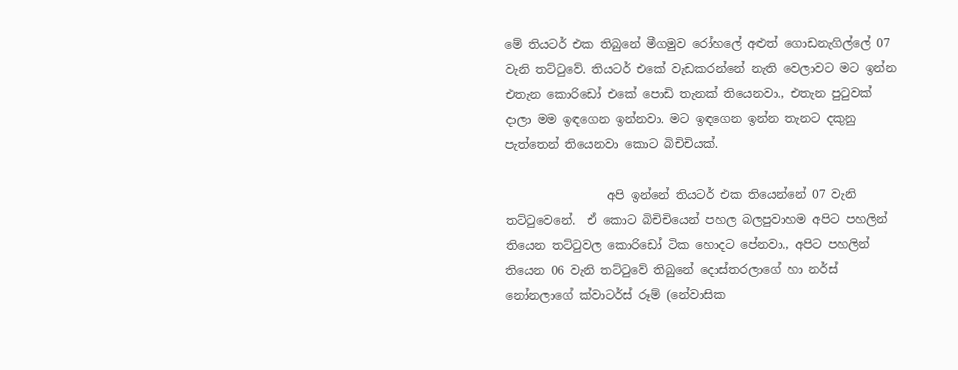මේ තියටර් එක තිබුනේ මීගමුව රෝහලේ අළුත් ගොඩනැගිල්ලේ 07 වැනි තට්ටුවේ. තියටර් එකේ වැඩකරන්නේ නැති වෙලාවට මට ඉන්න එතැන කොරිඩෝ එකේ පොඩි තැනක් තියෙනවා., එතැන පුටුවක් දාලා මම ඉඳගෙන ඉන්නවා. මට ඉඳගෙන ඉන්න තැනට දකුනු පැත්තෙන් තියෙනවා කොට බිචිචියක්.

                 අපි ඉන්නේ තියටර් එක තියෙන්නේ 07 වැනි තට්ටුවෙනේ.  ඒ කොට බිචිචියෙන් පහල බලපුවාහම අපිට පහලින් තියෙන තට්ටුවල කොරිඩෝ ටික හොදට පේනවා., අපිට පහලින් තියෙන 06 වැනි තට්ටුවේ තිබුනේ දොස්තරලාගේ හා නර්ස් නෝනලාගේ ක්වාටර්ස් රූම් (නේවාසික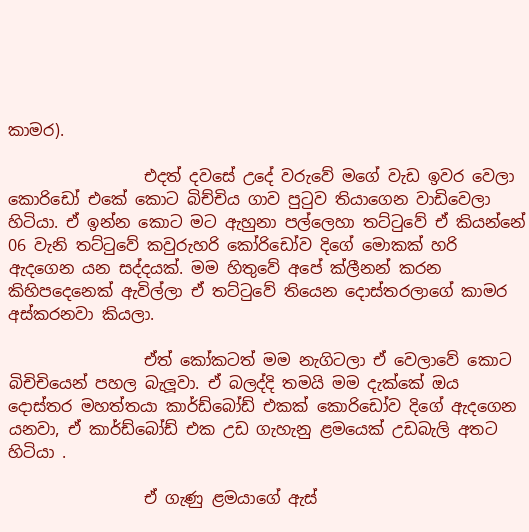කාමර).

                 එදත් දවසේ උදේ වරුවේ මගේ වැඩ ඉවර වෙලා කොරිඩෝ එකේ කොට බිච්චිය ගාව පුටුව තියාගෙන වාඩිවෙලා හිටියා. ඒ ඉන්න කොට මට ඇහුනා පල්ලෙහා තට්ටුවේ ඒ කියන්නේ 06 වැනි තට්ටුවේ කවුරුහරි කෝරිඩෝව දිගේ මොකක් හරි ඇදගෙන යන සද්දයක්. මම හිතුවේ අපේ ක්ලීනන් කරන කිහිපදෙනෙක් ඇවිල්ලා ඒ තට්ටුවේ තියෙන දොස්තරලාගේ කාමර අස්කරනවා කියලා.

                 ඒත් කෝකටත් මම නැගිටලා ඒ වෙලාවේ කොට බිචිචියෙන් පහල බැලූවා. ඒ බලද්දි තමයි මම දැක්කේ ඔය දොස්තර මහත්තයා කාර්ඩ්බෝඩ් එකක් කොරිඩෝව දිගේ ඇදගෙන යනවා, ඒ කාර්ඩ්බෝඩ් එක උඩ ගැහැනු ළමයෙක් උඩබැලි අතට හිටියා .

                 ඒ ගැණු ළමයාගේ ඇස්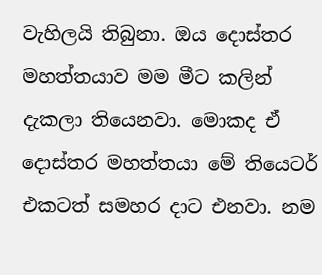වැහිලයි තිබුනා. ඔය දොස්තර මහත්තයාව මම මීට කලින් දැකලා තියෙනවා. මොකද ඒ දොස්තර මහත්තයා මේ තියෙටර් එකටත් සමහර දාට එනවා. නම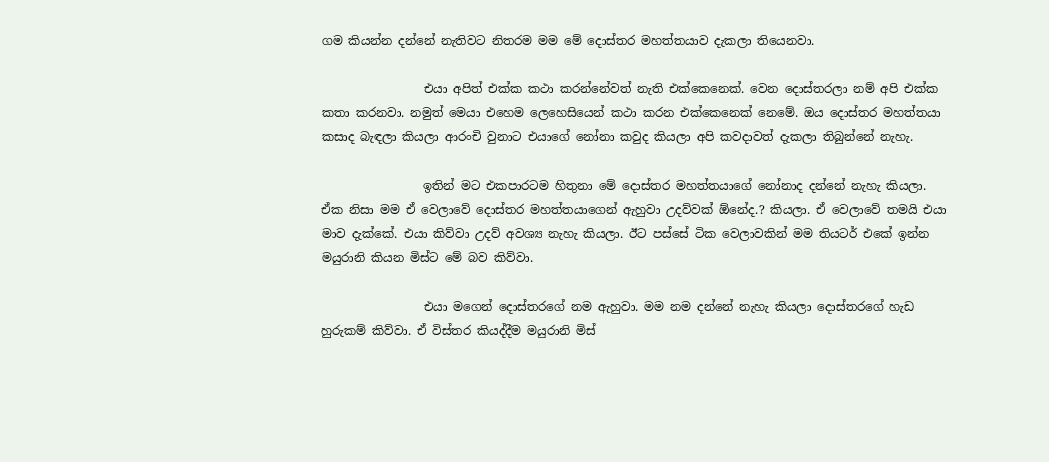ගම කියන්න දන්නේ නැතිවට නිතරම මම මේ දොස්තර මහත්තයාව දැකලා තියෙනවා.

                 එයා අපිත් එක්ක කථා කරන්නේවත් නැති එක්කෙනෙක්. වෙන දොස්තරලා නම් අපි එක්ක කතා කරනවා. නමුත් මෙයා එහෙම ලෙහෙසියෙන් කථා කරන එක්කෙනෙක් නෙමේ. ඔය දොස්තර මහත්තයා කසාද බැඳලා කියලා ආරංචි වුනාට එයාගේ නෝනා කවුද කියලා අපි කවදාවත් දැකලා තිබුන්නේ නැහැ.

                 ඉතින් මට එකපාරටම හිතුනා මේ දොස්තර මහත්තයාගේ නෝනාද දන්නේ නැහැ කියලා. ඒක නිසා මම ඒ වෙලාවේ දොස්තර මහත්තයාගෙන් ඇහුවා උදව්වක් ඕනේද.? කියලා. ඒ වෙලාවේ තමයි එයා මාව දැක්කේ. එයා කිව්වා උදව් අවශ්‍ය නැහැ කියලා. ඊට පස්සේ ටික වෙලාවකින් මම තියටර් එකේ ඉන්න මයුරානි කියන මිස්ට මේ බව කිව්වා.

                 එයා මගෙන් දොස්තරගේ නම ඇහුවා. මම නම දන්නේ නැහැ කියලා දොස්තරගේ හැඩ හුරුකම් කිව්වා. ඒ විස්තර කියද්දීම මයුරානි මිස්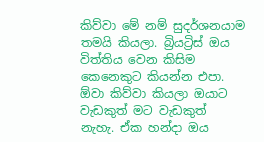කිව්වා මේ නම් සුදර්ශනයාම තමයි කියලා. බ්‍රියට්‍රිස් ඔය විත්තිය වෙන කිසිම කෙනෙකුට කියන්න එපා. ඕවා කිව්වා කියලා ඔයාට වැඩකුත් මට වැඩකුත් නැහැ. ඒක හන්දා ඔය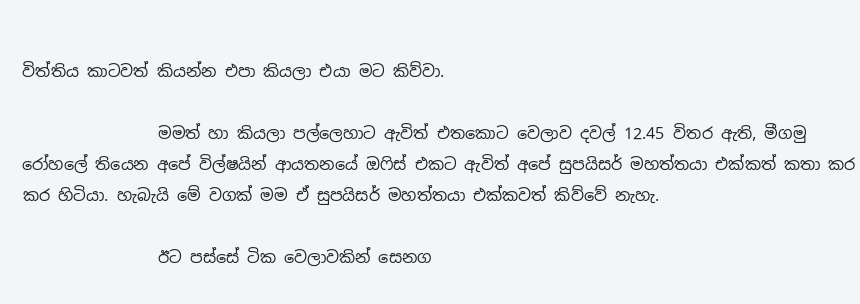විත්තිය කාටවත් කියන්න එපා කියලා එයා මට කිව්වා.

                 මමත් හා කියලා පල්ලෙහාට ඇවිත් එතකොට වෙලාව දවල් 12.45 විතර ඇති, මීගමු රෝහලේ තියෙන අපේ විල්ෂයින් ආයතනයේ ඔෆිස් එකට ඇවිත් අපේ සුපයිසර් මහත්තයා එක්කත් කතා කර කර හිටියා. හැබැයි මේ වගක් මම ඒ සුපයිසර් මහත්තයා එක්කවත් කිව්වේ නැහැ.

                 ඊට පස්සේ ටික වෙලාවකින් සෙනග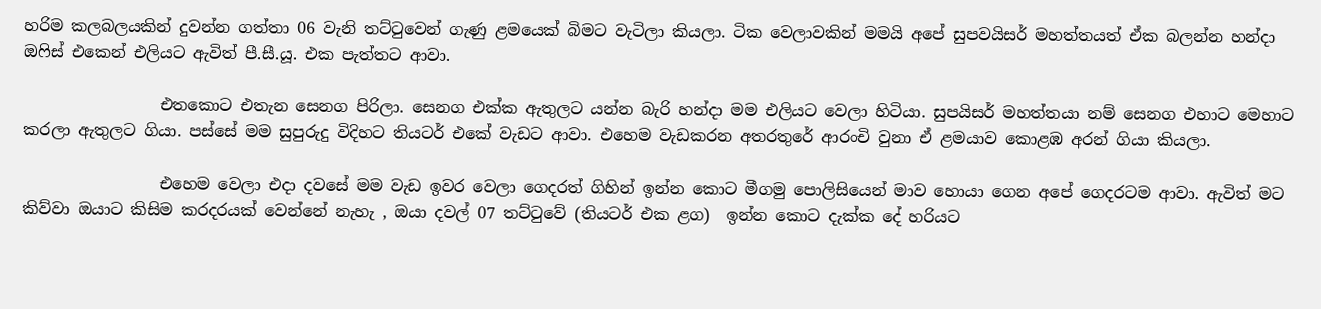හරිම කලබලයකින් දුවන්න ගත්තා 06 වැනි තට්ටුවෙන් ගැණු ළමයෙක් බිමට වැටිලා කියලා. ටික වෙලාවකින් මමයි අපේ සුපවයිසර් මහත්තයත් ඒක බලන්න හන්දා ඔෆිස් එකෙන් එලියට ඇවිත් පී.සී.යූ. එක පැත්තට ආවා.

                 එතකොට එතැන සෙනග පිරිලා. සෙනග එක්ක ඇතුලට යන්න බැරි හන්දා මම එලියට වෙලා හිටියා. සුපයිසර් මහත්තයා නම් සෙනග එහාට මෙහාට කරලා ඇතුලට ගියා. පස්සේ මම සුපුරුදු විදිහට තියටර් එකේ වැඩට ආවා. එහෙම වැඩකරන අතරතුරේ ආරංචි වුනා ඒ ළමයාව කොළඹ අරන් ගියා කියලා.

                 එහෙම වෙලා එදා දවසේ මම වැඩ ඉවර වෙලා ගෙදරත් ගිහින් ඉන්න කොට මීගමු පොලිසියෙන් මාව හොයා ගෙන අපේ ගෙදරටම ආවා. ඇවිත් මට කිව්වා ඔයාට කිසිම කරදරයක් වෙන්නේ නැහැ , ඔයා දවල් 07 තට්ටුවේ (තියටර් එක ළග)  ඉන්න කොට දැක්ක දේ හරියට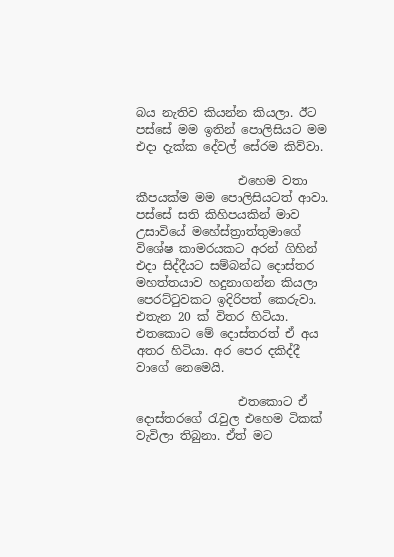බය නැතිව කියන්න කියලා. ඊට පස්සේ මම ඉතින් පොලිසියට මම එදා දැක්ක දේවල් සේරම කිව්වා.

                 එහෙම වතා කීපයක්ම මම පොලිසියටත් ආවා. පස්සේ සති කිහිපයකින් මාව උසාවියේ මහේස්ත්‍රාත්තුමාගේ විශේෂ කාමරයකට අරන් ගිහින් එදා සිද්දීයට සම්බන්ධ දොස්තර මහත්තයාව හදුනාගන්න කියලා පෙරට්ටුවකට ඉදිරිපත් කෙරුවා. එතැන 20 ක් විතර හිටියා. එතකොට මේ දොස්තරත් ඒ අය අතර හිටියා. අර පෙර දකිද්දී වාගේ නෙමෙයි.

                 එතකොට ඒ දොස්තරගේ රැවුල එහෙම ටිකක් වැවිලා තිබුනා. ඒත් මට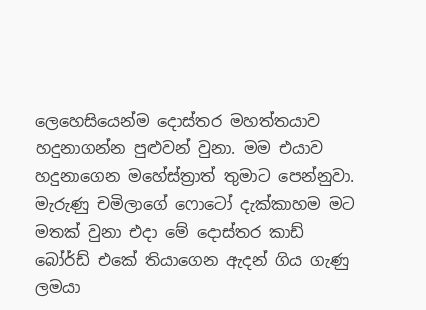ලෙහෙසියෙන්ම දොස්තර මහත්තයාව හදුනාගන්න පුළුවන් වුනා. මම එයාව හදුනාගෙන මහේස්ත්‍රාත් තුමාට පෙන්නුවා. මැරුණු චමිලාගේ ෆොටෝ දැක්කාහම මට මතක් වුනා එදා මේ දොස්තර කාඩ් බෝර්ඩ් එකේ තියාගෙන ඇදන් ගිය ගැණු ලමයා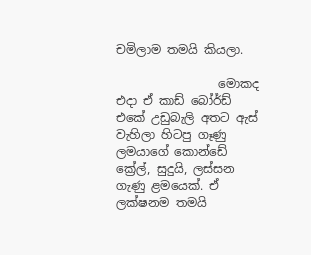චමිලාම තමයි කියලා.

                 මොකද එදා ඒ කාඩ් බෝර්ඩ් එකේ උඩුබැලි අතට ඇස් වැහිලා හිටපු ගෑණු ලමයාගේ කොන්ඩේ ක්‍රේල්, සුදුයි, ලස්සන ගැණු ළමයෙක්. ඒ ලක්ෂනම තමයි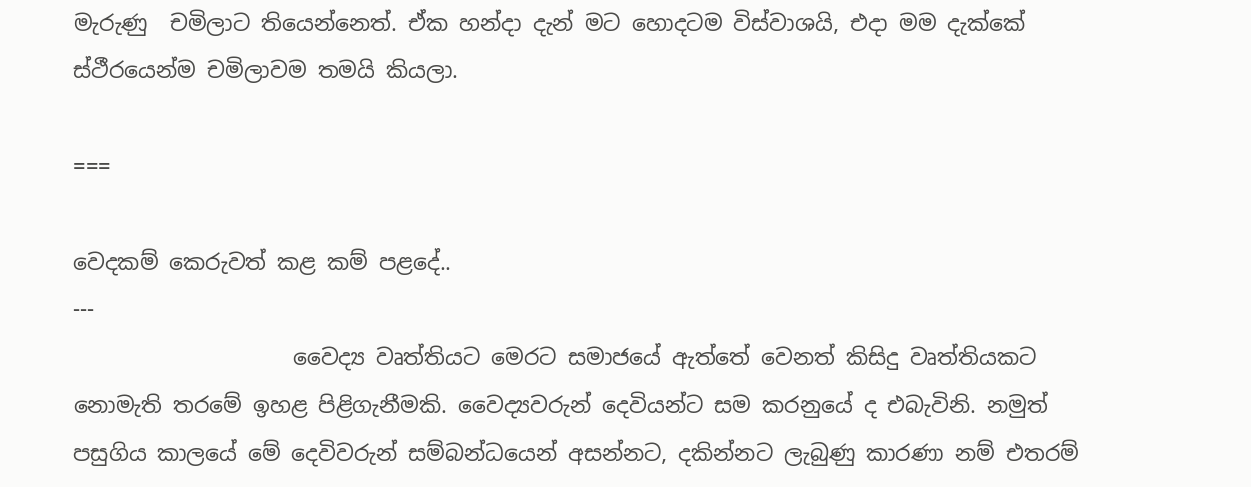මැරුණු  චමිලාට තියෙන්නෙත්. ඒක හන්දා දැන් මට හොදටම විස්වාශයි, එදා මම දැක්කේ ස්ථීරයෙන්ම චමිලාවම තමයි කියලා.

===

වෙදකම් කෙරුවත් කළ කම් පළදේ..
---
                    වෛද්‍ය වෘත්තියට මෙරට සමාජයේ ඇත්තේ වෙනත් කිසිදු වෘත්තියකට නොමැති තරමේ ඉහළ පිළිගැනීමකි. වෛද්‍යවරුන් දෙවියන්ට සම කරනුයේ ද එබැවිනි. නමුත් පසුගිය කාලයේ මේ දෙවිවරුන් සම්බන්ධයෙන් අසන්නට, දකින්නට ලැබුණු කාරණා නම් එතරම්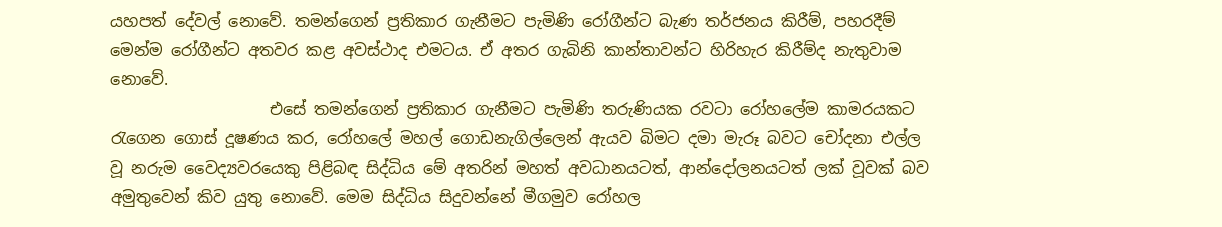යහපත් දේවල් නොවේ. තමන්ගෙන් ප්‍රතිකාර ගැනීමට පැමිණි රෝගීන්ට බැණ තර්ජනය කිරීම්, පහරදීම් මෙන්ම රෝගීන්ට අතවර කළ අවස්ථාද එමටය. ඒ අතර ගැබිනි කාන්තාවන්ට හිරිහැර කිරීම්ද නැතුවාම නොවේ.
                    එසේ තමන්ගෙන් ප්‍රතිකාර ගැනීමට පැමිණි තරුණියක රවටා රෝහ‍ලේම කාමරයකට රැගෙන ගොස් දූෂණය කර, රෝහ‍ලේ මහල් ගොඩනැගිල්ලෙන් ඇයව බිමට දමා මැරූ බවට චෝදනා එල්ල වූ නරුම වෛද්‍යවරයෙකු පිළිබඳ සිද්ධිය මේ අතරින් මහත් අවධානයටත්, ආන්දෝලනයටත් ලක් වූවක් බව අමුතුවෙන් කිව යුතු නොවේ. මෙම සිද්ධිය සිදුවන්නේ මීගමුව රෝහල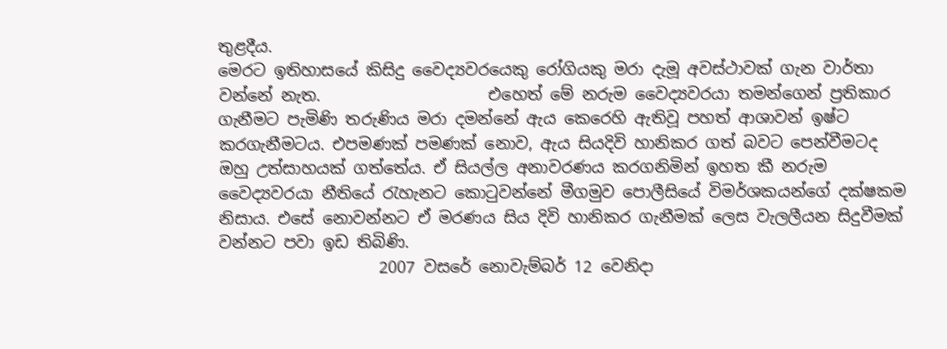තුළදීය.
මෙරට ඉතිහාසයේ කිසිදු වෛද්‍යවරයෙකු රෝගියකු මරා දැමූ අවස්ථාවක් ගැන වාර්තා වන්නේ නැත.                     එහෙත් මේ නරුම වෛද්‍යවරයා තමන්ගෙන් ප්‍රතිකාර ගැනීමට පැමිණි තරුණිය මරා දමන්නේ ඇය කෙරෙහි ඇතිවූ පහත් ආශාවන් ඉෂ්ට කරගැනීමටය. එපමණක් පමණක් නොව, ඇය සියදිවි හානිකර ගත් බවට පෙන්වීමටද ඔහු උත්සාහයක් ගත්තේය. ඒ සියල්ල අනාවරණය කරගනිමින් ඉහත කී නරුම වෛද්‍යවරයා නීතියේ රැහැනට කොටුවන්නේ මීගමුව ‍පොලීසියේ විමර්ශකයන්ගේ දක්ෂකම නිසාය. එසේ නොවන්නට ඒ මරණය සිය දිවි හානිකර ගැනීමක් ලෙස වැලලීයන සිදුවීමක් වන්නට පවා ඉඩ තිබිණි.
                    2007 වසරේ නොවැම්බර් 12 වෙනිදා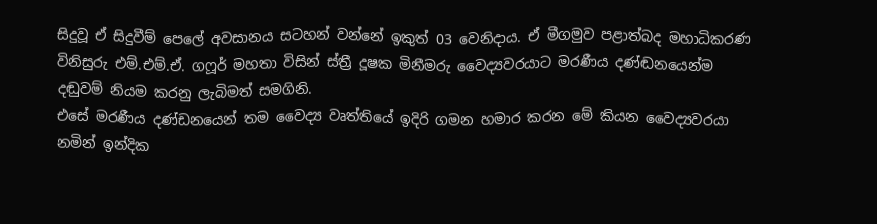සිදුවූ ඒ සිදුවීම් පෙ‍ලේ අවසානය සටහන් වන්නේ ඉකුත් 03 වෙනිදාය. ඒ මීගමුව පළාත්බද මහාධිකරණ විනිසුරු එම්.එම්.ඒ. ගෆූර් මහතා විසින් ස්ත්‍රී දූෂක මිනීමරු වෛද්‍යවරයාට මරණීය දණ්ඬනයෙන්ම දඬුවම් නියම කරනු ලැබිමත් සමගිනි.
එසේ මරණීය දණ්ඩනයෙන් තම වෛද්‍ය වෘත්තියේ ඉදිරි ගමන හමාර කරන මේ කියන වෛද්‍යවරයා නමින් ඉන්දික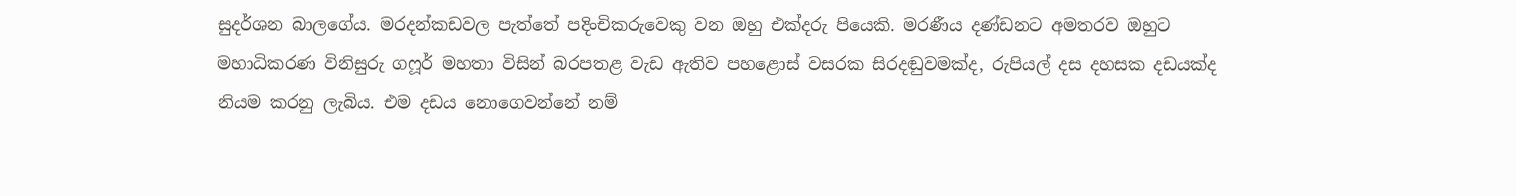සුදර්ශන බාලගේය. මරදන්කඩවල පැත්තේ පදිංචිකරුවෙකු වන ඔහු එක්දරු පියෙකි. මරණීය දණ්ඩනට අමතරව ඔහුට මහාධිකරණ විනිසුරු ගෆූර් මහතා විසින් බරපතළ වැඩ ඇතිව පහළොස් වසරක සිරදඬුවමක්ද, රුපියල් දස දහසක දඩයක්ද නියම කරනු ලැබිය. එම දඩය නොගෙවන්නේ නම්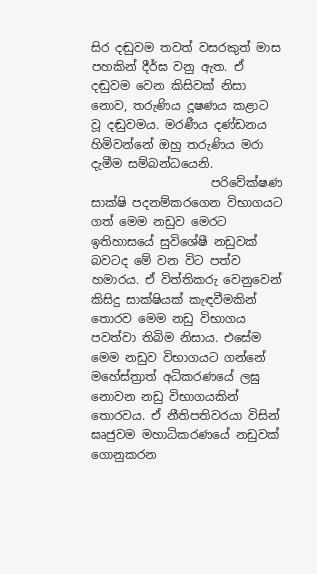සිර දඬුවම තවත් වසරකුත් මාස පහකින් දීර්ඝ වනු ඇත. ඒ දඬුවම වෙන කිසිවක් නිසා නොව, තරුණිය දූෂණය කළාට වූ දඬුවමය. මරණීය දණ්ඩනය හිමිවන්නේ ඔහු තරුණිය මරා දැමීම සම්බන්ධයෙනි.
                    පරිවේක්ෂණ සාක්ෂි පදනම්කරගෙන විභාගයට ගත් මෙම නඩුව මෙරට ඉතිහාසයේ සුවිශේෂී නඩුවක් බවටද මේ වන විට පත්ව හමාරය. ඒ විත්තිකරු වෙනුවෙන් කිසිදු සාක්ෂියක් කැඳවීමකින් තොරව මෙම නඩු විභාගය පවත්වා තිබිම නිසාය. එසේම මෙම නඩුව විභාගයට ගන්නේ මහේස්ත්‍රාත් අධිකරණයේ ලඝු නොවන නඩු විභාගයකින් තොරවය. ඒ නීතිපතිවරයා විසින් ඝෘජුවම මහාධිකරණයේ නඩුවක් ගොනුකරන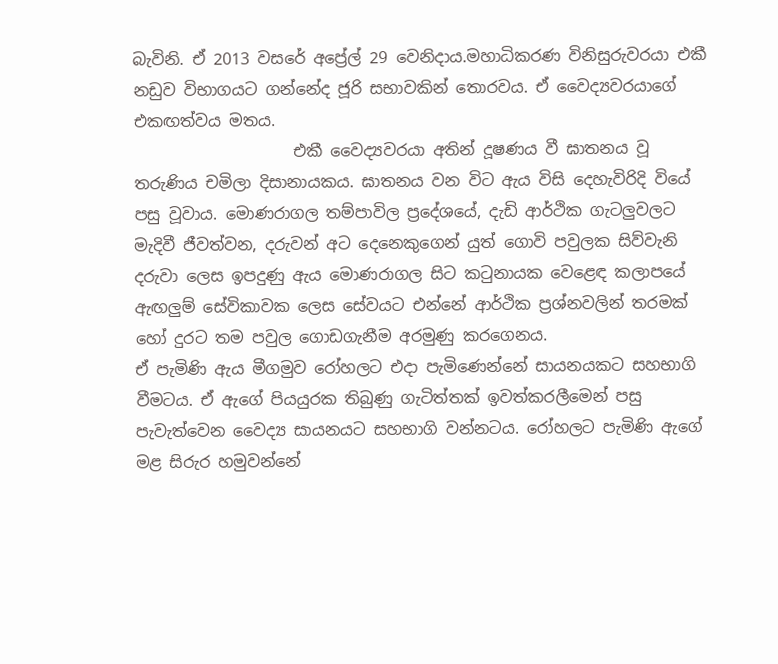බැවිනි. ඒ 2013 වසරේ අප්‍රේල් 29 වෙනිදාය.මහාධිකරණ විනිසුරුවරයා එකී නඩුව විභාගයට ගන්නේද ජූරි සභාවකින් තොරවය. ඒ වෛද්‍යවරයාගේ එකඟත්වය මතය.
                    එකී වෛද්‍යවරයා අතින් දූෂණය වී ඝාතනය වූ තරුණිය චමිලා දිසානායකය. ඝාතනය වන විට ඇය විසි දෙහැවිරිදි වියේ පසු වූවාය. මොණරාගල තම්පාවිල ප්‍රදේශයේ, දැඩි ආර්ථික ගැටලුවලට මැදිවී ජීවත්වන, දරුවන් අට දෙනෙකුගෙන් යුත් ගොවි පවුලක සිව්වැනි දරුවා ලෙස ඉපදුණු ඇය මොණරාගල සිට කටුනායක වෙළෙඳ කලාපයේ ඇඟලුම් සේවිකාවක ලෙස සේවයට එන්නේ ආර්ථික ප්‍රශ්නවලින් තරමක් හෝ දුරට තම පවුල ගොඩගැනීම අරමුණු කරගෙනය.
ඒ පැමිණි ඇය මීගමුව රෝහලට එදා පැමිණෙන්නේ සායනයකට සහභාගි වීමටය. ඒ ඇගේ පියයුරක තිබුණු ගැටිත්තක් ඉවත්කරලීමෙන් පසු පැවැත්වෙන වෛද්‍ය සායනයට සහභාගි වන්නටය. රෝහලට පැමිණි ඇගේ මළ සිරුර හමුවන්නේ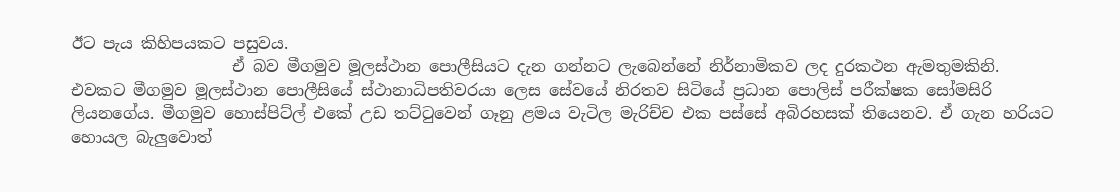ඊට පැය කිහිපයකට පසුවය.
                    ඒ බව මීගමුව මූලස්ථාන ‍පොලීසියට දැන ගන්නට ලැබෙන්නේ නිර්නාමිකව ලද දුරකථන ඇමතුමකිනි. එවකට මීගමුව මූලස්ථාන ‍පොලීසියේ ස්ථානාධිපතිවරයා ලෙස සේවයේ නිරතව සිටියේ ප්‍රධාන ‍පොලිස් පරීක්ෂක සෝමසිරි ලියනගේය. මීගමුව හොස්පිට්ල් එකේ උඩ තට්ටුවෙන් ගෑනු ළමය වැටිල මැරිච්ච එක පස්සේ අබිරහසක් තියෙනව. ඒ ගැන හරියට හොයල බැලුවොත්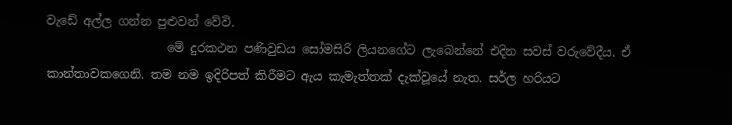වැඩේ අල්ල ගන්න පුළුවන් වේවි.
                    මේ දුරකථන පණිවුඩය සෝමසිරි ලියනගේට ලැබෙන්නේ එදින සවස් වරුවේදීය. ඒ කාන්තාවකගෙනි. තම නම ඉදිරිපත් කිරීමට ඇය කැමැත්තක් දැක්වූයේ නැත. සර්ල හරියට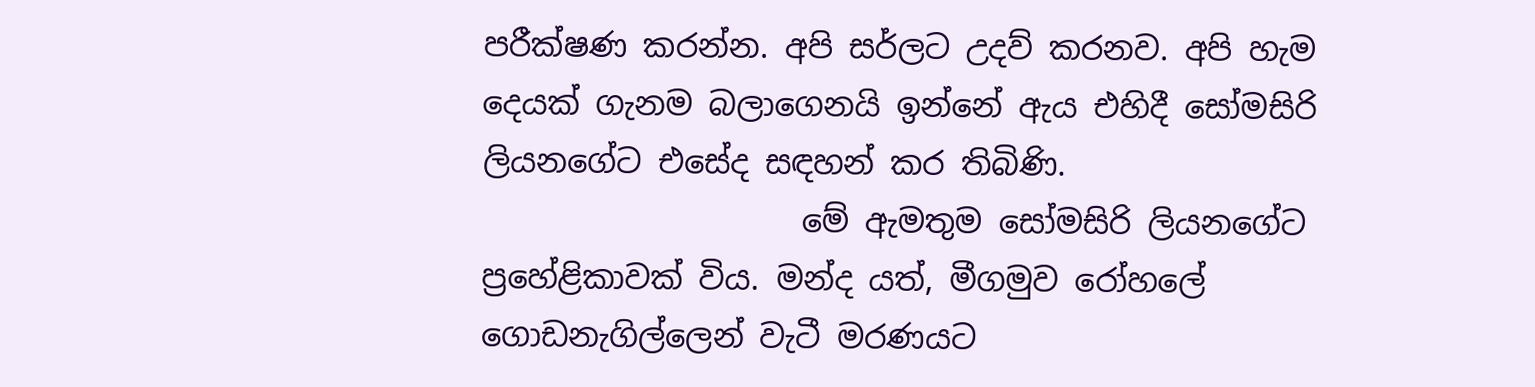පරීක්ෂණ කරන්න. අපි සර්ලට උදව් කරනව. අපි හැම දෙයක් ගැනම බලාගෙනයි ඉන්නේ ඇය එහිදී සෝමසිරි ලියනගේට එසේද සඳහන් කර තිබිණි.
                    මේ ඇමතුම සෝමසිරි ලියනගේට ප්‍රහේළිකාවක් විය. මන්ද යත්, මීගමුව රෝහ‍ලේ ගොඩනැගිල්ලෙන් වැටී මරණයට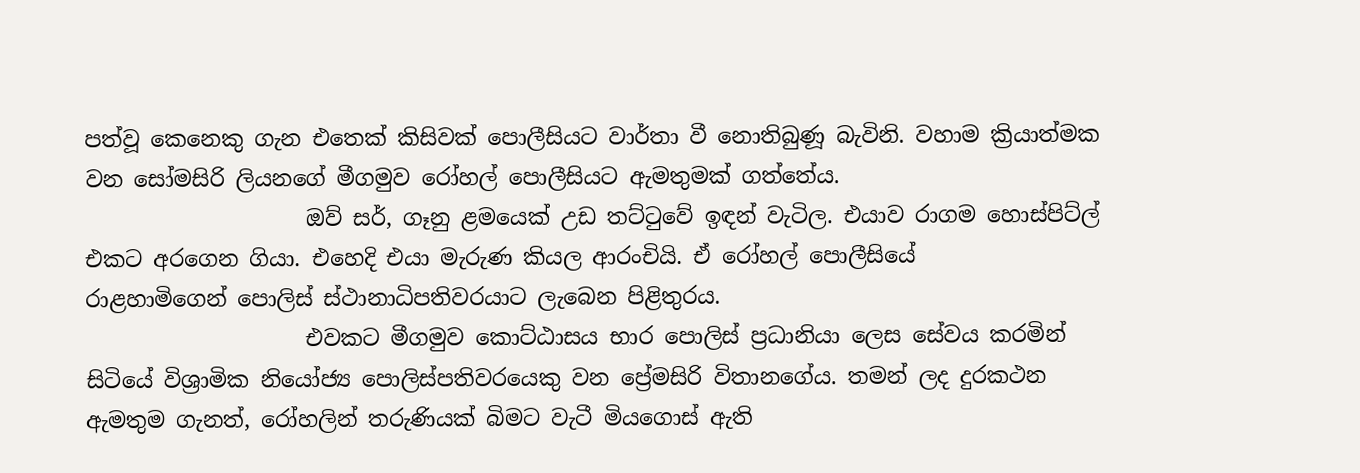පත්වූ කෙනෙකු ගැන එතෙක් කිසිවක් ‍පොලීසියට වාර්තා වී නොතිබුණූ බැවිනි. වහාම ක්‍රියාත්මක වන සෝමසිරි ලියනගේ මීගමුව රෝහල් ‍පොලීසියට ඇමතුමක් ගත්තේය.
                    ඔව් සර්, ගෑනු ළමයෙක් උඩ තට්ටුවේ ඉඳන් වැටිල. එයාව රාගම හොස්පිට්ල් එකට අරගෙන ගියා. එහෙදි එයා මැරුණ කියල ආරංචියි. ඒ රෝහල් ‍පොලීසියේ රාළහාමිගෙන් ‍පොලිස් ස්ථානාධිපතිවරයාට ලැබෙන පිළිතුරය.
                    එවකට මීගමුව කොට්ඨාසය භාර ‍පොලිස් ප්‍රධානියා ලෙස සේවය කරමින් සිටියේ විශ්‍රාමික නියෝජ්‍ය ‍පොලිස්පතිවරයෙකු වන ප්‍රේමසිරි විතානගේය. තමන් ලද දුරකථන ඇමතුම ගැනත්, රෝහලින් තරුණියක් බිමට වැටී මියගොස් ඇති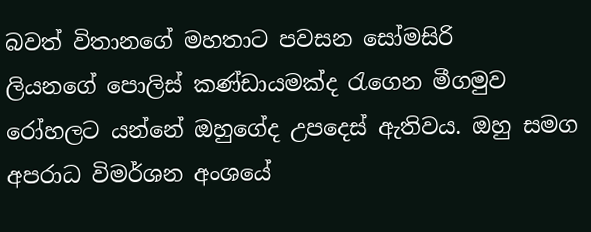බවත් විතානගේ මහතාට පවසන සෝමසිරි ලියනගේ ‍පොලිස් කණ්ඩායමක්ද රැගෙන මීගමුව රෝහලට යන්නේ ඔහුගේද උපදෙස් ඇතිවය. ඔහු සමග අපරාධ විමර්ශන අංශයේ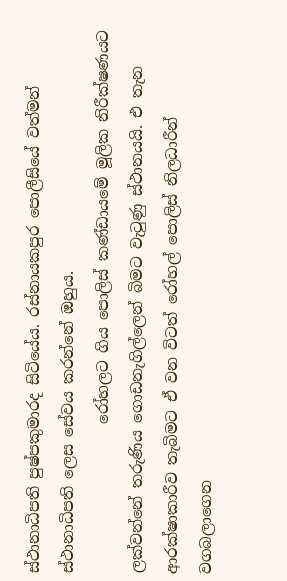ස්ථානාධිපති පුෂ්පකුමාරද සිටියේය. රස්නායකපුර ‍පොලීසියේ වත්මන් ස්ථානාධිපති ලෙස සේවය කරන්නේ ඔහුය.
                    රෝහලට ගිය ‍පොලිස් කණ්ඩායමේ මූලික නිරීක්ෂණයට ලක්වන්නේ තරුණිය ගොඩනැගිල්ලෙන් බිමට වැටුණු ස්ථානයයි. එ තැන ආරක්ෂාකාරීව තැබිමට ඒ වන විටත් රෝහල් ‍පොලිස් නිලධාරීන් වගබලාගෙන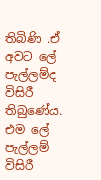තිබිණි .ඒ අවට ‍ලේ පැල්ලම්ද විසිරී තිබුණේය. එම ‍ලේ පැල්ලම් විසිරී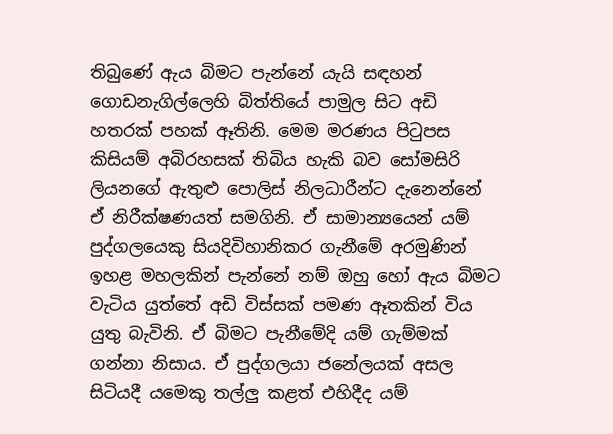තිබුණේ ඇය බිමට පැන්නේ යැයි සඳහන් ගොඩනැගිල්ලෙහි බිත්තියේ පාමුල සිට අඩි හතරක් පහක් ඈතිනි. මෙම මරණය පිටුපස කිසියම් අබිරහසක් තිබිය හැකි බව සෝමසිරි ලියනගේ ඇතුළු ‍පොලිස් නිලධාරීන්ට දැනෙන්නේ ඒ නිරීක්ෂණයත් සමගිනි. ඒ සාමාන්‍යයෙන් යම් පුද්ගලයෙකු සියදිවිහානිකර ගැනීමේ අරමුණින් ඉහළ මහලකින් පැන්නේ නම් ඔහු හෝ ඇය බිමට වැටිය යුත්තේ අඩි විස්සක් පමණ ඈතකින් විය යුතු බැවිනි. ඒ බිමට පැනීමේදි යම් ගැම්මක් ගන්නා නිසාය. ඒ පුද්ගලයා ජනේලයක් අසල සිටියදී යමෙකු තල්ලු කළත් එහිදීද යම්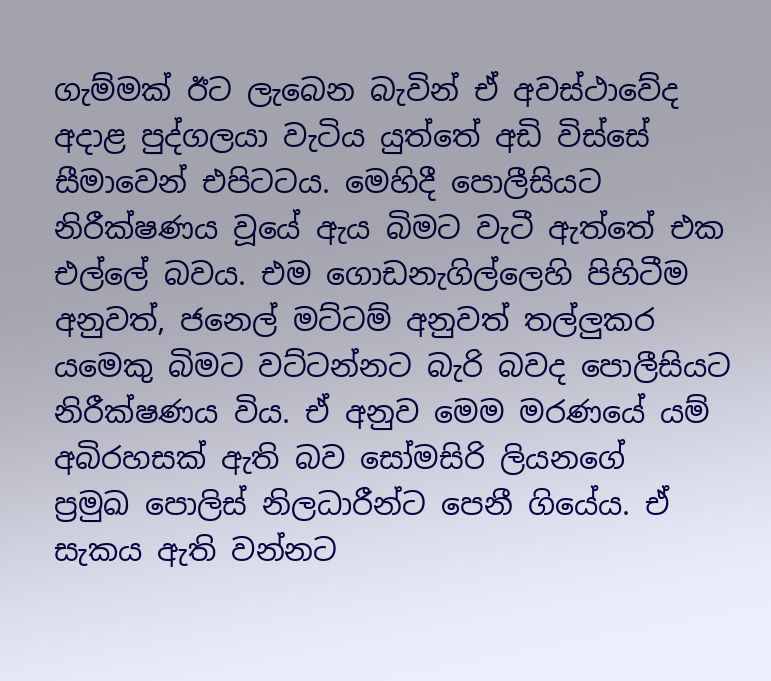ගැම්මක් ඊට ලැබෙන බැවින් ඒ අවස්ථාවේද අදාළ පුද්ගලයා වැටිය යුත්තේ අඩි විස්සේ සීමාවෙන් එපිටටය. මෙහිදී ‍පොලීසියට නිරීක්ෂණය වූයේ ඇය බිමට වැටී ඇත්තේ එක එල්‍ලේ බවය. එම ගොඩනැගිල්ලෙහි පිහිටීම අනුවත්, ජනෙල් මට්ටම් අනුවත් තල්ලුකර යමෙකු බිමට වට්ටන්නට බැරි බවද ‍පොලීසියට නිරීක්ෂණය විය. ඒ අනුව මෙම මරණයේ යම් අබිරහසක් ඇති බව සෝමසිරි ලියනගේ ප්‍රමුඛ ‍පොලිස් නිලධාරීන්ට පෙනී ගියේය. ඒ සැකය ඇති වන්නට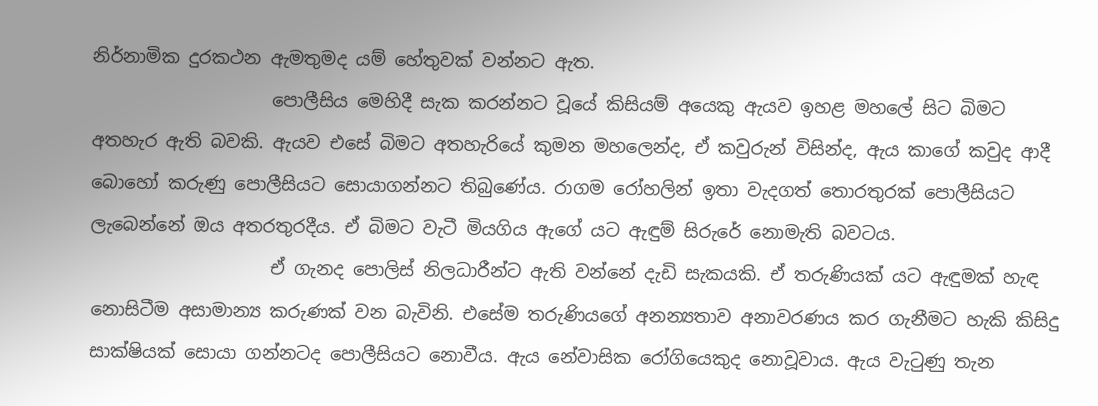නිර්නාමික දුරකථන ඇමතුමද යම් හේතුවක් වන්නට ඇත.
                    පොලීසිය මෙහිදී සැක කරන්නට වූයේ කිසියම් අයෙකු ඇයව ඉහළ මහ‍ලේ සිට බිමට අතහැර ඇති බවකි. ඇයව එසේ බිමට අතහැරියේ කුමන මහලෙන්ද, ඒ කවුරුන් විසින්ද, ඇය කාගේ කවුද ආදී බොහෝ කරුණු ‍පොලීසියට සොයාගන්නට තිබුණේය. රාගම රෝහලින් ඉතා වැදගත් තොරතුරක් ‍පොලීසියට ලැබෙන්නේ ඔය අතරතුරදීය. ඒ බිමට වැටී මියගිය ඇගේ යට ඇඳුම් සිරුරේ නොමැති බවටය.
                    ඒ ගැනද ‍පොලිස් නිලධාරීන්ට ඇති වන්නේ දැඩි සැකයකි. ඒ තරුණියක් යට ඇඳුමක් හැඳ නොසිටීම අසාමාන්‍ය කරුණක් වන බැවිනි. එසේම තරුණියගේ අනන්‍යතාව අනාවරණය කර ගැනීමට හැකි කිසිදු සාක්ෂියක් සොයා ගන්නටද ‍පොලීසියට නොවීය. ඇය නේවාසික රෝගියෙකුද නොවූවාය. ඇය වැටුණු තැන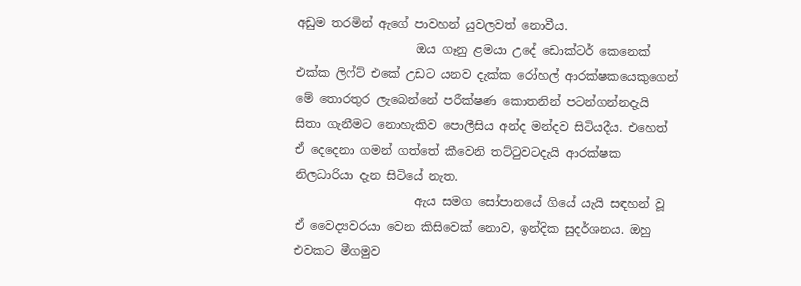අඩුම තරමින් ඇගේ පාවහන් යුවලවත් නොවීය.
                    ඔය ගෑනු ළමයා උදේ ඩොක්ටර් කෙනෙක් එක්ක ලිෆ්ට් එකේ උඩට යනව දැක්ක රෝහල් ආරක්ෂකයෙකුගෙන් මේ තොරතුර ලැබෙන්නේ පරීක්ෂණ කොතනින් පටන්ගන්නදැයි සිතා ගැනීමට නොහැකිව ‍පොලීසිය අන්ද මන්දව සිටියදීය. එහෙත් ඒ දෙදෙනා ගමන් ගත්තේ කීවෙනි තට්ටුවටදැයි ආරක්ෂක නිලධාරියා දැන සිටියේ නැත.
                    ඇය සමග සෝපානයේ ගියේ යැයි සඳහන් වූ ඒ වෛද්‍යවරයා වෙන කිසිවෙක් නොව, ඉන්දික සුදර්ශනය. ඔහු එවකට මීගමුව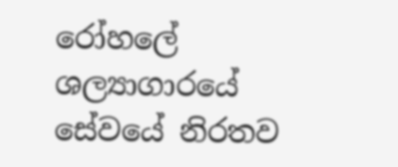රෝහ‍ලේ ශල්‍යාගාරයේ සේවයේ නිරතව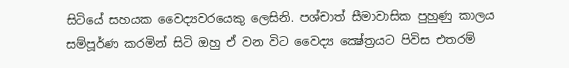සිටියේ සහයක වෛද්‍යවරයෙකු ලෙසිනි. පශ්චාත් සීමාවාසික පුහුණු කාලය සම්පූර්ණ කරමින් සිටි ඔහු ඒ වන විට වෛද්‍ය ක්‍ෂේත්‍රයට පිවිස එතරම්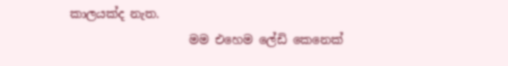කාලයක්ද නැත.
                    මම එහෙම ‍ලේඩි කෙනෙක්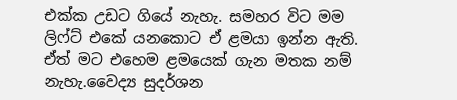එක්ක උඩට ගියේ නැහැ. සමහර විට මම ලිෆ්ට් එකේ යනකොට ඒ ළමයා ඉන්න ඇති. ඒත් මට එහෙම ළමයෙක් ගැන මතක නම් නැහැ.වෛද්‍ය සුදර්ශන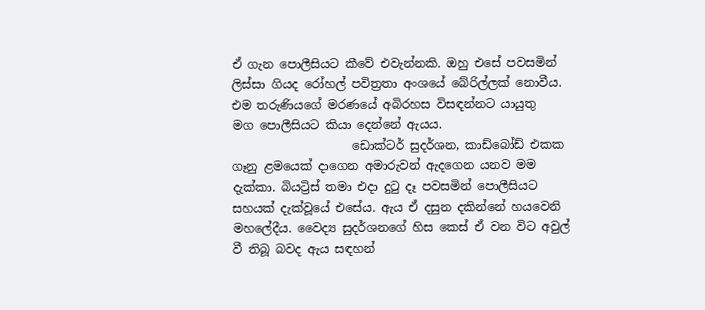ඒ ගැන ‍පොලීසියට කීවේ එවැන්නකි. ඔහු එසේ පවසමින් ලිස්සා ගියද රෝහල් පවිත්‍රතා අංශයේ බේරිල්ලක් නොවීය. එම තරුණියගේ මරණයේ අබිරහස විසඳන්නට යායුතු මග ‍පොලීසියට කියා දෙන්නේ ඇයය.
                    ඩොක්ටර් සුදර්ශන, කාඩ්බෝඩ් එකක ගෑනු ළමයෙක් දාගෙන අමාරුවන් ඇදගෙන යනව මම දැක්කා. බියට්‍රිස් තමා එදා දුටු දෑ පවසමින් ‍පොලීසියට සහයක් දැක්වූයේ එසේය. ඇය ඒ දසුන දකින්නේ හයවෙනි මහ‍ලේදීය. වෛද්‍ය සුදර්ශනගේ හිස කෙස් ඒ වන විට අවුල් වී තිබූ බවද ඇය සඳහන්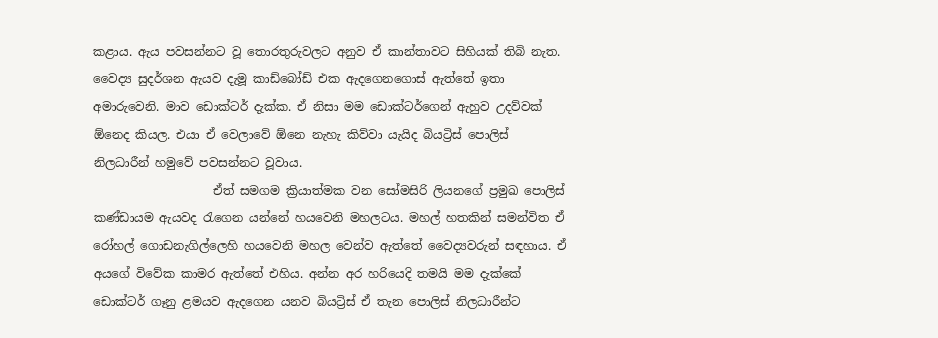කළාය. ඇය පවසන්නට වූ තොරතුරුවලට අනුව ඒ කාන්තාවට සිහියක් තිබි නැත. වෛද්‍ය සුදර්ශන ඇයව දැමූ කාඩ්බෝඩ් එක ඇදගෙනගොස් ඇත්තේ ඉතා අමාරුවෙනි. මාව ඩොක්ටර් දැක්ක. ඒ නිසා මම ඩොක්ටර්ගෙන් ඇහුව උදව්වක් ඕනෙද කියල. එයා ඒ වෙලාවේ ඕනෙ නැහැ කිව්වා යැයිද බියට්‍රිස් ‍පොලිස් නිලධාරීන් හමුවේ පවසන්නට වූවාය.
                    ඒත් සමගම ක්‍රියාත්මක වන සෝමසිරි ලියනගේ ප්‍රමුඛ ‍පොලිස් කණ්ඩායම ඇයවද රැගෙන යන්නේ හයවෙනි මහලටය. මහල් හතකින් සමන්විත ඒ රෝහල් ගොඩනැගිල්ලෙහි හයවෙනි මහල වෙන්ව ඇත්තේ වෛද්‍යවරුන් සඳහාය. ඒ අයගේ විවේක කාමර ඇත්තේ එහිය. අන්න අර හරියෙදි තමයි මම දැක්කේ ඩොක්ටර් ගෑනු ළමයව ඇදගෙන යනව බියට්‍රිස් ඒ තැන ‍පොලිස් නිලධාරීන්ට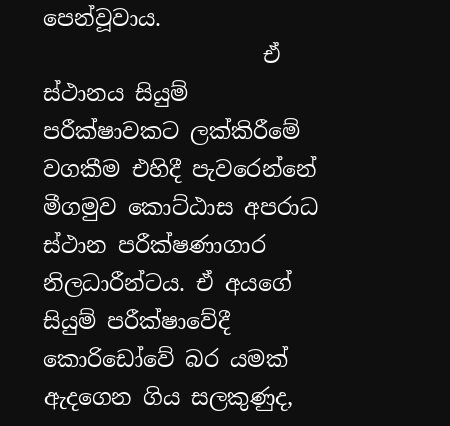පෙන්වූවාය.
                    ඒ ස්ථානය සියුම් පරීක්ෂාවකට ලක්කිරීමේ වගකීම එහිදී පැවරෙන්නේ මීගමුව කොට්ඨාස අපරාධ ස්ථාන පරීක්ෂණාගාර නිලධාරීන්ටය. ඒ අයගේ සියුම් පරීක්ෂාවේදී කොරිඩෝවේ බර යමක් ඇදගෙන ගිය සලකුණුද,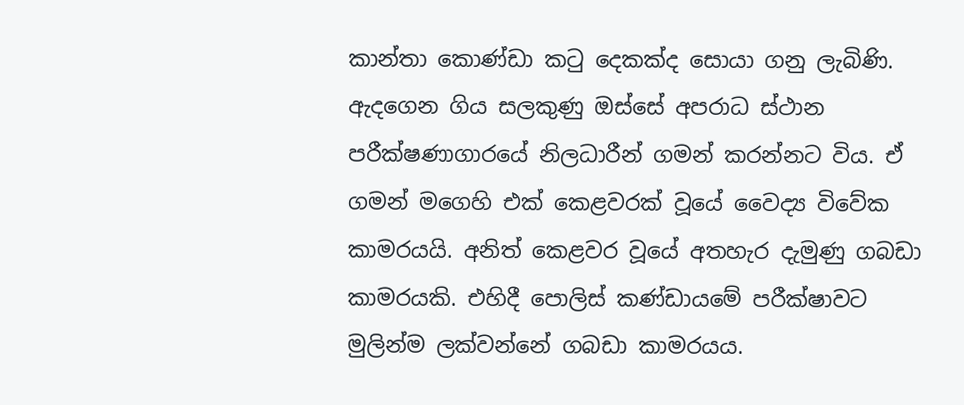කාන්තා කොණ්ඩා කටු දෙකක්ද සොයා ගනු ලැබිණි. ඇදගෙන ගිය සලකුණු ඔස්සේ අපරාධ ස්ථාන පරීක්ෂණාගාරයේ නිලධාරීන් ගමන් කරන්නට විය. ඒ ගමන් මගෙහි එක් කෙළවරක් වූයේ වෛද්‍ය විවේක කාමරයයි. අනිත් කෙළවර වූයේ අතහැර දැමුණු ගබඩා කාමරයකි. එහිදී ‍පොලිස් කණ්ඩායමේ පරීක්ෂාවට මුලින්ම ලක්වන්නේ ගබඩා කාමරයය.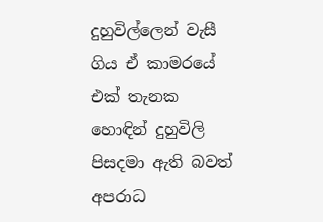දුහුවිල්ලෙන් වැසී ගිය ඒ කාමරයේ එක් තැනක හොඳින් දුහුවිලි පිසදමා ඇති බවත් අපරාධ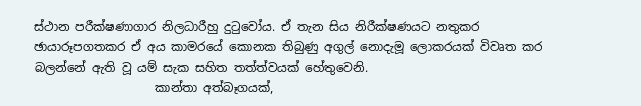ස්ථාන පරීක්ෂණාගාර නිලධාරීහු දුටුවෝය. ඒ තැන සිය නිරීක්ෂණයට නතුකර ඡායාරූපගතකර ඒ අය කාමරයේ කොනක තිබුණු අගුල් නොදැමූ ලොකරයක් විවෘත කර බලන්නේ ඇති වූ යම් සැක සහිත තත්ත්වයක් හේතුවෙනි.
                    කාන්තා අත්බෑගයක්,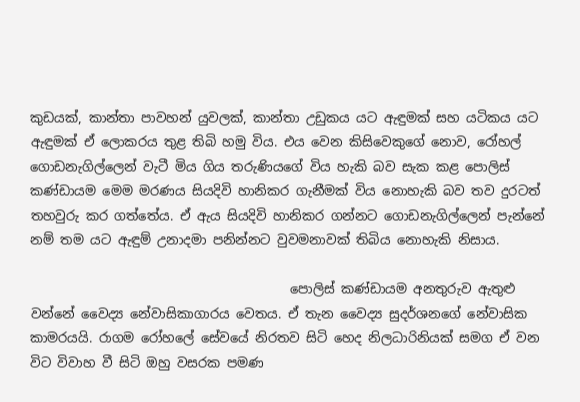කුඩයක්, කාන්තා පාවහන් යුවලක්, කාන්තා උඩුකය යට ඇඳුමක් සහ යටිකය යට ඇඳුමක් ඒ ලොකරය තුළ තිබි හමු විය. එය වෙන කිසිවෙකුගේ නොව, රෝහල් ගොඩනැගිල්ලෙන් වැටී මිය ගිය තරුණියගේ විය හැකි බව සැක කළ ‍පොලිස් කණ්ඩායම මෙම මරණය සියදිවි හානිකර ගැනීමක් විය නොහැකි බව තව දුරටත් තහවුරු කර ගත්තේය. ඒ ඇය සියදිවි හානිකර ගන්නට ගොඩනැගිල්ලෙන් පැන්නේ නම් තම යට ඇඳුම් උනාදමා පනින්නට වුවමනාවක් තිබිය නොහැකි නිසාය.

                                        පොලිස් කණ්ඩායම අනතුරුව ඇතුළු වන්නේ වෛද්‍ය නේවාසිකාගාරය වෙතය. ඒ තැන වෛද්‍ය සුදර්ශනගේ නේවාසික කාමරයයි. රාගම රෝහ‍ලේ සේවයේ නිරතව සිටි හෙද නිලධාරිනියක් සමග ඒ වන විට විවාහ වී සිටි ඔහු වසරක පමණ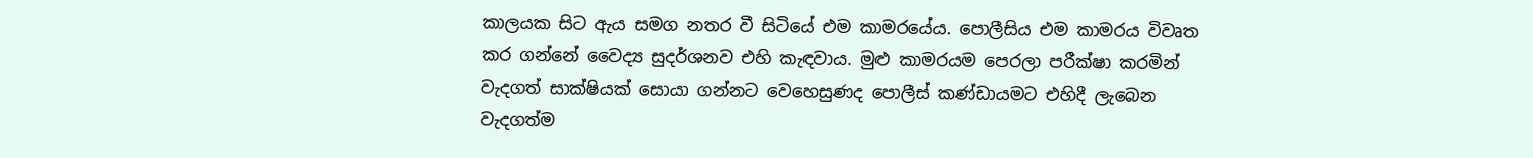කාලයක සිට ඇය සමග නතර වී සිටියේ එම කාමරයේය. පොලීසිය එම කාමරය විවෘත කර ගන්නේ වෛද්‍ය සුදර්ශනව එහි කැඳවාය. මුළු කාමරයම පෙරලා පරීක්ෂා කරමින් වැදගත් සාක්ෂියක් සොයා ගන්නට වෙහෙසුණද ‍පොලීස් කණ්ඩායමට එහිදී ලැබෙන වැදගත්ම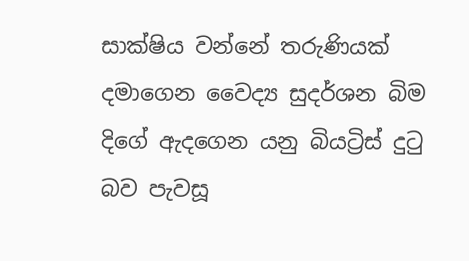සාක්ෂිය වන්නේ තරුණියක් දමාගෙන වෛද්‍ය සුදර්ශන බිම දිගේ ඇදගෙන යනු බියට්‍රිස් දුටු බව පැවසූ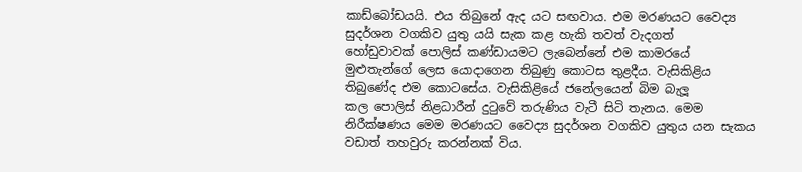කාඩ්බෝඩයයි. එය තිබුනේ ඇද යට සඟවාය. එම මරණයට වෛද්‍ය සුදර්ශන වගකිව යුතු යයි සැක කළ හැකි තවත් වැදගත් හෝඩුවාවක් ‍පොලිස් කණ්ඩායමට ලැබෙන්නේ එම කාමරයේ මුළුතැන්ගේ ලෙස යොදාගෙන තිබුණු කොටස තුළදීය. වැසිකිළිය තිබුණේද එම කොටසේය. වැසිකිළියේ ජනේලයෙන් බිම බැලූ කල ‍පොලිස් නිළධාරීන් දුටුවේ තරුණිය වැටී සිටි තැනය. මෙම නිරීක්ෂණය මෙම මරණයට වෛද්‍ය සුදර්ශන වගකිව යුතුය යන සැකය වඩාත් තහවුරු කරන්නක් විය.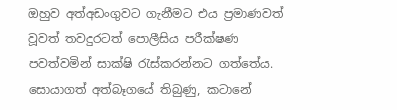ඔහුව අත්අඩංගුවට ගැනීමට එය ප්‍රමාණවත් වූවත් තවදුරටත් ‍පොලීසිය පරීක්ෂණ පවත්වමින් සාක්ෂි රැස්කරන්නට ගත්තේය. සොයාගත් අත්බෑගයේ තිබුණු, කටානේ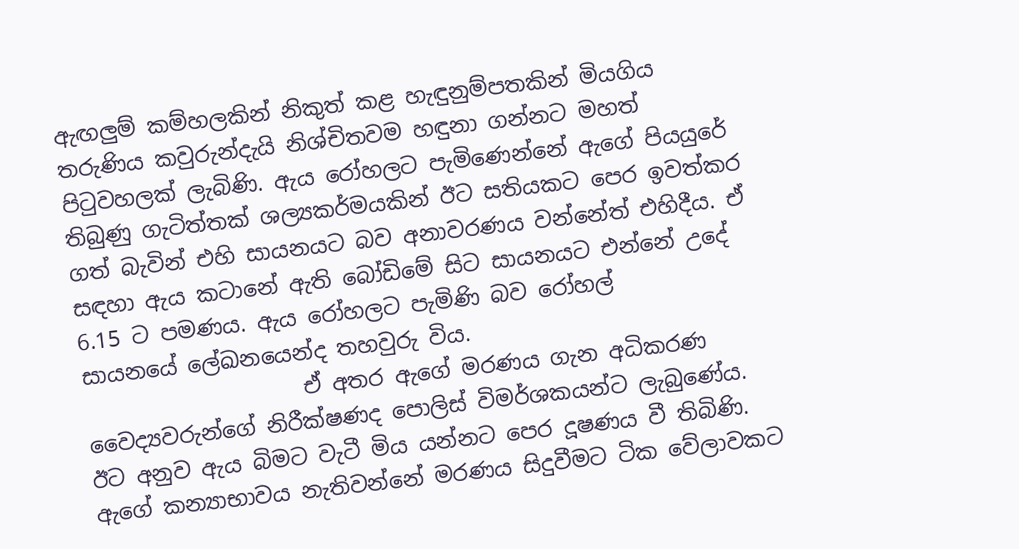ඇඟලුම් කම්හලකින් නිකුත් කළ හැඳුනුම්පතකින් මියගිය තරුණිය කවුරුන්දැයි නිශ්චිතවම හඳුනා ගන්නට මහත් පිටුවහලක් ලැබිණි. ඇය රෝහලට පැමිණෙන්නේ ඇගේ පියයුරේ තිබුණු ගැටිත්තක් ශල්‍යකර්මයකින් ඊට සතියකට පෙර ඉවත්කර ගත් බැවින් එහි සායනයට බව අනාවරණය වන්නේත් එහිදීය. ඒ සඳහා ඇය කටානේ ඇති බෝඩිමේ සිට සායනයට එන්නේ උදේ 6.15 ට පමණය. ඇය රෝහලට පැමිණි බව රෝහල් සායනයේ ‍ලේඛනයෙන්ද තහවුරු විය.
                    ඒ අතර ඇගේ මරණය ගැන අධිකරණ වෛද්‍යවරුන්ගේ නිරීක්ෂණද ‍පොලිස් විමර්ශකයන්ට ලැබුණේය. ඊට අනුව ඇය බිමට වැටී මිය යන්නට පෙර දූෂණය වී තිබිණි. ඇගේ කන්‍යාභාවය නැතිවන්නේ මරණය සිදුවීමට ටික වේලාවකට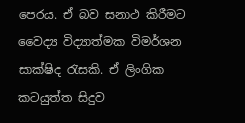පෙරය. ඒ බව සනාථ කිරීමට වෛද්‍ය විද්‍යාත්මක විමර්ශන සාක්ෂිද රැසකි. ඒ ලිංගික කටයුත්ත සිදුව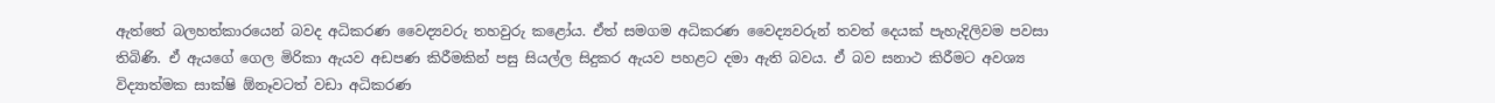ඇත්තේ බලහත්කාරයෙන් බවද අධිකරණ වෛද්‍යවරු තහවුරු කළෝය. ඒත් සමගම අධිකරණ වෛද්‍යවරුන් තවත් දෙයක් පැහැදිලිවම පවසා තිබිණි. ඒ ඇයගේ ගෙල මිරිකා ඇයව අඩපණ කිරීමකින් පසු සියල්ල සිදුකර ඇයව පහළට දමා ඇති බවය. ඒ බව සනාථ කිරීමට අවශ්‍ය විද්‍යාත්මක සාක්ෂි ඕනෑවටත් වඩා අධිකරණ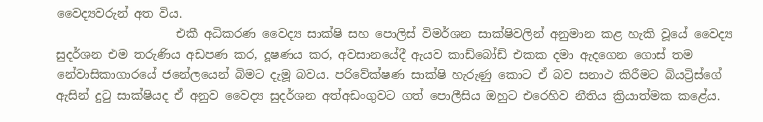වෛද්‍යවරුන් අත විය.
                    එකී අධිකරණ වෛද්‍ය සාක්ෂි සහ ‍පොලිස් විමර්ශන සාක්ෂිවලින් අනුමාන කළ හැකි වූයේ වෛද්‍ය සුදර්ශන එම තරුණිය අඩපණ කර, දූෂණය කර, අවසානයේදී ඇයව කාඩ්බෝඩ් එකක දමා ඇදගෙන ගොස් තම නේවාසිකාගාරයේ ජනේලයෙන් බිමට දැමූ බවය. පරිවේක්ෂණ සාක්ෂි හැරුණු කොට ඒ බව සනාථ කිරීමට බියට්‍රිස්ගේ ඇසින් දුටු සාක්ෂියද ඒ අනුව වෛද්‍ය සුදර්ශන අත්අඩංගුවට ගත් ‍පොලීසිය ඔහුට එරෙහිව නීතිය ක්‍රියාත්මක කළේය.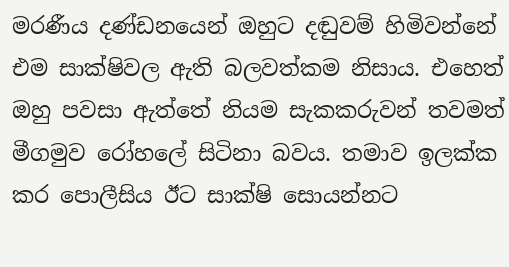මරණීය දණ්ඩනයෙන් ඔහුට දඬුවම් හිමිවන්නේ එම සාක්ෂිවල ඇති බලවත්කම නිසාය. එහෙත් ඔහු පවසා ඇත්තේ නියම සැකකරුවන් තවමත් මීගමුව රෝහ‍ලේ සිටිනා බවය. තමාව ඉලක්ක කර ‍පොලීසිය ඊට සාක්ෂි සොයන්නට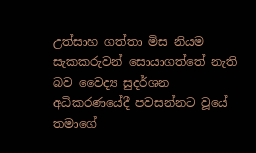උත්සාහ ගත්තා මිස නියම සැකකරුවන් සොයාගත්තේ නැති බව වෛද්‍ය සුදර්ශන අධිකරණයේදී පවසන්නට වූයේ තමාගේ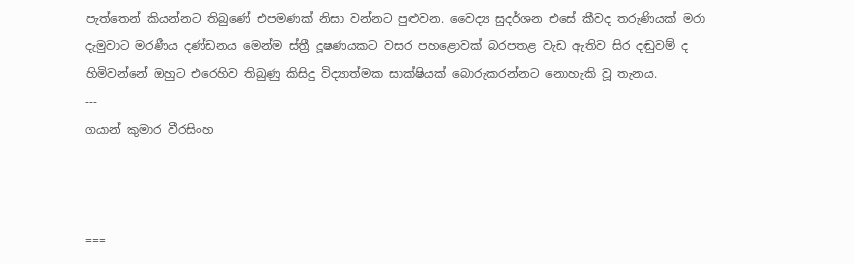පැත්තෙන් කියන්නට තිබුණේ එපමණක් නිසා වන්නට පුළුවන. වෛද්‍ය සුදර්ශන එසේ කීවද තරුණියක් මරා දැමුවාට මරණීය දණ්ඩනය මෙන්ම ස්ත්‍රී දූෂණයකට වසර පහළොවක් බරපතළ වැඩ ඇතිව සිර දඬුවම් ද හිමිවන්නේ ඔහුට එරෙහිව තිබුණු කිසිදු විද්‍යාත්මක සාක්ෂියක් බොරුකරන්නට නොහැකි වූ තැනය.
---
ගයාන් කුමාර වීරසිංහ



===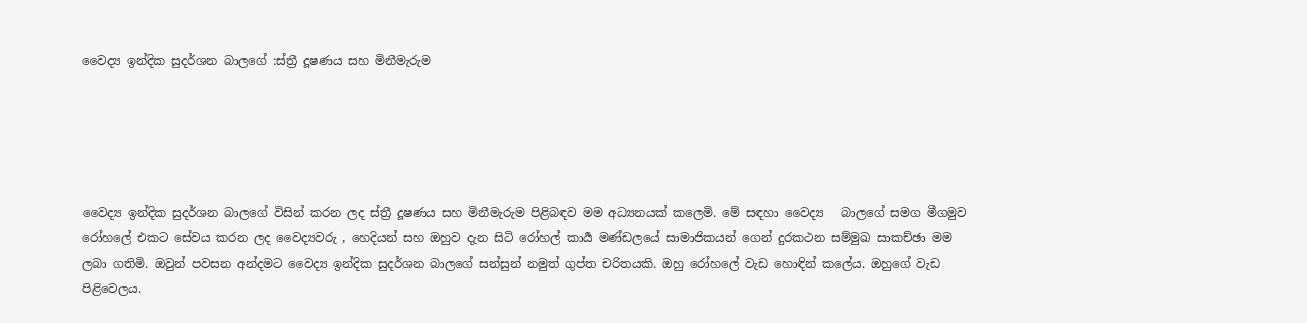වෛද්‍ය ඉන්දික සුදර්ශන බාලගේ :ස්ත්‍රී දූෂණය සහ මිනීමැරුම





වෛද්‍ය ඉන්දික සුදර්ශන බාලගේ විසින් කරන ලද ස්ත්‍රී දූෂණය සහ මිනීමැරුම පිළිබඳව මම අධ්‍යනයක් කලෙමි. මේ සඳහා වෛද්‍ය   බාලගේ සමග මීගමුව රෝහලේ එකට සේවය කරන ලද වෛද්‍යවරු , හෙදියන් සහ ඔහුව දැන සිටි රෝහල් කාර්‍ය මණ්ඩලයේ සාමාජිකයන් ගෙන් දුරකථන සම්මුඛ සාකච්ඡා මම ලබා ගතිමි. ඔවුන් පවසන අන්දමට වෛද්‍ය ඉන්දික සුදර්ශන බාලගේ සන්සුන් නමුත් ගුප්ත චරිතයකි. ඔහු රෝහලේ වැඩ හොඳින් කලේය. ඔහුගේ වැඩ පිළිවෙලය.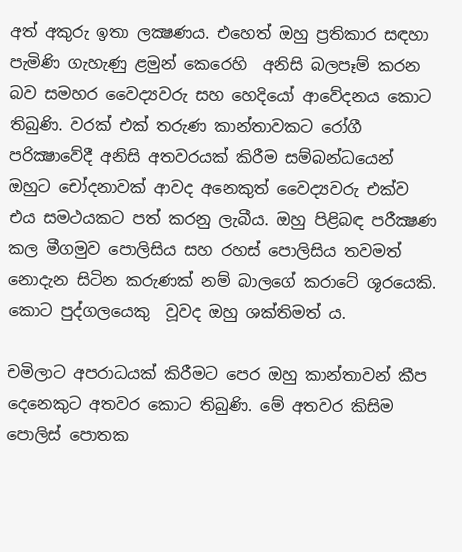අත් අකුරු ඉතා ලක්‍ෂණය. එහෙත් ඔහු ප්‍රතිකාර සඳහා පැමිණි ගැහැණු ළමුන් කෙරෙහි  අනිසි බලපෑම් කරන බව සමහර වෛද්‍යවරු සහ හෙදියෝ ආවේදනය කොට තිබුණි. වරක් එක් තරුණ කාන්තාවකට රෝගී පරික්‍ෂාවේදී අනිසි අතවරයක් කිරීම සම්බන්ධයෙන් ඔහුට චෝදනාවක් ආවද අනෙකුත් වෛද්‍යවරු එක්ව එය සමථයකට පත් කරනු ලැබීය. ඔහු පිළිබඳ පරීක්‍ෂණ කල මීගමුව පොලිසිය සහ රහස් පොලිසිය තවමත් නොදැන සිටින කරුණක් නම් බාලගේ කරාටේ ශූරයෙකි. කොට පුද්ගලයෙකු  වූවද ඔහු ශක්තිමත් ය.

චමිලාට අපරාධයක් කිරීමට පෙර ඔහු කාන්තාවන් කීප දෙනෙකුට අතවර කොට තිබුණි. මේ අතවර කිසිම පොලිස් පොතක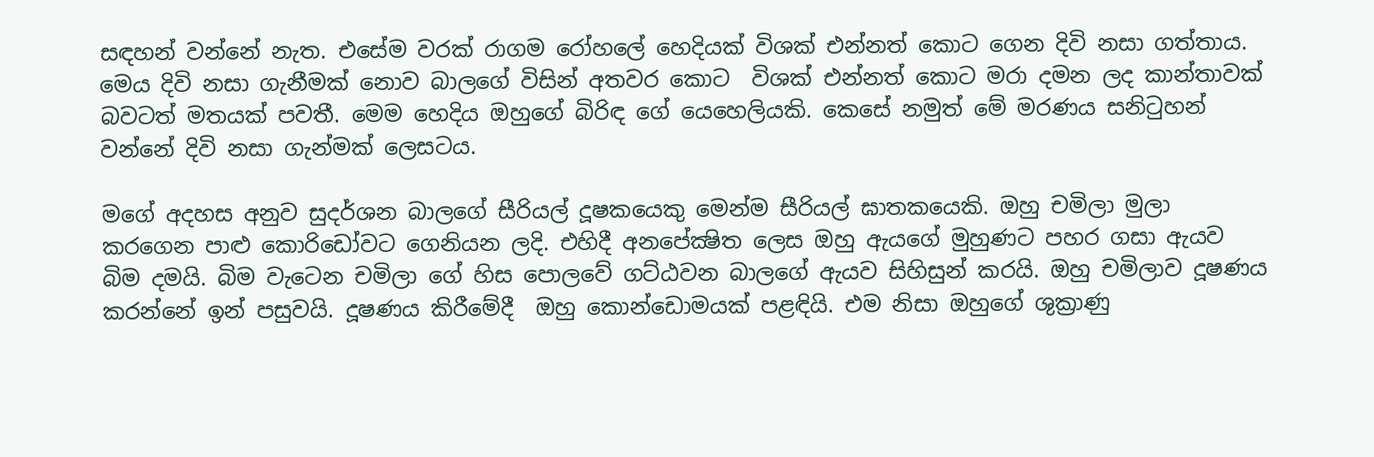සඳහන් වන්නේ නැත. එසේම වරක් රාගම රෝහලේ හෙදියක් විශක් එන්නත් කොට ගෙන දිවි නසා ගත්තාය. මෙය දිවි නසා ගැනීමක් නොව බාලගේ විසින් අතවර කොට  විශක් එන්නත් කොට මරා දමන ලද කාන්තාවක් බවටත් මතයක් පවතී. මෙම හෙදිය ඔහුගේ බිරිඳ ගේ යෙහෙලියකි. කෙසේ නමුත් මේ මරණය සනිටුහන් වන්නේ දිවි නසා ගැන්මක් ලෙසටය.

මගේ අදහස අනුව සුදර්ශන බාලගේ සීරියල් දූෂකයෙකු මෙන්ම සීරියල් ඝාතකයෙකි. ඔහු චමිලා මුලා කරගෙන පාළු කොරිඩෝවට ගෙනියන ලදි. එහිදී අනපේක්‍ෂිත ලෙස ඔහු ඇයගේ මුහුණට පහර ගසා ඇයව බිම දමයි. බිම වැටෙන චමිලා ගේ හිස පොලවේ ගට්ඨවන බාලගේ ඇයව සිහිසුන් කරයි. ඔහු චමිලාව දූෂණය කරන්නේ ඉන් පසුවයි. දූෂණය කිරීමේදී  ඔහු කොන්ඩොමයක් පළඳියි. එම නිසා ඔහුගේ ශුක්‍රාණු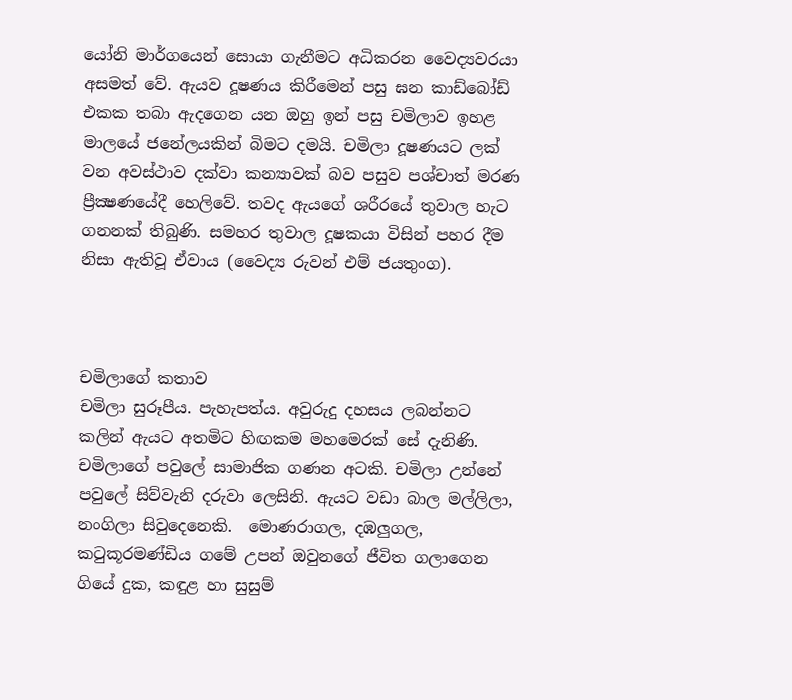යෝනි මාර්ගයෙන් සොයා ගැනීමට අධිකරන වෛද්‍යවරයා අසමත් වේ. ඇයව දූෂණය කිරීමෙන් පසු ඝන කාඩ්බෝඩ්  එකක තබා ඇදගෙන යන ඔහු ඉන් පසු චමිලාව ඉහළ මාලයේ ජනේලයකින් බිමට දමයි. චමිලා දූෂණයට ලක් වන අවස්ථාව දක්වා කන්‍යාවක් බව පසුව පශ්චාත් මරණ ප්‍රීක්‍ෂණයේදී හෙලිවේ. තවද ඇයගේ ශරීරයේ තුවාල හැට ගනනක් තිබුණි. සමහර තුවාල දූෂකයා විසින් පහර දීම නිසා ඇතිවූ ඒවාය (වෛද්‍ය රුවන් එම් ජයතුංග).



චමිලාගේ කතාව
චමිලා සුරූපීය. පැහැපත්ය. අවුරුදු දහසය ලබන්නට කලින් ඇයට අතමිට හිඟකම මහමෙරක්‌ සේ දැනිණි. චමිලාගේ පවුලේ සාමාජික ගණන අටකි. චමිලා උන්නේ පවුලේ සිව්වැනි දරුවා ලෙසිනි. ඇයට වඩා බාල මල්ලිලා, නංගිලා සිවුදෙනෙකි.  මොණරාගල, දඹලුගල, කටුකූරමණ්‌ඩිය ගමේ උපන් ඔවුනගේ ජීවිත ගලාගෙන ගියේ දුක, කඳුළ හා සුසුම්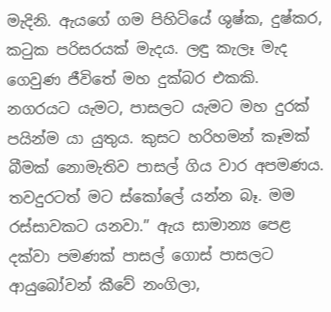මැදිනි. ඇයගේ ගම පිහිටියේ ශුෂ්ක, දුෂ්කර, කටුක පරිසරයක්‌ මැදය. ලඳු කැලෑ මැද ගෙවුණ ජීවිතේ මහ දුක්‌බර එකකි. නගරයට යැමට, පාසලට යැමට මහ දුරක්‌ පයින්ම යා යුතුය. කුසට හරිහමන් කෑමක්‌ බීමක්‌ නොමැතිව පාසල් ගිය වාර අපමණය. තවදුරටත් මට ස්‌කෝලේ යන්න බෑ. මම රස්‌සාවකට යනවා.” ඇය සාමාන්‍ය පෙළ දක්‌වා පමණක්‌ පාසල් ගොස්‌ පාසලට ආයුබෝවන් කීවේ නංගිලා,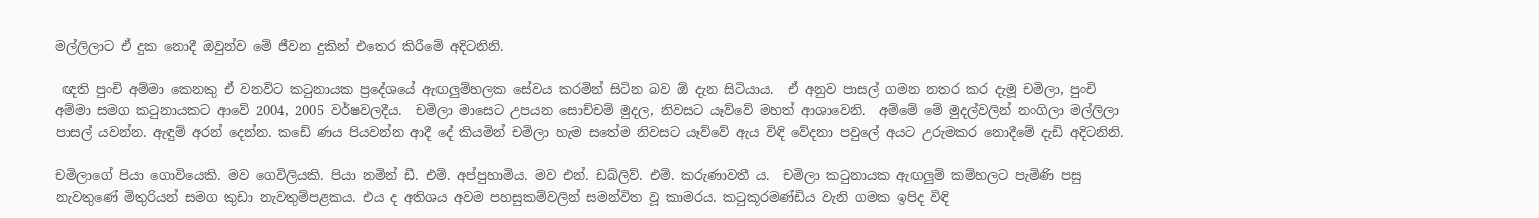මල්ලිලාට ඒ දුක නොදී ඔවුන්ව මේ ජීවන දුකින් එතෙර කිරීමේ අදිටනිනි.

 ඥති පුංචි අම්මා කෙනකු ඒ වනවිට කටුනායක ප්‍රදේශයේ ඇඟලුම්හලක සේවය කරමින් සිටින බව ඕ දැන සිටියාය.  ඒ අනුව පාසල් ගමන නතර කර දැමූ චමිලා, පුංචි අම්මා සමග කටුනායකට ආවේ 2004, 2005 වර්ෂවලදීය.  චමිලා මාසෙට උපයන සොච්චම් මුදල, නිවසට යෑව්වේ මහත් ආශාවෙනි.  අම්මේ මේ මුදල්වලින් නංගිලා මල්ලිලා පාසල් යවන්න. ඇඳුම් අරන් දෙන්න. කඩේ ණය පියවන්න ආදී දේ කියමින් චමිලා හැම සතේම නිවසට යෑව්වේ ඇය විඳි වේදනා පවුලේ අයට උරුමකර නොදීමේ දැඩි අදිටනිනි.

චමිලාගේ පියා ගොවියෙකි. මව ගෙවිලියකි. පියා නමින් ඩී. එම්. අප්පුහාමිය. මව එන්. ඩබ්ලිව්. එම්. කරුණාවතී ය.  චමිලා කටුනායක ඇඟලුම් කම්හලට පැමිණි පසු නැවතුණේ මිතුරියන් සමග කුඩා නැවතුම්පළකය. එය ද අතිශය අවම පහසුකම්වලින් සමන්විත වූ කාමරය. කටුකූරමණ්‌ඩිය වැනි ගමක ඉපිද විඳි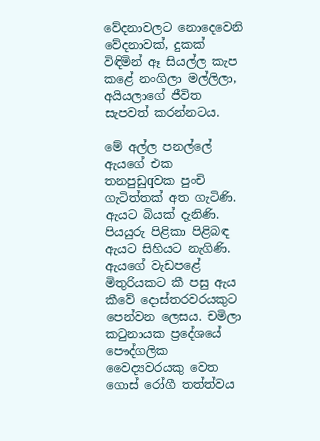වේදනාවලට නොදෙවෙනි වේදනාවක්‌, දුකක්‌ විඳිමින් ඈ සියල්ල කැප කළේ නංගිලා මල්ලිලා, අයියලාගේ ජීවිත සැපවත් කරන්නටය.

මේ අල්ල පනල්ලේ ඇයගේ එක තනපුඩුqවක පුංචි ගැටිත්තක්‌ අත ගැටිණි. ඇයට බියක්‌ දැනිණි. පියයුරු පිළිකා පිළිබඳ ඇයට සිහියට නැගිණි. ඇයගේ වැඩපළේ මිතුරියකට කී පසු ඇය කීවේ දොස්‌තරවරයකුට පෙන්වන ලෙසය. චමිලා කටුනායක ප්‍රදේශයේ පෞද්ගලික වෛද්‍යවරයකු වෙත ගොස්‌ රෝගී තත්ත්වය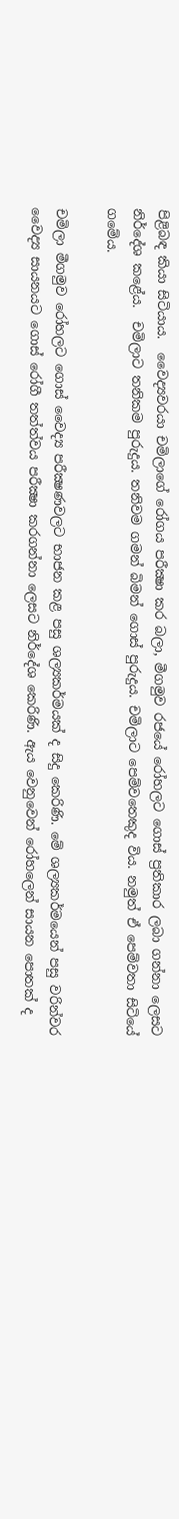පිළිබඳ කියා සිටියාය.  වෛද්‍යවරයා චමිලාගේ රෝගය පරීක්‍ෂා කර බලා, මීගමුව රජයේ රෝහලට ගොස්‌ ප්‍රතිකාර ලබා ගන්නා ලෙසට නිර්දේශ කළේය.  චමිලාට තනිකම පුරුදුය. තනිවම ගමන් බිමන් ගොස්‌ පුරුදුය. චමිලාට පෙම්වතෙකුද විය. නමුත් ඒ පෙම්වතා සිටියේ ගමේය.

චමිලා මීගමුව රෝහලට ගොස්‌ වෛද්‍ය පරීක්‍ෂණවලට භාජන කළ පසු ශල්‍යකර්මයක්‌ ද සිදු කෙරිණි. මේ ශල්‍යකර්මයෙන් පසු වරින්වර වෛද්‍ය සායනයට ගොස්‌ රෝගී තත්ත්වය පරීක්‍ෂා කරගන්නා ලෙසට නිර්දේශ කෙරිණි. ඇය වෙනුවෙන් රෝහලෙන් සායන පොතක්‌ ද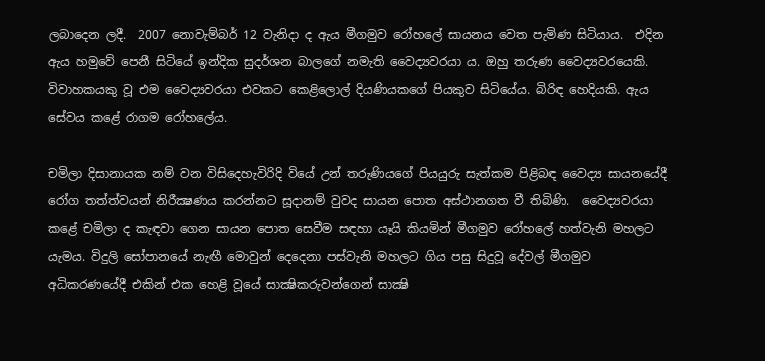ලබාදෙන ලදී.  2007 නොවැම්බර් 12 වැනිදා ද ඇය මීගමුව රෝහලේ සායනය වෙත පැමිණ සිටියාය.  එදින ඇය හමුවේ පෙනී සිටියේ ඉන්දික සුදර්ශන බාලගේ නමැති වෛද්‍යවරයා ය. ඔහු තරුණ වෛද්‍යවරයෙකි. විවාහකයකු වූ එම වෛද්‍යවරයා එවකට කෙළිලොල් දියණියකගේ පියකුව සිටියේය. බිරිඳ හෙදියකි. ඇය සේවය කළේ රාගම රෝහලේය.

චමිලා දිසානායක නම් වන විසිදෙහැවිරිදි වියේ උන් තරුණියගේ පියයුරු සැත්කම පිළිබඳ වෛද්‍ය සායනයේදී රෝග තත්ත්වයන් නිරීක්‍ෂණය කරන්නට සූදානම් වුවද සායන පොත අස්‌ථානගත වී තිබිණි.  වෛද්‍යවරයා කළේ චමිලා ද කැඳවා ගෙන සායන පොත සෙවීම සඳහා යෑයි කියමින් මීගමුව රෝහලේ හත්වැනි මහලට යැමය. විදුලි සෝපානයේ නැඟී මොවුන් දෙදෙනා පස්‌වැනි මහලට ගිය පසු සිදුවූ දේවල් මීගමුව අධිකරණයේදී එකින් එක හෙළි වූයේ සාක්‍ෂිකරුවන්ගෙන් සාක්‍ෂි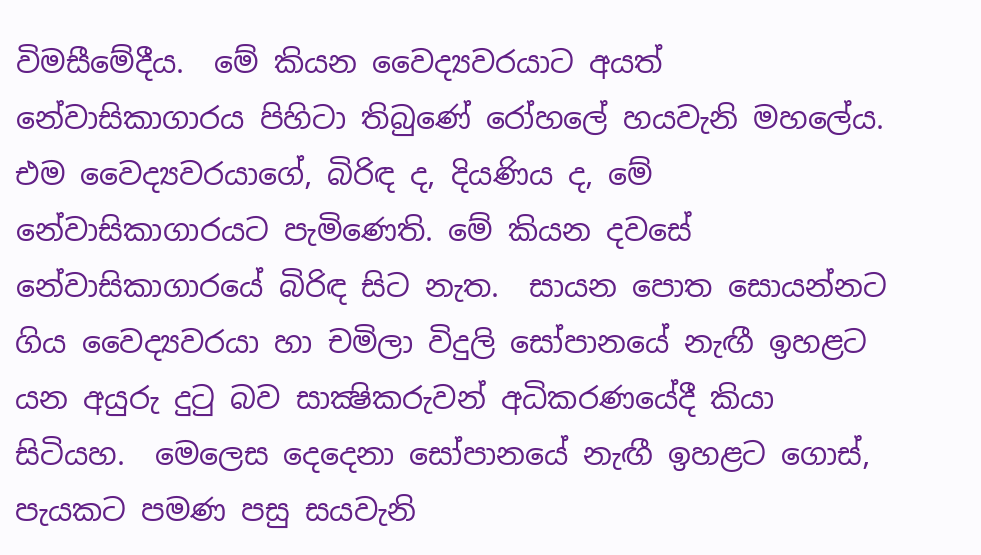විමසීමේදීය.  මේ කියන වෛද්‍යවරයාට අයත් නේවාසිකාගාරය පිහිටා තිබුණේ රෝහලේ හයවැනි මහලේය. එම වෛද්‍යවරයාගේ, බිරිඳ ද, දියණිය ද, මේ නේවාසිකාගාරයට පැමිණෙති. මේ කියන දවසේ නේවාසිකාගාරයේ බිරිඳ සිට නැත.  සායන පොත සොයන්නට ගිය වෛද්‍යවරයා හා චමිලා විදුලි සෝපානයේ නැඟී ඉහළට යන අයුරු දුටු බව සාක්‍ෂිකරුවන් අධිකරණයේදී කියා සිටියහ.  මෙලෙස දෙදෙනා සෝපානයේ නැඟී ඉහළට ගොස්‌, පැයකට පමණ පසු සයවැනි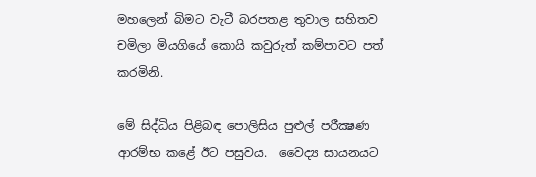මහලෙන් බිමට වැටී බරපතළ තුවාල සහිතව චමිලා මියගියේ කොයි කවුරුත් කම්පාවට පත් කරමිනි.

මේ සිද්ධිය පිළිබඳ පොලිසිය පුළුල් පරීක්‍ෂණ ආරම්භ කළේ ඊට පසුවය.  වෛද්‍ය සායනයට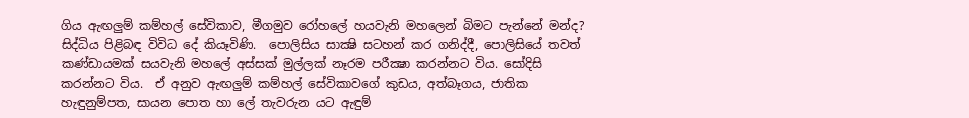ගිය ඇඟලුම් කම්හල් සේවිකාව, මීගමුව රෝහලේ හයවැනි මහලෙන් බිමට පැන්නේ මන්ද? සිද්ධිය පිළිබඳ විවිධ දේ කියෑවිණි.  පොලිසිය සාක්‍ෂි සටහන් කර ගනිද්දී, පොලිසියේ තවත් කණ්‌ඩායමක්‌ සයවැනි මහලේ අස්‌සක්‌ මුල්ලක්‌ නෑරම පරීක්‍ෂා කරන්නට විය. සෝදිසි කරන්නට විය.  ඒ අනුව ඇඟලුම් කම්හල් සේවිකාවගේ කුඩය, අත්බෑගය, ජාතික හැඳුනුම්පත, සායන පොත හා ලේ තැවරුන යට ඇඳුම්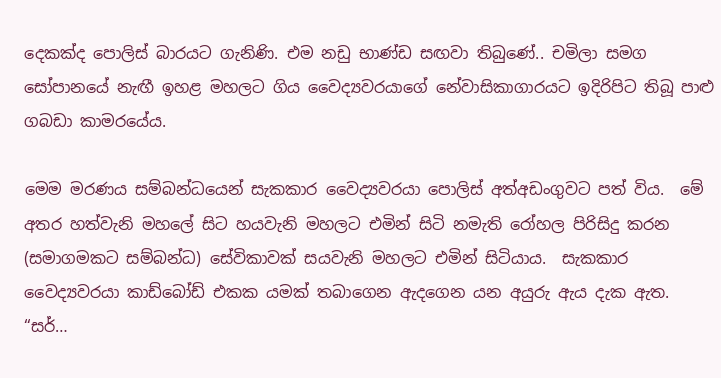දෙකක්‌ද පොලිස්‌ බාරයට ගැනිණි. එම නඩු භාණ්‌ඩ සඟවා තිබුණේ.. චමිලා සමග සෝපානයේ නැඟී ඉහළ මහලට ගිය වෛද්‍යවරයාගේ නේවාසිකාගාරයට ඉදිරිපිට තිබූ පාළු ගබඩා කාමරයේය.

මෙම මරණය සම්බන්ධයෙන් සැකකාර වෛද්‍යවරයා පොලිස්‌ අත්අඩංගුවට පත් විය.  මේ අතර හත්වැනි මහලේ සිට හයවැනි මහලට එමින් සිටි නමැති රෝහල පිරිසිදු කරන (සමාගමකට සම්බන්ධ) සේවිකාවක්‌ සයවැනි මහලට එමින් සිටියාය.  සැකකාර වෛද්‍යවරයා කාඩ්බෝඩ් එකක යමක්‌ තබාගෙන ඇදගෙන යන අයුරු ඇය දැක ඇත.  “සර්…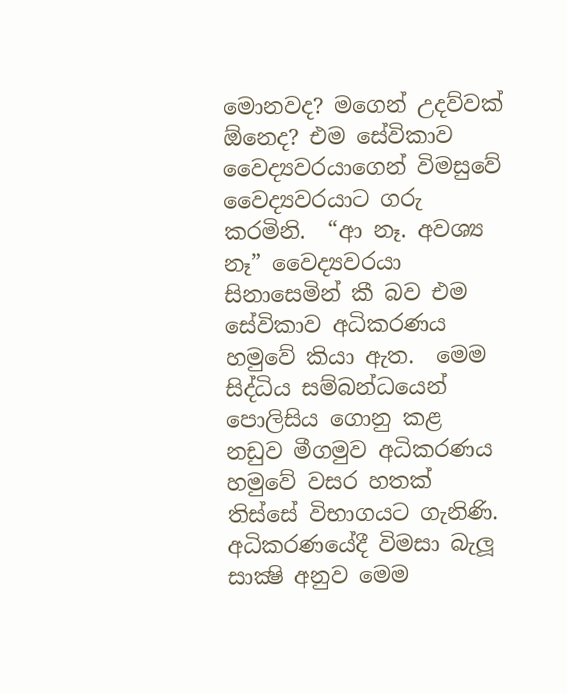මොනවද? මගෙන් උදව්වක්‌ ඕනෙද? එම සේවිකාව වෛද්‍යවරයාගෙන් විමසුවේ වෛද්‍යවරයාට ගරු කරමිනි.  “ආ නෑ. අවශ්‍ය නෑ” වෛද්‍යවරයා සිනාසෙමින් කී බව එම සේවිකාව අධිකරණය හමුවේ කියා ඇත.  මෙම සිද්ධිය සම්බන්ධයෙන් පොලිසිය ගොනු කළ නඩුව මීගමුව අධිකරණය හමුවේ වසර හතක්‌ තිස්‌සේ විභාගයට ගැනිණි.  අධිකරණයේදී විමසා බැලූ සාක්‍ෂි අනුව මෙම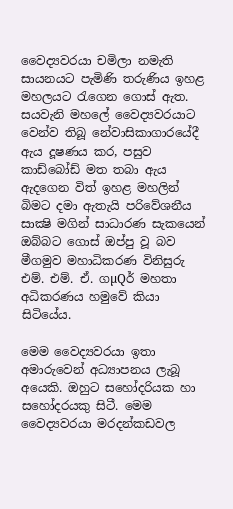වෛද්‍යවරයා චමිලා නමැති සායනයට පැමිණි තරුණිය ඉහළ මහලයට රැගෙන ගොස්‌ ඇත.  සයවැනි මහලේ වෛද්‍යවරයාට වෙන්ව තිබූ නේවාසිකාගාරයේදී ඇය දූෂණය කර, පසුව කාඩ්බෝඩ් මත තබා ඇය ඇදගෙන විත් ඉහළ මහලින් බිමට දමා ඇතැයි පරිවේශනීය සාක්‍ෂි මගින් සාධාරණ සැකයෙන් ඔබ්බට ගොස්‌ ඔප්පු වූ බව මීගමුව මහාධිකරණ විනිසුරු එම්. එම්. ඒ. ගµQර් මහතා අධිකරණය හමුවේ කියා සිටියේය.

මෙම වෛද්‍යවරයා ඉතා අමාරුවෙන් අධ්‍යාපනය ලැබූ අයෙකි. ඔහුට සහෝදරියක හා සහෝදරයකු සිටී. මෙම වෛද්‍යවරයා මරදන්කඩවල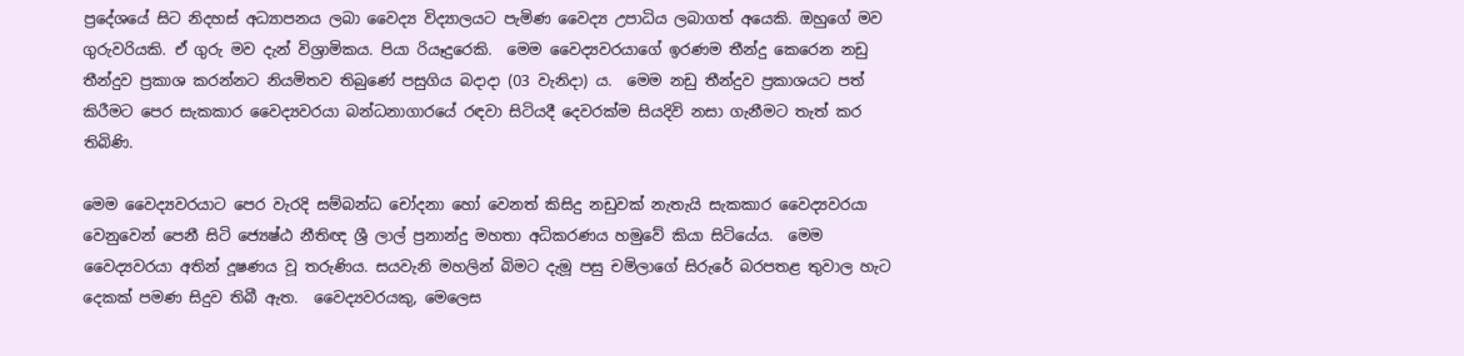ප්‍රදේශයේ සිට නිදහස්‌ අධ්‍යාපනය ලබා වෛද්‍ය විද්‍යාලයට පැමිණ වෛද්‍ය උපාධිය ලබාගත් අයෙකි. ඔහුගේ මව ගුරුවරියකි. ඒ ගුරු මව දැන් විශ්‍රාමිකය. පියා රියෑදුරෙකි.  මෙම වෛද්‍යවරයාගේ ඉරණම තීන්දු කෙරෙන නඩු තීන්දුව ප්‍රකාශ කරන්නට නියමිතව තිබුණේ පසුගිය බදාදා (03 වැනිදා) ය.  මෙම නඩු තීන්දුව ප්‍රකාශයට පත් කිරීමට පෙර සැකකාර වෛද්‍යවරයා බන්ධනාගාරයේ රඳවා සිටියදී දෙවරක්‌ම සියදිවි නසා ගැනීමට තැත් කර තිබිණි.

මෙම වෛද්‍යවරයාට පෙර වැරදි සම්බන්ධ චෝදනා හෝ වෙනත් කිසිදු නඩුවක්‌ නැතැයි සැකකාර වෛද්‍යවරයා වෙනුවෙන් පෙනී සිටි ජ්‍යෙෂ්ඨ නීතිඥ ශ්‍රී ලාල් ප්‍රනාන්දු මහතා අධිකරණය හමුවේ කියා සිටියේය.  මෙම වෛද්‍යවරයා අතින් දූෂණය වූ තරුණිය. සයවැනි මහලින් බිමට දැමූ පසු චමිලාගේ සිරුරේ බරපතළ තුවාල හැට දෙකක්‌ පමණ සිදුව තිබී ඇත.  වෛද්‍යවරයකු, මෙලෙස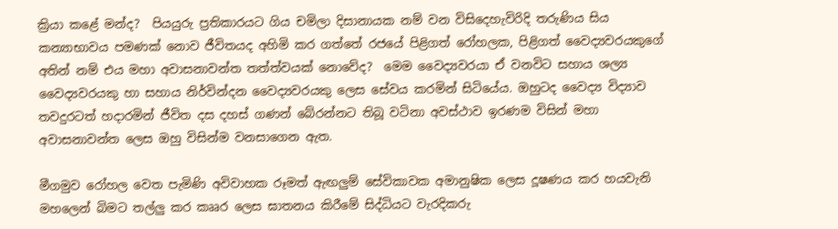ක්‍රියා කළේ මන්ද?  පියයුරු ප්‍රතිකාරයට ගිය චමිලා දිසානායක නම් වන විසිදෙහැවිරිදි තරුණිය සිය කන්‍යාභාවය පමණක්‌ නොව ජීවිතයද අහිමි කර ගත්තේ රජයේ පිළිගත් රෝහලක, පිළිගත් වෛද්‍යවරයකුගේ අතින් නම් එය මහා අවාසනාවන්ත තත්ත්වයක්‌ නොවේද?  මෙම වෛද්‍යවරයා ඒ වනවිට සහාය ශල්‍ය වෛද්‍යවරයකු හා සහාය නිර්වින්දන වෛද්‍යවරයකු ලෙස සේවය කරමින් සිටියේය. ඔහුටද වෛද්‍ය විද්‍යාව තවදුරටත් හදාරමින් ජීවිත දස දහස්‌ ගණන් බේරන්නට තිබූ වටිනා අවස්‌ථාව ඉරණම විසින් මහා අවාසනාවන්ත ලෙස ඔහු විසින්ම වනසාගෙන ඇත.

මීගමුව රෝහල වෙත පැමිණි අවිවාහක රූමත් ඇඟලුම් සේවිකාවක අමානුෂික ලෙස දූෂණය කර හයවැනි මහලෙන් බිමට තල්ලු කර කෲර ලෙස ඝාතනය කිරීමේ සිද්ධියට වැරදිකරු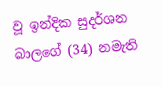වූ ඉන්දික සුදර්ශන බාලගේ (34) නමැති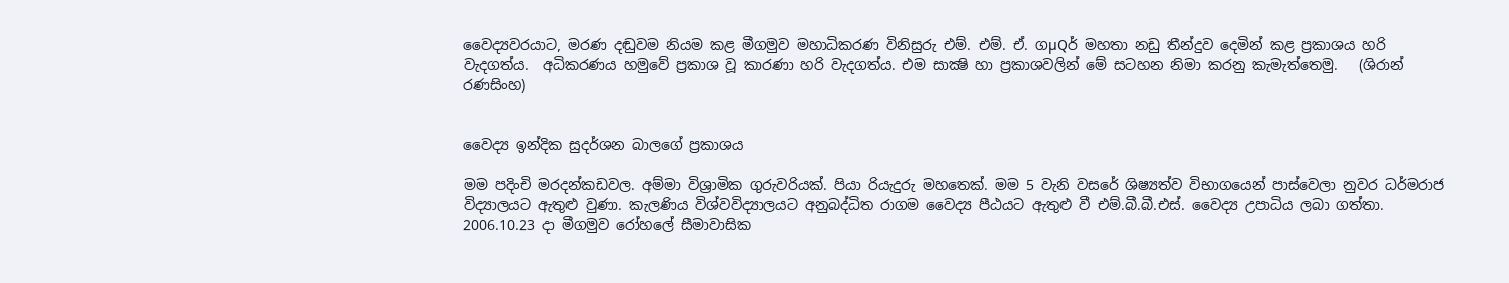වෛද්‍යවරයාට, මරණ දඬුවම නියම කළ මීගමුව මහාධිකරණ විනිසුරු එම්. එම්. ඒ. ගµQර් මහතා නඩු තීන්දුව දෙමින් කළ ප්‍රකාශය හරි වැදගත්ය.  අධිකරණය හමුවේ ප්‍රකාශ වූ කාරණා හරි වැදගත්ය. එම සාක්‍ෂි හා ප්‍රකාශවලින් මේ සටහන නිමා කරනු කැමැත්තෙමු.   (ශිරාන් රණසිංහ)


වෛද්‍ය ඉන්දික සුදර්ශන බාලගේ ප්‍රකාශය

මම පදිංචි මරදන්කඩවල. අම්මා විශ්‍රාමික ගුරුවරියක්. පියා රියැදුරු මහතෙක්. මම 5 වැනි වසරේ ශිෂ්‍යත්ව විභාගයෙන් පාස්වෙලා නුවර ධර්මරාජ විද්‍යාලයට ඇතුළු වුණා. කැලණිය විශ්වවිද්‍යාලයට අනුබද්ධිත රාගම වෛද්‍ය පීඨයට ඇතුළු වී එම්.බී.බී.එස්. වෛද්‍ය උපාධිය ලබා ගත්තා. 2006.10.23 දා මීගමුව රෝහලේ සීමාවාසික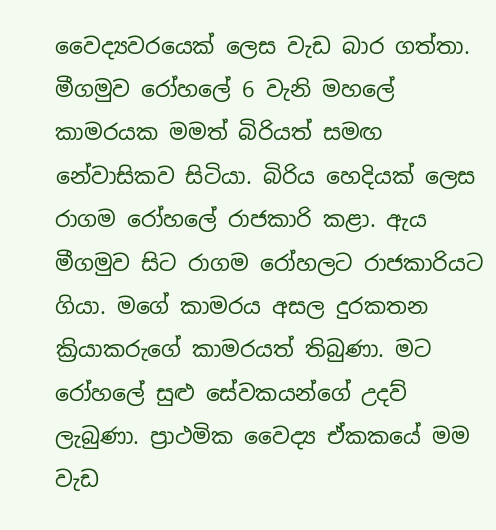වෛද්‍යවරයෙක් ලෙස වැඩ බාර ගත්තා. මීගමුව රෝහලේ 6 වැනි මහලේ කාමරයක මමත් බිරියත් සමඟ නේවාසිකව සිටියා. බිරිය හෙදියක් ලෙස රාගම රෝහලේ ‍රාජකාරි කළා. ඇය මීගමුව සිට රාගම රෝහලට රාජකාරියට ගියා. මගේ කාමරය අසල දුරකතන ක්‍රියාකරුගේ කාමරයත් තිබුණා. මට රෝහලේ සුළු සේවකයන්ගේ උදව් ලැබුණා. ප්‍රාථමික වෛද්‍ය ඒකකයේ මම වැඩ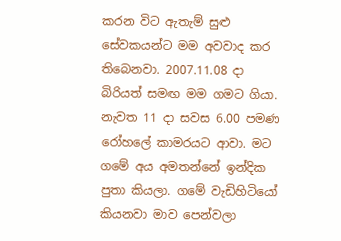කරන විට ඇතැම් සුළු සේවකයන්ට මම අවවාද කර තිබෙනවා. 2007.11.08 දා බිරියත් සමඟ මම ගමට ගියා. නැවත 11 දා සවස 6.00 පමණ රෝහලේ කාමරයට ආවා. මට ගමේ අය අමතන්නේ ඉන්දික පුතා කියලා. ගමේ වැඩිහිටියෝ කියනවා මාව පෙන්වලා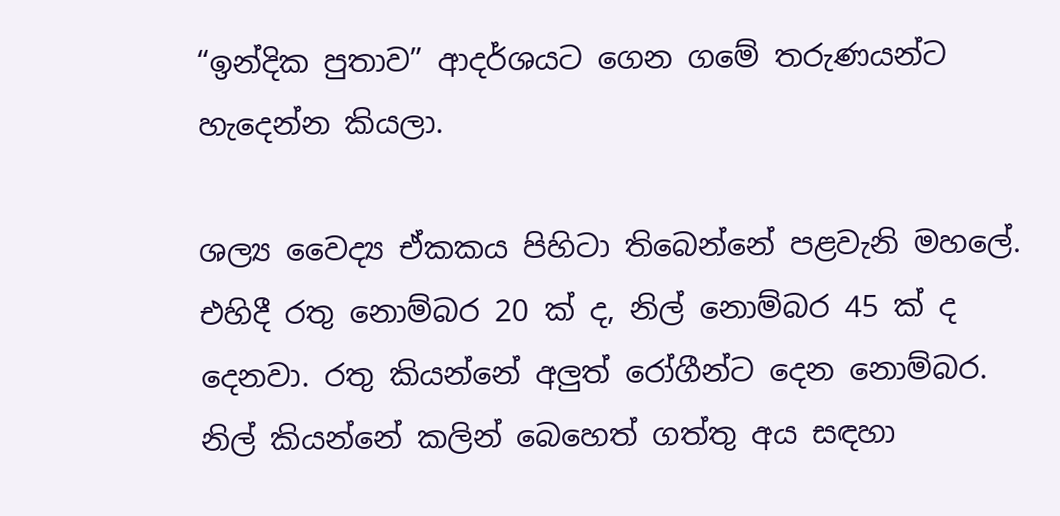“ඉන්දික පුතාව” ආදර්ශයට ගෙන ගමේ තරුණයන්ට හැදෙන්න කියලා.

ශල්‍ය වෛද්‍ය ඒකකය පිහිටා තිබෙන්නේ පළවැනි මහලේ. එහිදී රතු නොම්බර 20 ක් ද, නිල් නොම්බර 45 ක් ද දෙනවා. රතු කියන්නේ අලුත් රෝගීන්ට දෙන නොම්බර. නිල් කියන්නේ කලින් බෙහෙත් ගත්තු අය සඳහා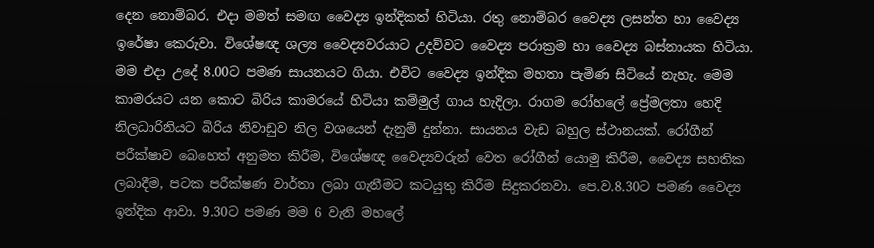දෙන නොම්බර. එදා මමත් සමඟ වෛද්‍ය ඉන්දිකත් හිටියා. රතු නොම්බර වෛද්‍ය ලසන්ත හා වෛද්‍ය ඉරේෂා කෙරුවා. විශේෂඥ ශල්‍ය වෛද්‍යවරයාට උදව්වට වෛද්‍ය පරාක්‍රම හා වෛද්‍ය බස්නායක හිටියා. මම එදා උදේ 8.00ට පමණ සායනයට ගියා. එවිට වෛද්‍ය ඉන්දික මහතා පැමිණ සිටියේ නැහැ. මෙම කාමරයට යන කොට බිරිය කාමරයේ හිටියා කම්මුල් ගාය හැදිලා. රාගම රෝහලේ ප්‍රේමලතා හෙදි නිලධාරිනියට බිරිය නිවාඩුව නිල වශයෙන් දැනුම් දුන්නා. සායනය වැඩ බහුල ස්ථානයක්. රෝගීන් පරීක්ෂාව බෙහෙත් අනුමත කිරීම, විශේෂඥ වෛද්‍යවරුන් වෙත රෝගීන් යොමු කිරීම, වෛද්‍ය සහතික ලබාදීම, පටක පරීක්ෂණ වාර්තා ලබා ගැනීමට කටයුතු කිරීම සිදුකරනවා. පෙ.ව.8.30ට පමණ වෛද්‍ය ඉන්දික ආවා. 9.30ට පමණ මම 6 වැනි මහලේ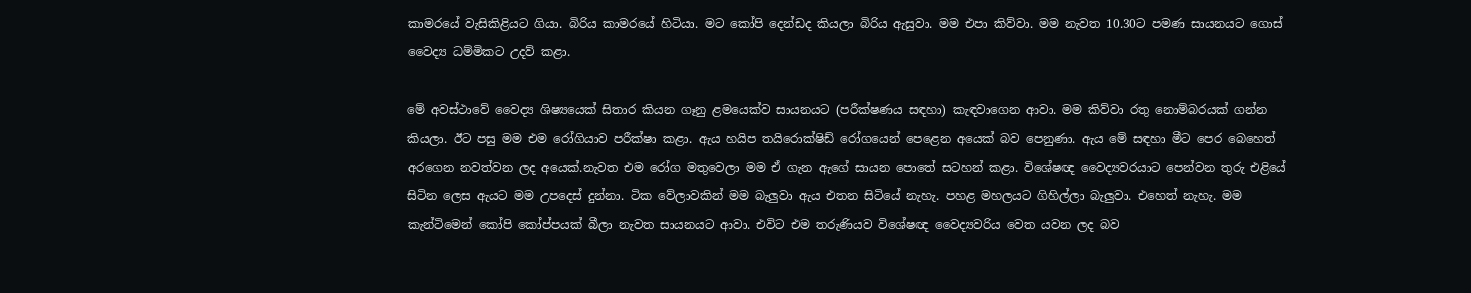කාමරයේ වැසිකිළියට ගියා. බිරිය කාමරයේ හිටියා. මට කෝපි දෙන්ඩද කියලා බිරිය ඇසුවා. මම එපා කිව්වා. මම නැවත 10.30ට පමණ සායනයට ගොස් වෛද්‍ය ධම්මිකට උදව් කළා.

මේ අවස්ථාවේ වෛද්‍ය ශිෂ්‍යයෙක් සිතාර කියන ගෑනු ළමයෙක්ව සායනයට (පරීක්ෂණය සඳහා) කැඳවාගෙන ආවා. මම කිව්වා රතු නොම්බරයක් ගන්න කියලා. ඊට පසු මම එම රෝගියාව පරීක්ෂා කළා. ඇය හයිප තයිරොක්ෂිඩ් රෝගයෙන් පෙළෙන අයෙක් බව පෙනුණා. ඇය මේ සඳහා මීට පෙර බෙහෙත් අරගෙන නවත්වන ලද අයෙක්.නැවත එම රෝග මතුවෙලා මම ඒ ගැන ඇගේ සායන පොතේ සටහන් කළා. විශේෂඥ වෛද්‍යවරයාට පෙන්වන තුරු එළියේ සිටින ලෙස ඇයට මම උපදෙස් දුන්නා. ටික වේලාවකින් මම බැලුවා ඇය එතන සිටියේ නැහැ. පහළ මහලයට ගිහිල්ලා බැලුවා. එහෙත් නැහැ. මම කැන්ටිමෙන් කෝපි කෝප්පයක් බීලා නැවත සායනයට ආවා. එවිට එම තරුණියව විශේෂඥ වෛද්‍යවරිය වෙත යවන ලද බව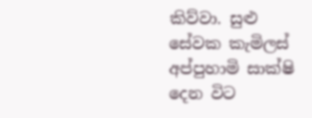කිව්වා. සුළු සේවක කැමිලස් අප්පුහාමි සාක්ෂි දෙන විට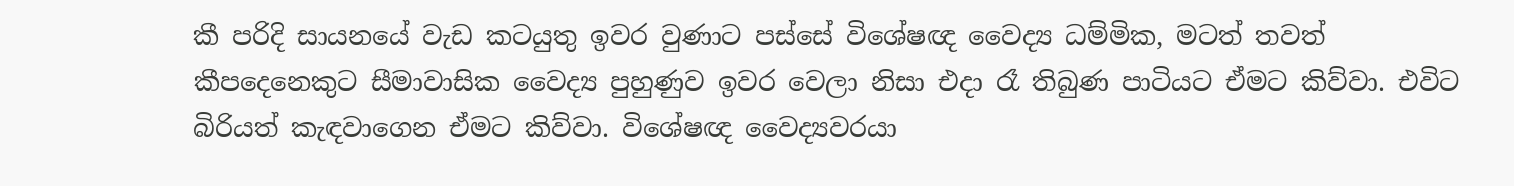කී පරිදි සායනයේ වැඩ කටයුතු ඉවර වුණාට පස්සේ විශේෂඥ වෛද්‍ය ධම්මික, මටත් තවත් කීපදෙනෙකුට සීමාවාසික වෛද්‍ය පුහුණුව ඉවර වෙලා නිසා එදා රෑ තිබුණ පාටියට ඒමට කිව්වා. එවිට බිරියත් කැඳවාගෙන ඒමට කිව්වා. විශේෂඥ වෛද්‍යවරයා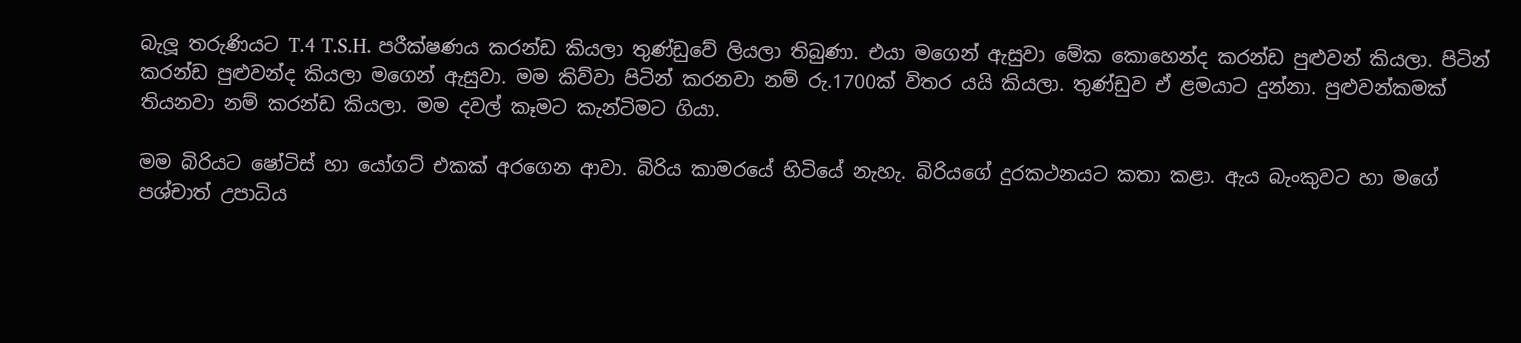බැලූ තරුණියට T.4 T.S.H. පරීක්ෂණය කරන්ඩ කියලා තුණ්ඩුවේ ලියලා තිබුණා. එයා මගෙන් ඇසුවා මේක කොහෙන්ද කරන්ඩ පුළුවන් කියලා. පිටින් කරන්ඩ පුළුවන්ද කියලා මගෙන් ඇසුවා. මම කිව්වා පිටින් කරනවා නම් රු.1700ක් විතර යයි කියලා. තුණ්ඩුව ඒ ළමයාට දුන්නා. පුළුවන්කමක් තියනවා නම් කරන්ඩ කියලා. මම දවල් කෑමට කැන්ටිමට ගියා.

මම බිරියට ෂෝටිස් හා යෝගට් එකක් අරගෙන ආවා. බිරිය කාමරයේ හිටියේ නැහැ. බිරියගේ දුරකථනයට කතා කළා. ඇය බැංකුවට හා මගේ පශ්චාත් උපාධිය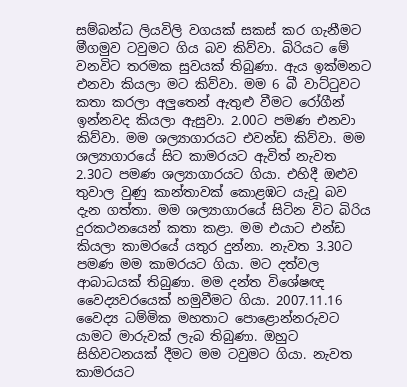සම්බන්ධ ලියවිලි වගයක් සකස් කර ගැනීමට මීගමුව ටවුමට ගිය බව කිව්වා. බිරියට මේ වනවිට තරමක සුවයක් තිබුණා. ඇය ඉක්මනට එනවා කියලා මට කිව්වා. මම 6 බී වාට්ටුවට කතා කරලා අලුතෙන් ඇතුළු වීමට රෝගීන් ඉන්නවද කියලා ඇසුවා. 2.00ට පමණ එනවා කිව්වා. මම ශල්‍යාගාරයට එවන්ඩ කිව්වා. මම ශල්‍යාගාරයේ සිට කාමරයට ඇවිත් නැවත 2.30ට පමණ ශල්‍යාගාරයට ගියා. එහිදී ඔළුව තුවාල වුණු කාන්තාවක් කොළඹට යැවූ බව දැන ගත්තා. මම ශල්‍යාගාරයේ සිටින විට බිරිය දුරකථනයෙන් කතා කළා. මම එයාට එන්ඩ කියලා කාමරයේ යතුර දුන්නා. නැවත 3.30ට පමණ මම කාමරයට ගියා. මට දත්වල ආබාධයක් තිබුණා. මම දන්ත විශේෂඥ වෛද්‍යවරයෙක් හමුවීමට ගියා. 2007.11.16 වෛද්‍ය ධම්මික මහතාට පොළොන්නරුවට යාමට මාරුවක් ලැබ තිබුණා. ඔහුට සිහිවටනයක් දීමට මම ටවුමට ගියා. නැවත කාමරයට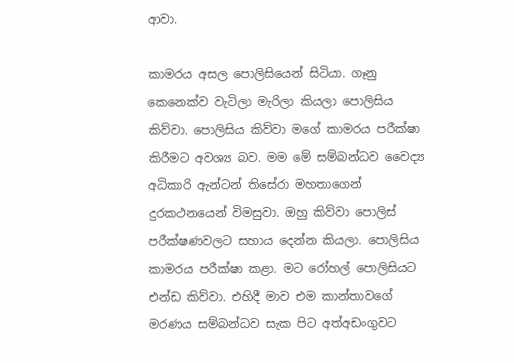ආවා.

කාමරය අසල පොලිසියෙන් සිටියා. ගෑනු කෙනෙක්ව වැටිලා මැරිලා කියලා පොලිසිය කිව්වා. පොලිසිය කිව්වා මගේ කාමරය පරීක්ෂා කිරීමට අවශ්‍ය බව. මම මේ සම්බන්ධව වෛද්‍ය අධිකාරි ඇන්ටන් තිසේරා මහතාගෙන් දුරකථනයෙන් විමසුවා. ඔහු කිව්වා පොලිස් පරීක්ෂණවලට සහාය දෙන්න කියලා. පොලිසිය කාමරය පරීක්ෂා කළා. මට රෝහල් පොලිසියට එන්ඩ කිව්වා. එහිදී මාව එම කාන්තාවගේ මරණය සම්බන්ධව සැක පිට අත්අඩංගුවට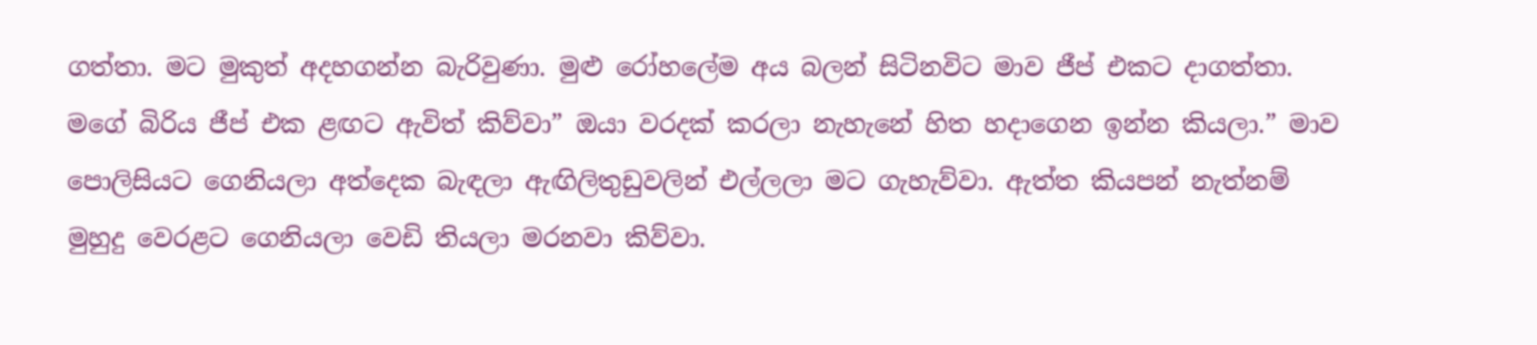ගත්තා. මට මුකුත් අදහගන්න බැරිවුණා. මුළු රෝහලේම අය බලන් සිටිනවිට මාව ජීප් එකට දාගත්තා. මගේ බිරිය ජීප් එක ළඟට ඇවිත් කිව්වා” ඔයා වරදක් කරලා නැහැනේ හිත හදාගෙන ඉන්න කියලා.” මාව පොලිසියට ගෙනියලා අත්දෙක බැඳලා ඇඟිලිතුඩුවලින් එල්ලලා මට ගැහැව්වා. ඇත්ත කියපන් නැත්නම් මුහුදු වෙරළට ගෙනියලා වෙඩි තියලා මරනවා කිව්වා.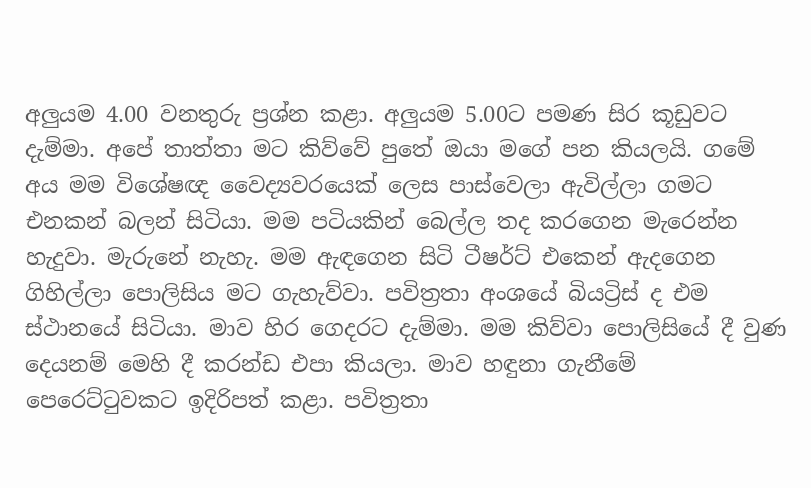අලුයම 4.00 වනතුරු ප්‍රශ්න කළා. අලුයම 5.00ට පමණ සිර කූඩුවට දැම්මා. අපේ තාත්තා මට කිව්වේ පුතේ ඔයා මගේ පන කියලයි. ගමේ අය මම විශේෂඥ වෛද්‍යවරයෙක් ලෙස පාස්වෙලා ඇවිල්ලා ගමට එනකන් බලන් සිටියා. මම පටියකින් බෙල්ල තද කරගෙන මැරෙන්න හැදුවා. මැරුනේ නැහැ. මම ඇඳගෙන සිටි ටීෂර්ට් එකෙන් ඇදගෙන ගිහිල්ලා පොලිසිය මට ගැහැව්වා. පවිත්‍රතා අංශයේ බියට්‍රිස් ද එම ස්ථානයේ සිටියා. මාව හිර ගෙදරට දැම්මා. මම කිව්වා පොලිසියේ දී වුණ දෙයනම් මෙහි දී කරන්ඩ එපා කියලා. මාව හඳුනා ගැනීමේ පෙරෙට්ටුවකට ඉදිරිපත් කළා. පවිත්‍රතා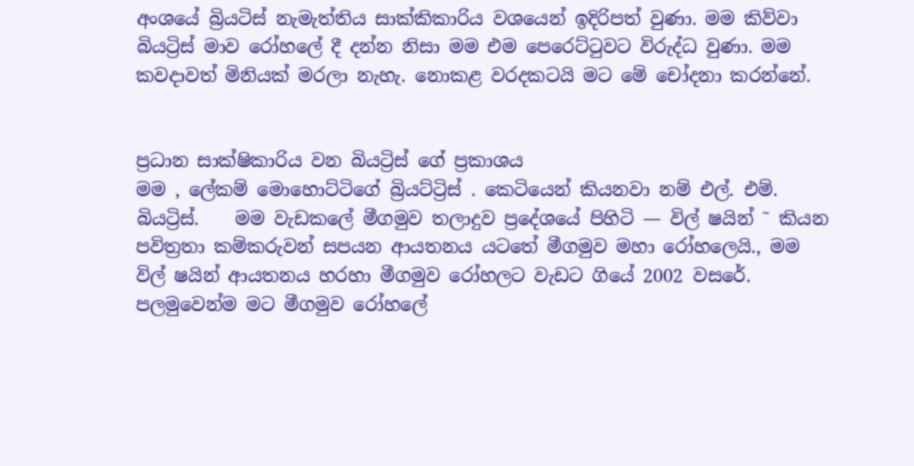අංශයේ බ්‍රියටිස් නැමැත්තිය සාක්කිකාරිය වශයෙන් ඉදිරිපත් වුණා. මම කිව්වා බියට්‍රිස් මාව රෝහලේ දී දන්න නිසා මම එම පෙරෙට්ටුවට විරුද්ධ වුණා. මම කවදාවත් මිනියක් මරලා නැහැ. නොකළ වරදකටයි මට මේ චෝදනා කරන්නේ.


ප්‍රධාන සාක්ෂිකාරිය වන බියට්‍රිස් ගේ ප්‍රකාශය
මම , ලේකම් මොහොට්ටිගේ බ්‍රියට්ට්‍රිස් . කෙටියෙන් කියනවා නම් එල්. එම්.  බියට්‍රිස්.    මම වැඩකලේ මීගමුව තලාදුව ප්‍රදේශයේ පිහිටි — විල් ෂයින් ˜ කියන පවිත්‍රතා කම්කරුවන් සපයන ආයතනය යටතේ මීගමුව මහා රෝහලෙයි., මම විල් ෂයින් ආයතනය හරහා මීගමුව රෝහලට වැඩට ගියේ 2002 වසරේ. පලමුවෙන්ම මට මීගමුව රෝහලේ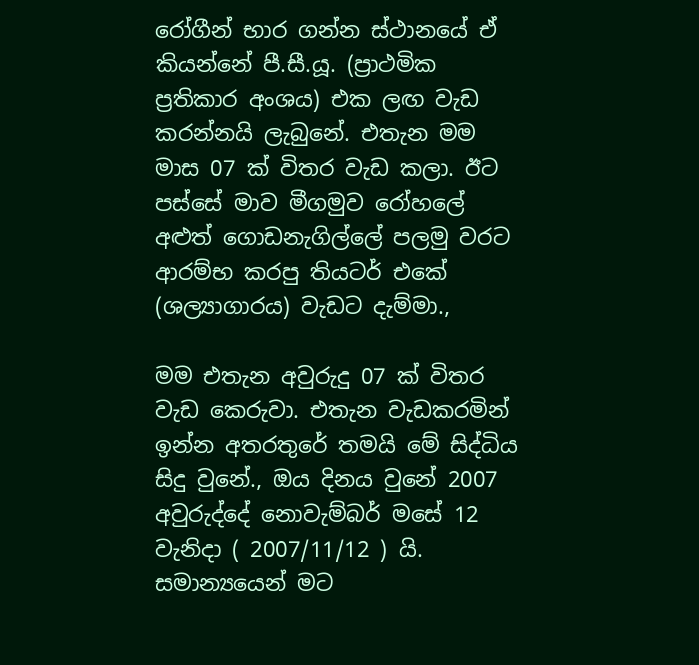රෝගීන් භාර ගන්න ස්ථානයේ ඒ කියන්නේ පී.සී.යූ. (ප්‍රාථමික ප්‍රතිකාර අංශය) එක ලඟ වැඩ කරන්නයි ලැබුනේ. එතැන මම මාස 07 ක් විතර වැඩ කලා. ඊට පස්සේ මාව මීගමුව රෝහලේ අළුත් ගොඩනැගිල්ලේ පලමු වරට ආරම්භ කරපු තියටර් එකේ (ශල්‍යාගාරය) වැඩට දැම්මා.,

මම එතැන අවුරුදු 07 ක් විතර වැඩ කෙරුවා. එතැන වැඩකරමින් ඉන්න අතරතුරේ තමයි මේ සිද්ධිය සිදු වුනේ., ඔය දිනය වුනේ 2007 අවුරුද්දේ නොවැම්බර් මසේ 12 වැනිදා ( 2007/11/12 ) යි. සමාන්‍යයෙන් මට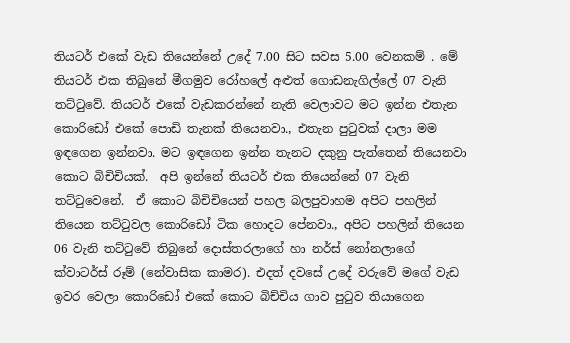තියටර් එකේ වැඩ තියෙන්නේ උදේ 7.00 සිට සවස 5.00 වෙනකම් . මේ තියටර් එක තිබුනේ මීගමුව රෝහලේ අළුත් ගොඩනැගිල්ලේ 07 වැනි තට්ටුවේ. තියටර් එකේ වැඩකරන්නේ නැති වෙලාවට මට ඉන්න එතැන කොරිඩෝ එකේ පොඩි තැනක් තියෙනවා., එතැන පුටුවක් දාලා මම ඉඳගෙන ඉන්නවා. මට ඉඳගෙන ඉන්න තැනට දකුනු පැත්තෙන් තියෙනවා කොට බිචිචියක්.  අපි ඉන්නේ තියටර් එක තියෙන්නේ 07 වැනි තට්ටුවෙනේ.  ඒ කොට බිචිචියෙන් පහල බලපුවාහම අපිට පහලින් තියෙන තට්ටුවල කොරිඩෝ ටික හොදට පේනවා., අපිට පහලින් තියෙන 06 වැනි තට්ටුවේ තිබුනේ දොස්තරලාගේ හා නර්ස් නෝනලාගේ ක්වාටර්ස් රූම් (නේවාසික කාමර). එදත් දවසේ උදේ වරුවේ මගේ වැඩ ඉවර වෙලා කොරිඩෝ එකේ කොට බිච්චිය ගාව පුටුව තියාගෙන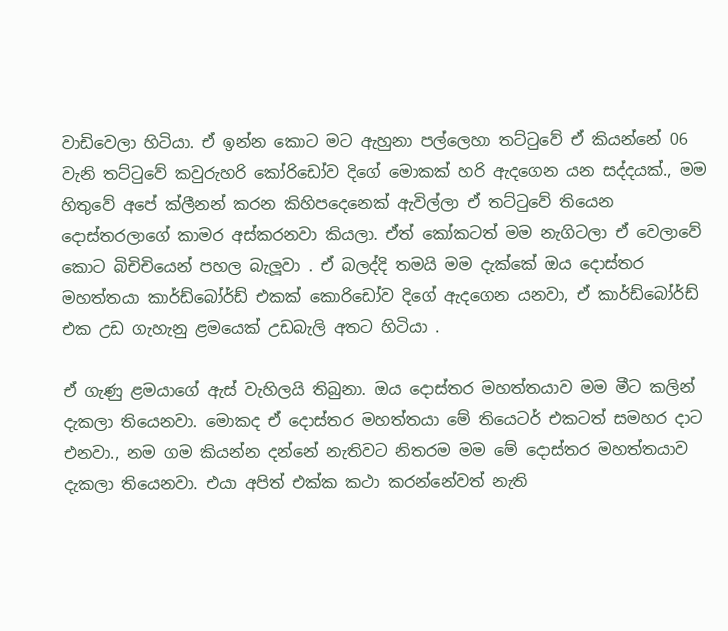වාඩිවෙලා හිටියා. ඒ ඉන්න කොට මට ඇහුනා පල්ලෙහා තට්ටුවේ ඒ කියන්නේ 06 වැනි තට්ටුවේ කවුරුහරි කෝරිඩෝව දිගේ මොකක් හරි ඇදගෙන යන සද්දයක්., මම හිතුවේ අපේ ක්ලීනන් කරන කිහිපදෙනෙක් ඇවිල්ලා ඒ තට්ටුවේ තියෙන දොස්තරලාගේ කාමර අස්කරනවා කියලා. ඒත් කෝකටත් මම නැගිටලා ඒ වෙලාවේ කොට බිචිචියෙන් පහල බැලූවා . ඒ බලද්දි තමයි මම දැක්කේ ඔය දොස්තර මහත්තයා කාර්ඩ්බෝර්ඩ් එකක් කොරිඩෝව දිගේ ඇදගෙන යනවා, ඒ කාර්ඩ්බෝර්ඩ් එක උඩ ගැහැනු ළමයෙක් උඩබැලි අතට හිටියා .

ඒ ගැණු ළමයාගේ ඇස් වැහිලයි තිබුනා. ඔය දොස්තර මහත්තයාව මම මීට කලින් දැකලා තියෙනවා. මොකද ඒ දොස්තර මහත්තයා මේ තියෙටර් එකටත් සමහර දාට එනවා., නම ගම කියන්න දන්නේ නැතිවට නිතරම මම මේ දොස්තර මහත්තයාව දැකලා තියෙනවා. එයා අපිත් එක්ක කථා කරන්නේවත් නැති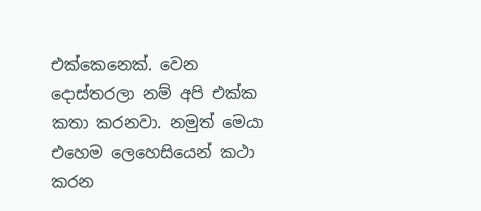එක්කෙනෙක්. වෙන දොස්තරලා නම් අපි එක්ක කතා කරනවා. නමුත් මෙයා එහෙම ලෙහෙසියෙන් කථා කරන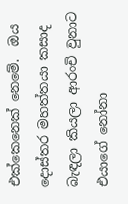එක්කෙනෙක් නෙමේ.  ඔය දොස්තර මහත්තයා කසාද බැඳලා කියලා ආරංචි වුනාට එයාගේ නෝනා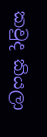කවුද කියලා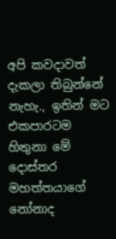අපි කවදාවත් දැකලා තිබුන්නේ නැහැ., ඉතින් මට එකපාරටම හිතුනා මේ දොස්තර මහත්තයාගේ නෝනාද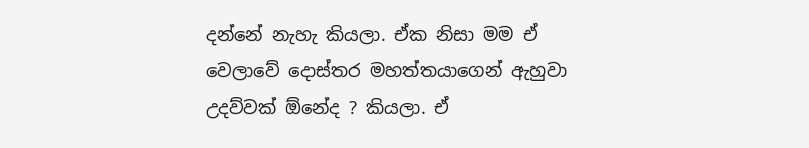දන්නේ නැහැ කියලා. ඒක නිසා මම ඒ වෙලාවේ දොස්තර මහත්තයාගෙන් ඇහුවා උදව්වක් ඕනේද ? කියලා. ඒ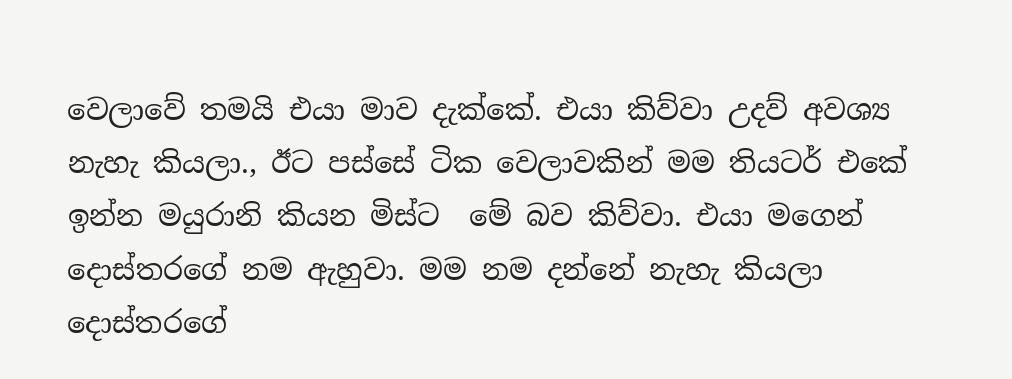වෙලාවේ තමයි එයා මාව දැක්කේ. එයා කිව්වා උදව් අවශ්‍ය නැහැ කියලා., ඊට පස්සේ ටික වෙලාවකින් මම තියටර් එකේ ඉන්න මයුරානි කියන මිස්ට  මේ බව කිව්වා. එයා මගෙන් දොස්තරගේ නම ඇහුවා. මම නම දන්නේ නැහැ කියලා දොස්තරගේ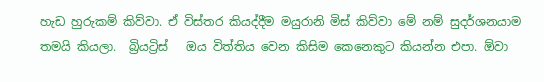හැඩ හුරුකම් කිව්වා. ඒ විස්තර කියද්දීම මයුරානි මිස් කිව්වා මේ නම් සුදර්ශනයාම තමයි කියලා.  බ්‍රියට්‍රිස්   ඔය විත්තිය වෙන කිසිම කෙනෙකුට කියන්න එපා. ඕවා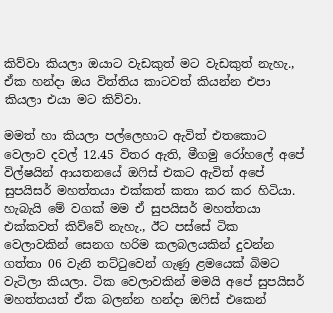කිව්වා කියලා ඔයාට වැඩකුත් මට වැඩකුත් නැහැ., ඒක හන්දා ඔය විත්තිය කාටවත් කියන්න එපා කියලා එයා මට කිව්වා.

මමත් හා කියලා පල්ලෙහාට ඇවිත් එතකොට වෙලාව දවල් 12.45 විතර ඇති, මීගමු රෝහලේ අපේ විල්ෂයින් ආයතනයේ ඔෆිස් එකට ඇවිත් අපේ සුපයිසර් මහත්තයා එක්කත් කතා කර කර හිටියා. හැබැයි මේ වගක් මම ඒ සුපයිසර් මහත්තයා එක්කවත් කිව්වේ නැහැ., ඊට පස්සේ ටික වෙලාවකින් සෙනග හරිම කලබලයකින් දුවන්න ගත්තා 06 වැනි තට්ටුවෙන් ගැණු ළමයෙක් බිමට වැටිලා කියලා. ටික වෙලාවකින් මමයි අපේ සුපයිසර් මහත්තයත් ඒක බලන්න හන්දා ඔෆිස් එකෙන්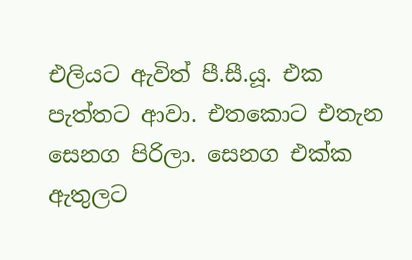එලියට ඇවිත් පී.සී.යූ. එක පැත්තට ආවා. එතකොට එතැන සෙනග පිරිලා. සෙනග එක්ක ඇතුලට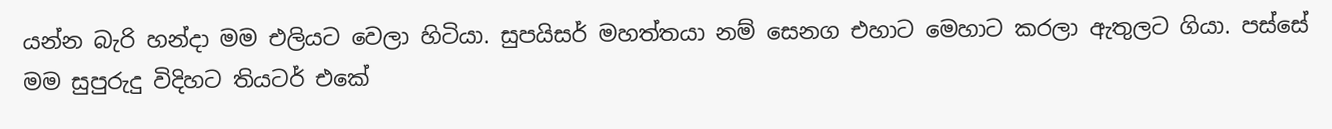යන්න බැරි හන්දා මම එලියට වෙලා හිටියා. සුපයිසර් මහත්තයා නම් සෙනග එහාට මෙහාට කරලා ඇතුලට ගියා. පස්සේ මම සුපුරුදු විදිහට තියටර් එකේ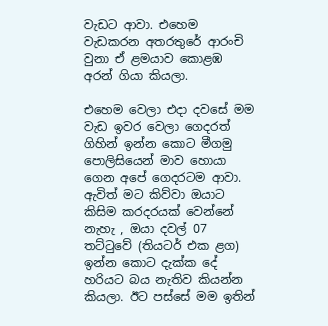වැඩට ආවා. එහෙම වැඩකරන අතරතුරේ ආරංචි වුනා ඒ ළමයාව කොළඹ අරන් ගියා කියලා.

එහෙම වෙලා එදා දවසේ මම වැඩ ඉවර වෙලා ගෙදරත් ගිහින් ඉන්න කොට මීගමු පොලිසියෙන් මාව හොයා ගෙන අපේ ගෙදරටම ආවා. ඇවිත් මට කිව්වා ඔයාට කිසිම කරදරයක් වෙන්නේ නැහැ , ඔයා දවල් 07 තට්ටුවේ (තියටර් එක ළග)  ඉන්න කොට දැක්ක දේ හරියට බය නැතිව කියන්න කියලා. ඊට පස්සේ මම ඉතින්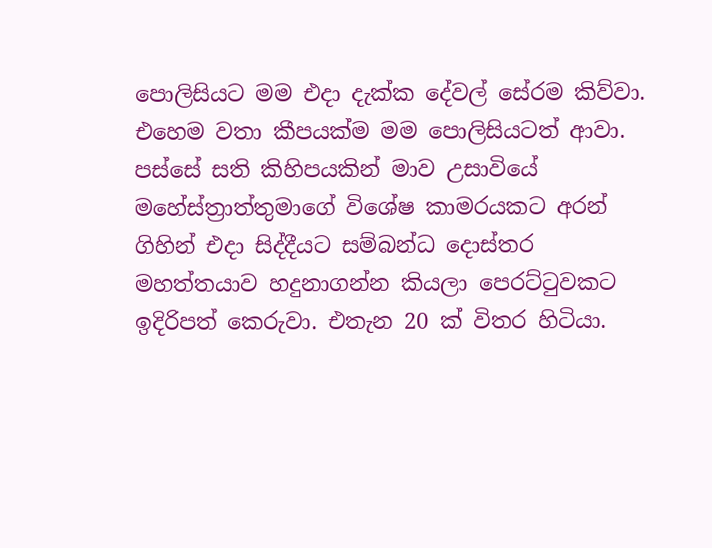පොලිසියට මම එදා දැක්ක දේවල් සේරම කිව්වා. එහෙම වතා කීපයක්ම මම පොලිසියටත් ආවා. පස්සේ සති කිහිපයකින් මාව උසාවියේ මහේස්ත්‍රාත්තුමාගේ විශේෂ කාමරයකට අරන් ගිහින් එදා සිද්දීයට සම්බන්ධ දොස්තර මහත්තයාව හදුනාගන්න කියලා පෙරට්ටුවකට ඉදිරිපත් කෙරුවා. එතැන 20 ක් විතර හිටියා.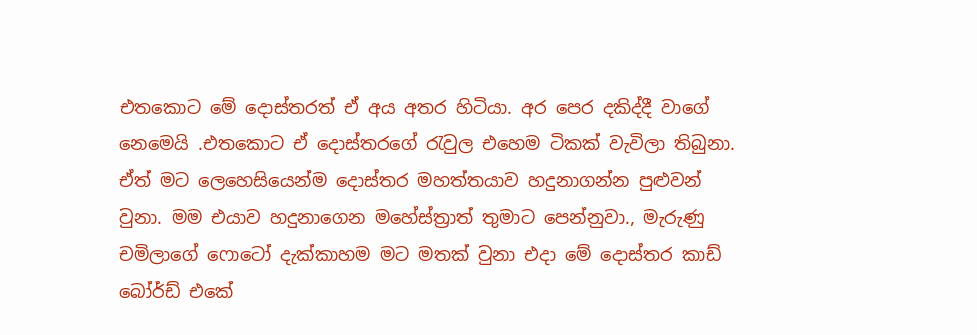එතකොට මේ දොස්තරත් ඒ අය අතර හිටියා. අර පෙර දකිද්දී වාගේ නෙමෙයි .එතකොට ඒ දොස්තරගේ රැවුල එහෙම ටිකක් වැවිලා තිබුනා. ඒත් මට ලෙහෙසියෙන්ම දොස්තර මහත්තයාව හදුනාගන්න පුළුවන් වුනා. මම එයාව හදුනාගෙන මහේස්ත්‍රාත් තුමාට පෙන්නුවා., මැරුණු චමිලාගේ ෆොටෝ දැක්කාහම මට මතක් වුනා එදා මේ දොස්තර කාඩ් බෝර්ඩ් එකේ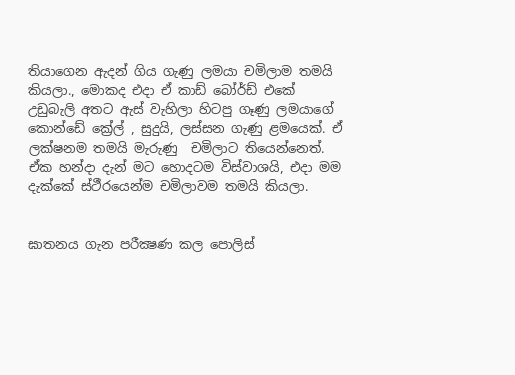තියාගෙන ඇදන් ගිය ගැණු ලමයා චමිලාම තමයි කියලා., මොකද එදා ඒ කාඩ් බෝර්ඩ් එකේ උඩුබැලි අතට ඇස් වැහිලා හිටපු ගෑණු ලමයාගේ කොන්ඩේ ක්‍රේල් , සුදුයි, ලස්සන ගැණු ළමයෙක්. ඒ ලක්ෂනම තමයි මැරුණු  චමිලාට තියෙන්නෙත්. ඒක හන්දා දැන් මට හොදටම විස්වාශයි, එදා මම දැක්කේ ස්ථීරයෙන්ම චමිලාවම තමයි කියලා.


ඝාතනය ගැන පරීක්‍ෂණ කල පොලිස්‌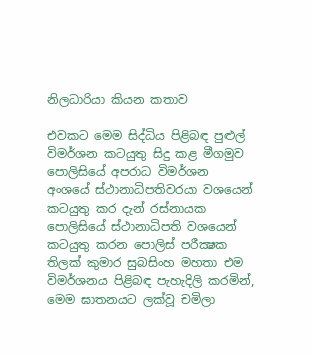නිලධාරියා කියන කතාව

එවකට මෙම සිද්ධිය පිළිබඳ පුළුල් විමර්ශන කටයුතු සිදු කළ මීගමුව පොලිසියේ අපරාධ විමර්ශන අංශයේ ස්‌ථානාධිපතිවරයා වශයෙන් කටයුතු කර දැන් රස්‌නායක පොලිසියේ ස්‌ථානාධිපති වශයෙන් කටයුතු කරන පොලිස්‌ පරීක්‍ෂක තිලක්‌ කුමාර සුබසිංහ මහතා එම විමර්ශනය පිළිබඳ පැහැදිලි කරමින්, මෙම ඝාතනයට ලක්‌වූ චමිලා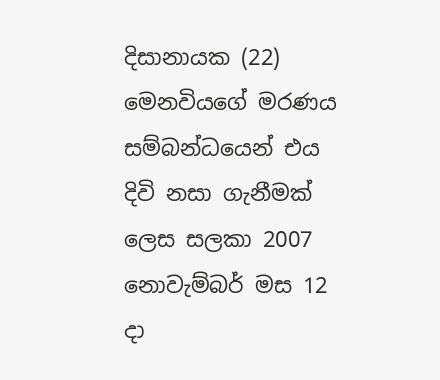දිසානායක (22) මෙනවියගේ මරණය සම්බන්ධයෙන් එය දිවි නසා ගැනීමක්‌ ලෙස සලකා 2007 නොවැම්බර් මස 12 දා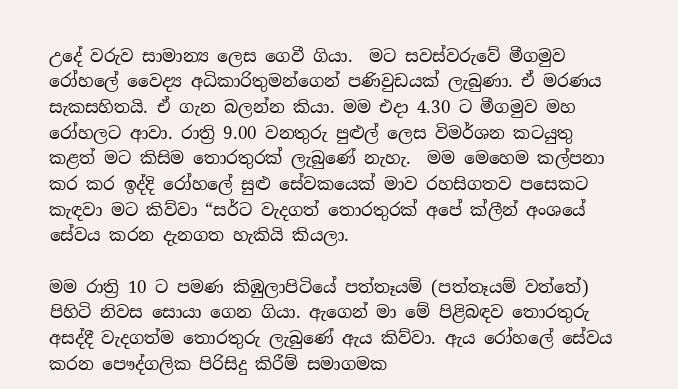උදේ වරුව සාමාන්‍ය ලෙස ගෙවී ගියා.  මට සවස්‌වරුවේ මීගමුව රෝහලේ වෛද්‍ය අධිකාරිතුමන්ගෙන් පණිවුඩයක්‌ ලැබුණා. ඒ මරණය සැකසහිතයි. ඒ ගැන බලන්න කියා. මම එදා 4.30 ට මීගමුව මහ රෝහලට ආවා. රාත්‍රි 9.00 වනතුරු පුළුල් ලෙස විමර්ශන කටයුතු කළත් මට කිසිම තොරතුරක්‌ ලැබුණේ නැහැ.  මම මෙහෙම කල්පනා කර කර ඉද්දි රෝහලේ සුළු සේවකයෙක්‌ මාව රහසිගතව පසෙකට කැඳවා මට කිව්වා “සර්ට වැදගත් තොරතුරක්‌ අපේ ක්‌ලීන් අංශයේ සේවය කරන දැනගත හැකියි කියලා.

මම රාත්‍රි 10 ට පමණ කිඹුලාපිටියේ පත්තෑයම් (පත්තෑයම් වත්තේ) පිහිටි නිවස සොයා ගෙන ගියා. ඇගෙන් මා මේ පිළිබඳව තොරතුරු අසද්දී වැදගත්ම තොරතුරු ලැබුණේ ඇය කිව්වා. ඇය රෝහලේ සේවය කරන පෞද්ගලික පිරිසිදු කිරීම් සමාගමක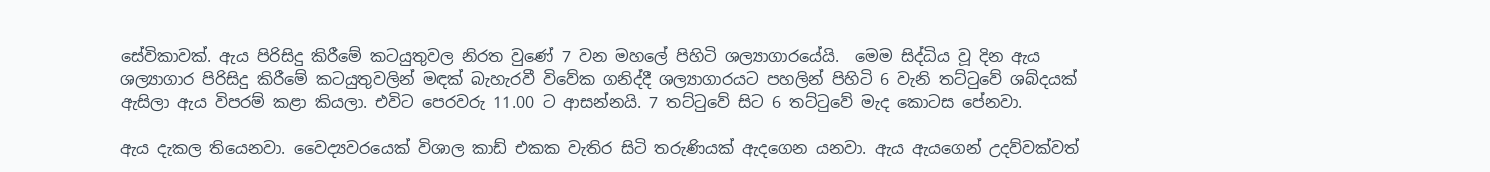සේවිකාවක්‌. ඇය පිරිසිදු කිරීමේ කටයුතුවල නිරත වුණේ 7 වන මහලේ පිහිටි ශල්‍යාගාරයේයි.  මෙම සිද්ධිය වූ දින ඇය ශල්‍යාගාර පිරිසිදු කිරීමේ කටයුතුවලින් මඳක්‌ බැහැරවී විවේක ගනිද්දී ශල්‍යාගාරයට පහලින් පිහිටි 6 වැනි තට්‌ටුවේ ශබ්දයක්‌ ඇසිලා ඇය විපරම් කළා කියලා. එවිට පෙරවරු 11.00 ට ආසන්නයි. 7 තට්‌ටුවේ සිට 6 තට්‌ටුවේ මැද කොටස පේනවා.

ඇය දැකල තියෙනවා. වෛද්‍යවරයෙක්‌ විශාල කාඩ් එකක වැතිර සිටි තරුණියක්‌ ඇදගෙන යනවා. ඇය ඇයගෙන් උදව්වක්‌වත්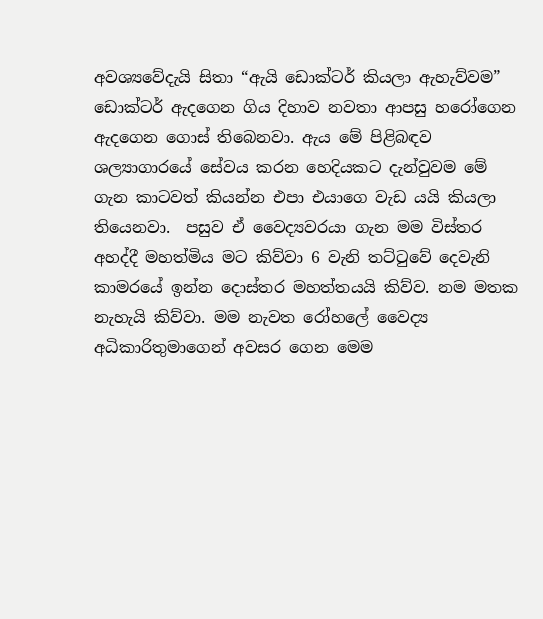අවශ්‍යවේදැයි සිතා “ඇයි ඩොක්‌ටර් කියලා ඇහැව්වම” ඩොක්‌ටර් ඇදගෙන ගිය දිහාව නවතා ආපසු හරෝගෙන ඇදගෙන ගොස්‌ තිබෙනවා. ඇය මේ පිළිබඳව ශල්‍යාගාරයේ සේවය කරන හෙදියකට දැන්වුවම මේ ගැන කාටවත් කියන්න එපා එයාගෙ වැඩ යයි කියලා තියෙනවා.  පසුව ඒ වෛද්‍යවරයා ගැන මම විස්‌තර අහද්දී මහත්මිය මට කිව්වා 6 වැනි තට්‌ටුවේ දෙවැනි කාමරයේ ඉන්න දොස්‌තර මහත්තයයි කිව්ව. නම මතක නැහැයි කිව්වා. මම නැවත රෝහලේ වෛද්‍ය අධිකාරිතුමාගෙන් අවසර ගෙන මෙම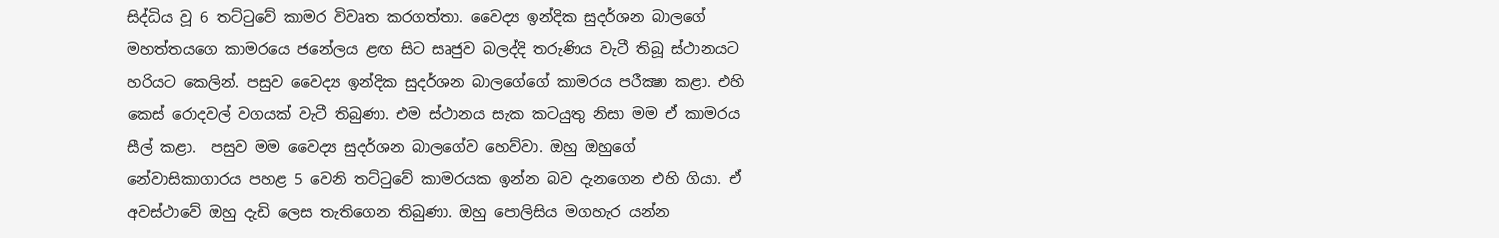සිද්ධිය වූ 6 තට්‌ටුවේ කාමර විවෘත කරගත්තා. වෛද්‍ය ඉන්දික සුදර්ශන බාලගේ මහත්තයගෙ කාමරයෙ ජනේලය ළඟ සිට සෘජුව බලද්දි තරුණිය වැටී තිබූ ස්‌ථානයට හරියට කෙලින්. පසුව වෛද්‍ය ඉන්දික සුදර්ශන බාලගේගේ කාමරය පරීක්‍ෂා කළා. එහි කෙස්‌ රොදවල් වගයක්‌ වැටී තිබුණා. එම ස්‌ථානය සැක කටයුතු නිසා මම ඒ කාමරය සීල් කළා.  පසුව මම වෛද්‍ය සුදර්ශන බාලගේව හෙව්වා. ඔහු ඔහුගේ නේවාසිකාගාරය පහළ 5 වෙනි තට්‌ටුවේ කාමරයක ඉන්න බව දැනගෙන එහි ගියා. ඒ අවස්‌ථාවේ ඔහු දැඩි ලෙස තැතිගෙන තිබුණා. ඔහු පොලිසිය මගහැර යන්න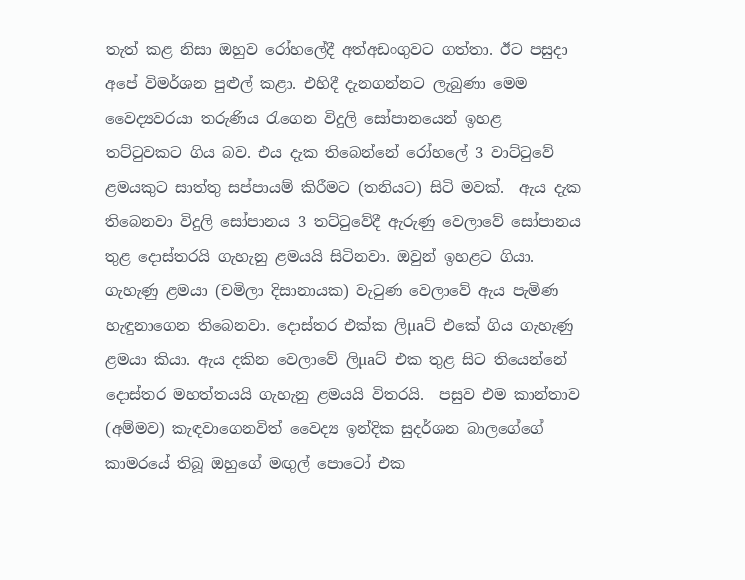තැත් කළ නිසා ඔහුව රෝහලේදී අත්අඩංගුවට ගත්තා. ඊට පසුදා අපේ විමර්ශන පුළුල් කළා. එහිදී දැනගන්නට ලැබුණා මෙම වෛද්‍යවරයා තරුණිය රැගෙන විදුලි සෝපානයෙන් ඉහළ තට්‌ටුවකට ගිය බව. එය දැක තිබෙන්නේ රෝහලේ 3 වාට්‌ටුවේ ළමයකුට සාත්තු සප්පායම් කිරීමට (තනියට) සිටි මවක්‌.  ඇය දැක තිබෙනවා විදුලි සෝපානය 3 තට්‌ටුවේදී ඇරුණු වෙලාවේ සෝපානය තුළ දොස්‌තරයි ගැහැනු ළමයයි සිටිනවා. ඔවුන් ඉහළට ගියා. ගැහැණු ළමයා (චමිලා දිසානායක) වැටුණ වෙලාවේ ඇය පැමිණ හැඳුනාගෙන තිබෙනවා. දොස්‌තර එක්‌ක ලිµaට්‌ එකේ ගිය ගැහැණු ළමයා කියා. ඇය දකින වෙලාවේ ලිµaට්‌ එක තුළ සිට තියෙන්නේ දොස්‌තර මහත්තයයි ගැහැනු ළමයයි විතරයි.  පසුව එම කාන්තාව (අම්මව) කැඳවාගෙනවිත් වෛද්‍ය ඉන්දික සුදර්ශන බාලගේගේ කාමරයේ තිබූ ඔහුගේ මඟුල් පොටෝ එක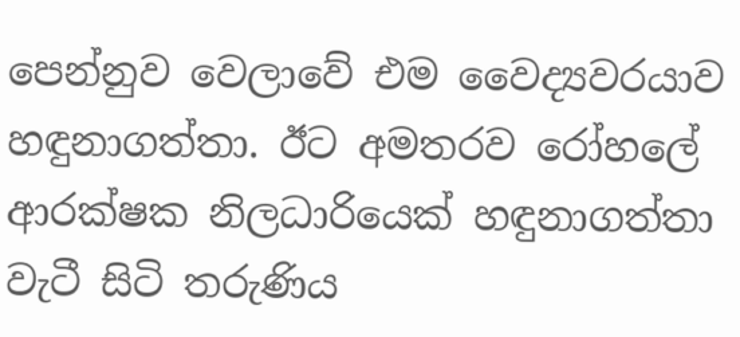පෙන්නුව වෙලාවේ එම වෛද්‍යවරයාව හඳුනාගත්තා. ඊට අමතරව රෝහලේ ආරක්‌ෂක නිලධාරියෙක්‌ හඳුනාගත්තා වැටී සිටි තරුණිය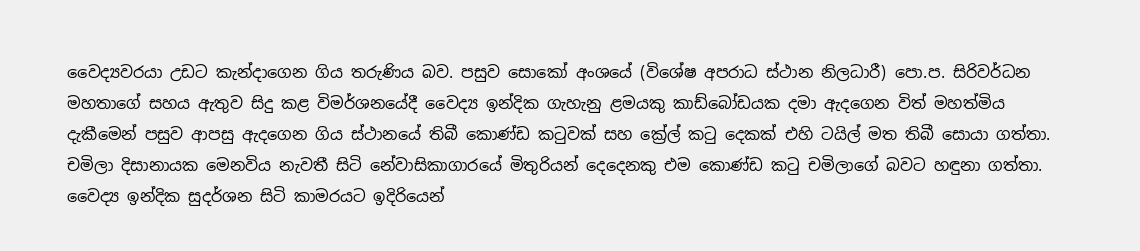වෛද්‍යවරයා උඩට කැන්දාගෙන ගිය තරුණිය බව. පසුව සොකෝ අංශයේ (විශේෂ අපරාධ ස්‌ථාන නිලධාරී) පො.ප. සිරිවර්ධන මහතාගේ සහය ඇතුව සිදු කළ විමර්ශනයේදී වෛද්‍ය ඉන්දික ගැහැනු ළමයකු කාඩ්බෝඩයක දමා ඇදගෙන විත් මහත්මිය දැකීමෙන් පසුව ආපසු ඇදගෙන ගිය ස්‌ථානයේ තිබී කොණ්‌ඩ කටුවක්‌ සහ ක්‍රේල් කටු දෙකක්‌ එහි ටයිල් මත තිබී සොයා ගත්තා.  චමිලා දිසානායක මෙනවිය නැවතී සිටි නේවාසිකාගාරයේ මිතුරියන් දෙදෙනකු එම කොණ්‌ඩ කටු චමිලාගේ බවට හඳුනා ගත්තා.  වෛද්‍ය ඉන්දික සුදර්ශන සිටි කාමරයට ඉදිරියෙන්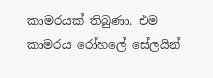කාමරයක්‌ තිබුණා. එම කාමරය රෝහලේ සේලයින්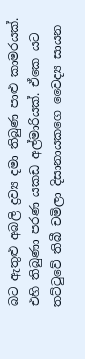බට ඇතුළු අබලි ද්‍රව්‍ය දමා තිබුණ පාළු කාමරයක්‌. එහි තිබුණා පරණ යකඩ අල්මාරියක්‌. ඒකෙ යට තට්‌ටුවේ තිබී චමිලා දිසානායකගෙ වෛද්‍ය සායන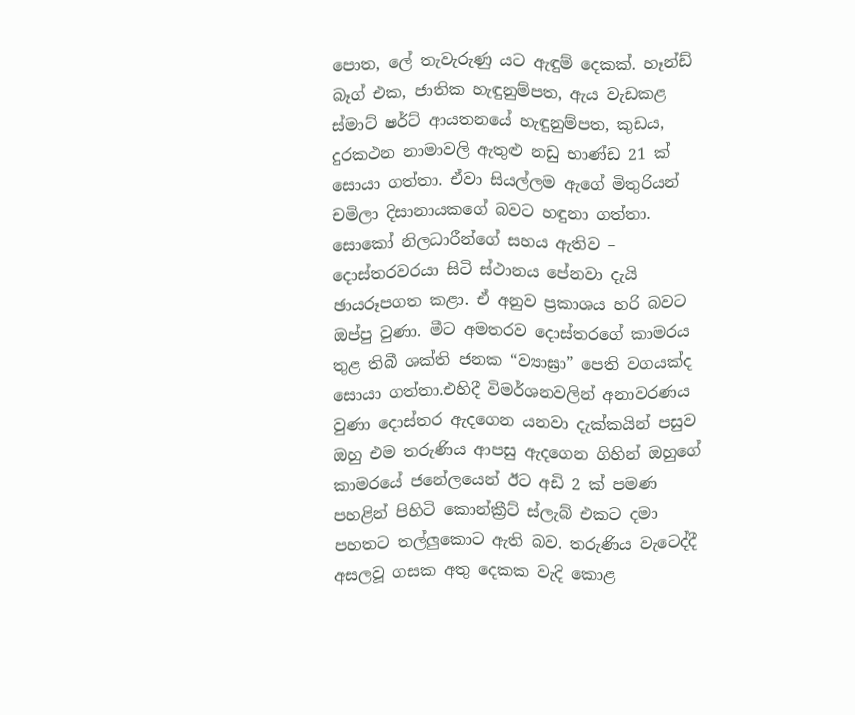පොත, ලේ තැවැරුණු යට ඇඳුම් දෙකක්‌. හෑන්ඩ් බෑග් එක, ජාතික හැඳුනුම්පත, ඇය වැඩකළ ස්‌මාට්‌ ෂර්ට්‌ ආයතනයේ හැඳුනුම්පත, කුඩය, දුරකථන නාමාවලි ඇතුළු නඩු භාණ්‌ඩ 21 ක්‌ සොයා ගත්තා. ඒවා සියල්ලම ඇගේ මිතුරියන් චමිලා දිසානායකගේ බවට හඳුනා ගත්තා.  සොකෝ නිලධාරීන්ගේ සහය ඇතිව – දොස්‌තරවරයා සිටි ස්‌ථානය පේනවා දැයි ඡායරූපගත කළා. ඒ අනුව ප්‍රකාශය හරි බවට ඔප්පු වුණා. මීට අමතරව දොස්‌තරගේ කාමරය තුළ තිබී ශක්‌ති ජනක “ව්‍යාඝ්‍රා” පෙති වගයක්‌ද සොයා ගත්තා.එහිදී විමර්ශනවලින් අනාවරණය වුණා දොස්‌තර ඇදගෙන යනවා දැක්‌කයින් පසුව ඔහු එම තරුණිය ආපසු ඇදගෙන ගිහින් ඔහුගේ කාමරයේ ජනේලයෙන් ඊට අඩි 2 ක්‌ පමණ පහළින් පිහිටි කොන්ක්‍රීට්‌ ස්‌ලැබ් එකට දමා පහතට තල්ලුකොට ඇති බව. තරුණිය වැටෙද්දී අසලවූ ගසක අතු දෙකක වැදි කොළ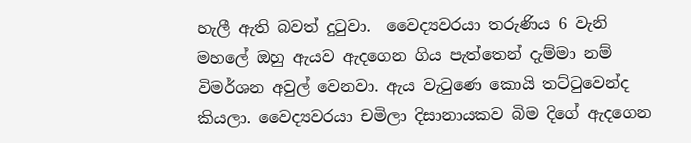හැලී ඇති බවත් දුටුවා.  වෛද්‍යවරයා තරුණිය 6 වැනි මහලේ ඔහු ඇයව ඇදගෙන ගිය පැත්තෙන් දැම්මා නම් විමර්ශන අවුල් වෙනවා. ඇය වැටුණෙ කොයි තට්‌ටුවෙන්ද කියලා. වෛද්‍යවරයා චමිලා දිසානායකව බිම දිගේ ඇදගෙන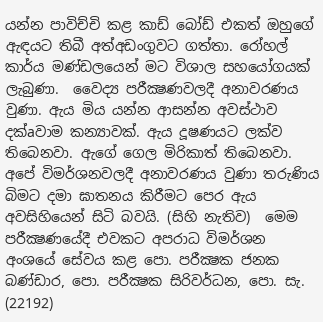යන්න පාවිච්චි කළ කාඩ් බෝඩ් එකත් ඔහුගේ ඇඳයට තිබී අත්අඩංගුවට ගත්තා. රෝහල් කාර්ය මණ්‌ඩලයෙන් මට විශාල සහයෝගයක්‌ ලැබුණා.  වෛද්‍ය පරීක්‍ෂණවලදී අනාවරණය වුණා. ඇය මිය යන්න ආසන්න අවස්‌ථාව දක්‌aවාම කන්‍යාවක්‌. ඇය දූෂණයට ලක්‌ව තිබෙනවා. ඇගේ ගෙල මිරිකාත් තිබෙනවා. අපේ විමර්ශනවලදී අනාවරණය වුණා තරුණිය බිමට දමා ඝාතනය කිරීමට පෙර ඇය අවසිහියෙන් සිටි බවයි. (සිහි නැතිව)  මෙම පරීක්‍ෂණයේදී එවකට අපරාධ විමර්ශන අංශයේ සේවය කළ පො. පරීක්‍ෂක ජනක බණ්‌ඩාර, පො. පරීක්‍ෂක සිරිවර්ධන, පො. සැ. (22192)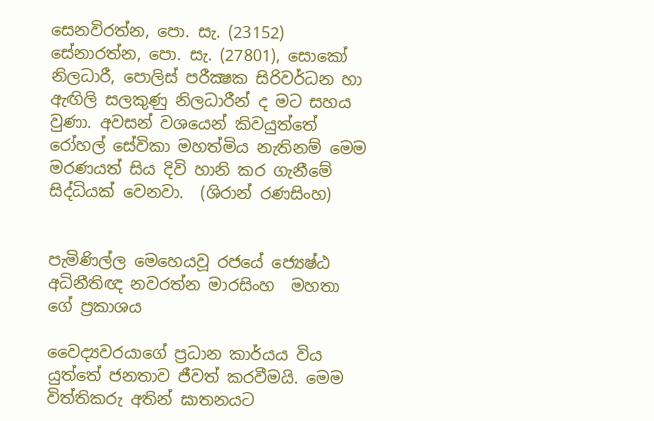සෙනවිරත්න, පො. සැ. (23152) සේනාරත්න, පො. සැ. (27801), සොකෝ නිලධාරී, පොලිස්‌ පරීක්‍ෂක සිරිවර්ධන හා ඇඟිලි සලකුණු නිලධාරීන් ද මට සහය වුණා. අවසන් වශයෙන් කිවයුත්තේ රෝහල් සේවිකා මහත්මිය නැතිනම් මෙම මරණයත් සිය දිවි හානි කර ගැනීමේ සිද්ධියක්‌ වෙනවා.  (ශිරාන් රණසිංහ)


පැමිණිල්ල මෙහෙයවූ රජයේ ජ්‍යෙෂ්ඨ අධිනීතිඥ නවරත්න මාරසිංහ  මහතා ගේ ප්‍රකාශය

වෛද්‍යවරයාගේ ප්‍රධාන කාර්යය විය යුත්තේ ජනතාව ජීවත් කරවීමයි. මෙම විත්තිකරු අතින් ඝාතනයට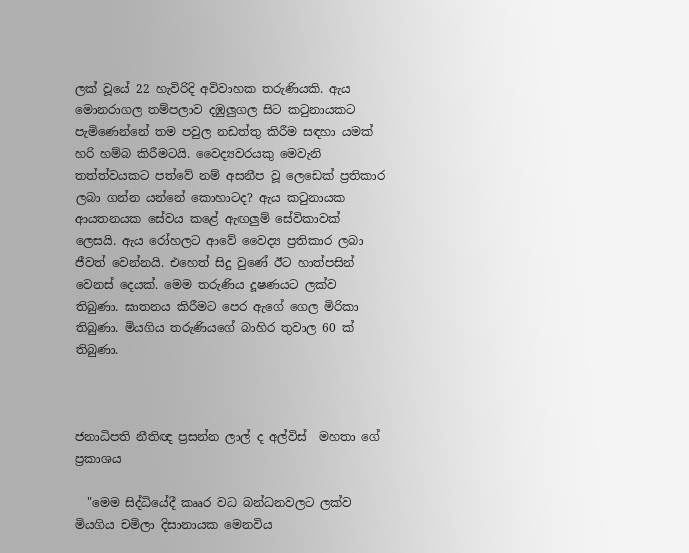ලක්‌ වූයේ 22 හැවිරිදි අවිවාහක තරුණියකි. ඇය මොනරාගල තම්පලාව දඹුලුගල සිට කටුනායකට පැමිණෙන්නේ තම පවුල නඩත්තු කිරීම සඳහා යමක්‌ හරි හම්බ කිරීමටයි. වෛද්‍යවරයකු මෙවැනි තත්ත්වයකට පත්වේ නම් අසනීප වූ ලෙඩෙක්‌ ප්‍රතිකාර ලබා ගන්න යන්නේ කොහාටද? ඇය කටුනායක ආයතනයක සේවය කළේ ඇඟලුම් සේවිකාවක්‌ ලෙසයි. ඇය රෝහලට ආවේ වෛද්‍ය ප්‍රතිකාර ලබා ජීවත් වෙන්නයි. එහෙත් සිදු වුණේ ඊට හාත්පසින් වෙනස්‌ දෙයක්‌. මෙම තරුණිය දූෂණයට ලක්‌ව තිබුණා. ඝාතනය කිරීමට පෙර ඇගේ ගෙල මිරිකා තිබුණා. මියගිය තරුණියගේ බාහිර තුවාල 60 ක්‌ තිබුණා.



ජනාධිපති නීතිඥ ප්‍රසන්න ලාල් ද අල්විස්‌  මහතා ගේ ප්‍රකාශය

  "මෙම සිද්ධියේදී කෲර වධ බන්ධනවලට ලක්‌ව මියගිය චමිලා දිසානායක මෙනවිය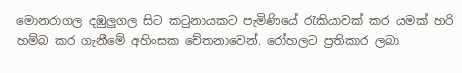මොනරාගල දඹුලුගල සිට කටුනායකට පැමිණියේ රැකියාවක්‌ කර යමක්‌ හරි හම්බ කර ගැනීමේ අහිංසක චේතනාවෙන්. රෝහලට ප්‍රතිකාර ලබා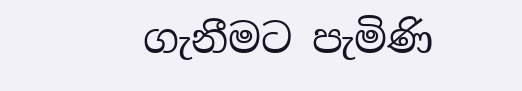ගැනීමට පැමිණි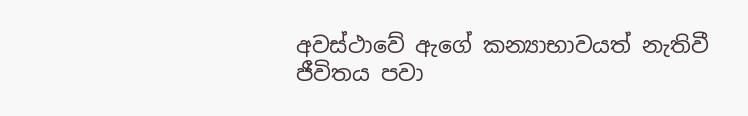අවස්‌ථාවේ ඇගේ කන්‍යාභාවයත් නැතිවී ජීවිතය පවා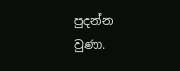පුදන්න වුණා.